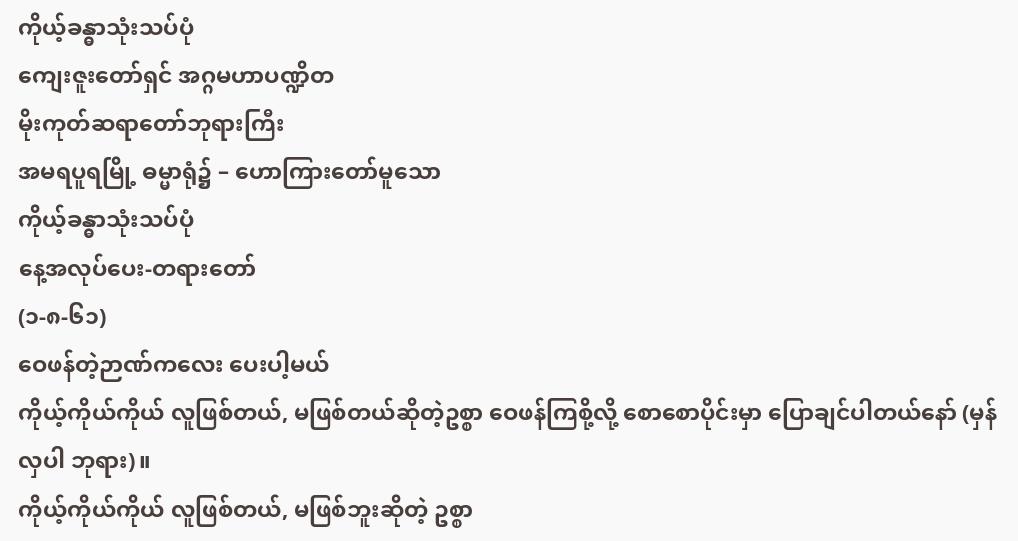ကိုယ့်ခန္ဓာသုံးသပ်ပုံ
ကျေးဇူးတော်ရှင် အဂ္ဂမဟာပဏ္ဍိတ
မိုးကုတ်ဆရာတော်ဘုရားကြီး
အမရပူရမြို့ ဓမ္မာရုံ၌ – ဟောကြားတော်မူသော
ကိုယ့်ခန္ဓာသုံးသပ်ပုံ
နေ့အလုပ်ပေး-တရားတော်
(၁-၈-၆၁)
ဝေဖန်တဲ့ဉာဏ်ကလေး ပေးပါ့မယ်
ကိုယ့်ကိုယ်ကိုယ် လူဖြစ်တယ်, မဖြစ်တယ်ဆိုတဲ့ဥစ္စာ ဝေဖန်ကြစို့လို့ စောစောပိုင်းမှာ ပြောချင်ပါတယ်နော် (မှန်လှပါ ဘုရား)။
ကိုယ့်ကိုယ်ကိုယ် လူဖြစ်တယ်, မဖြစ်ဘူးဆိုတဲ့ ဥစ္စာ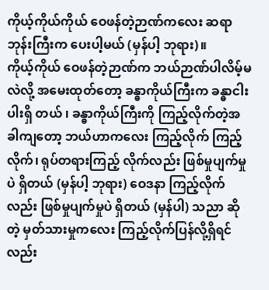ကိုယ့်ကိုယ်ကိုယ် ဝေဖန်တဲ့ဉာဏ်ကလေး ဆရာဘုန်းကြီးက ပေးပါ့မယ် (မှန်ပါ့ ဘုရား)။
ကိုယ့်ကိုယ် ဝေဖန်တဲ့ဉာဏ်က ဘယ်ဉာဏ်ပါလိမ့်မလဲလို့ အမေးထုတ်တော့ ခန္ဓာကိုယ်ကြီးက ခန္ဓာငါးပါးရှိ တယ် ၊ ခန္ဓာကိုယ်ကြီးကို ကြည့်လိုက်တဲ့အခါကျတော့ ဘယ်ဟာကလေး ကြည့်လိုက် ကြည့်လိုက်၊ ရုပ်တရားကြည့် လိုက်လည်း ဖြစ်မှုပျက်မှုပဲ ရှိတယ် (မှန်ပါ့ ဘုရား) ဝေဒနာ ကြည့်လိုက်လည်း ဖြစ်မှုပျက်မှုပဲ ရှိတယ် (မှန်ပါ) သညာ ဆိုတဲ့ မှတ်သားမှုကလေး ကြည့်လိုက်ပြန်လို့ရှိရင်လည်း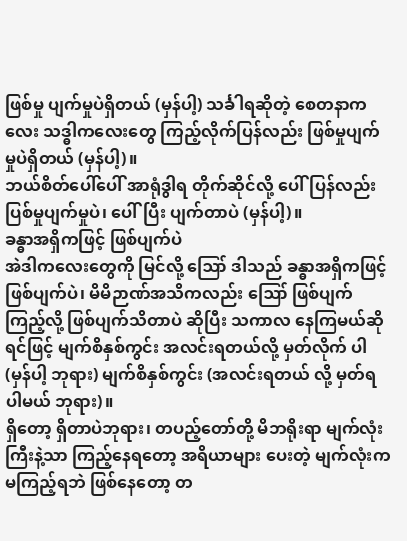ဖြစ်မှု ပျက်မှုပဲရှိတယ် (မှန်ပါ့) သင်္ခါရဆိုတဲ့ စေတနာကလေး သဒ္ဓါကလေးတွေ ကြည့်လိုက်ပြန်လည်း ဖြစ်မှုပျက်မှုပဲရှိတယ် (မှန်ပါ့)။
ဘယ်စိတ်ပေါ်ပေါ် အာရုံဒွါရ တိုက်ဆိုင်လို့ ပေါ်ပြန်လည်း ပြစ်မှုပျက်မှုပဲ၊ ပေါ်ပြီး ပျက်တာပဲ (မှန်ပါ့)။
ခန္ဓာအရှိကဖြင့် ဖြစ်ပျက်ပဲ
အဲဒါကလေးတွေကို မြင်လို့ ဪ ဒါသည် ခန္ဓာအရှိကဖြင့် ဖြစ်ပျက်ပဲ၊ မိမိဉာဏ်အသိကလည်း ဪ ဖြစ်ပျက်ကြည့်လို့ ဖြစ်ပျက်သိတာပဲ ဆိုပြီး သကာလ နေကြမယ်ဆိုရင်ဖြင့် မျက်စိနှစ်ကွင်း အလင်းရတယ်လို့ မှတ်လိုက် ပါ (မှန်ပါ့ ဘုရား) မျက်စိနှစ်ကွင်း (အလင်းရတယ် လို့ မှတ်ရပါမယ် ဘုရား)။
ရှိတော့ ရှိတာပဲဘုရား၊ တပည့်တော်တို့ မိဘရိုးရာ မျက်လုံးကြီးနဲ့သာ ကြည့်နေရတော့ အရိယာများ ပေးတဲ့ မျက်လုံးက မကြည့်ရဘဲ ဖြစ်နေတော့ တ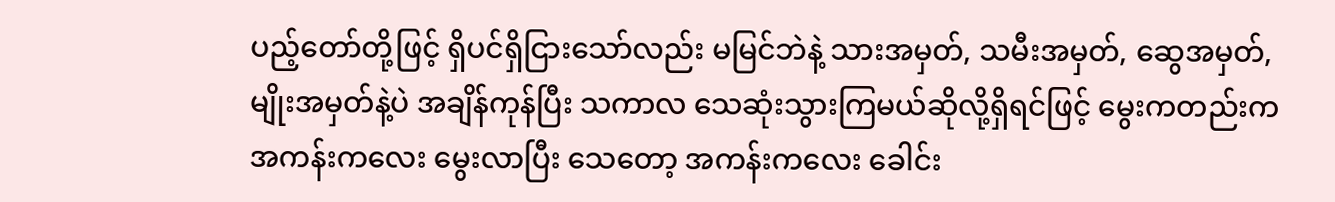ပည့်တော်တို့ဖြင့် ရှိပင်ရှိငြားသော်လည်း မမြင်ဘဲနဲ့ သားအမှတ်, သမီးအမှတ်, ဆွေအမှတ်, မျိုးအမှတ်နဲ့ပဲ အချိန်ကုန်ပြီး သကာလ သေဆုံးသွားကြမယ်ဆိုလို့ရှိရင်ဖြင့် မွေးကတည်းက အကန်းကလေး မွေးလာပြီး သေတော့ အကန်းကလေး ခေါင်း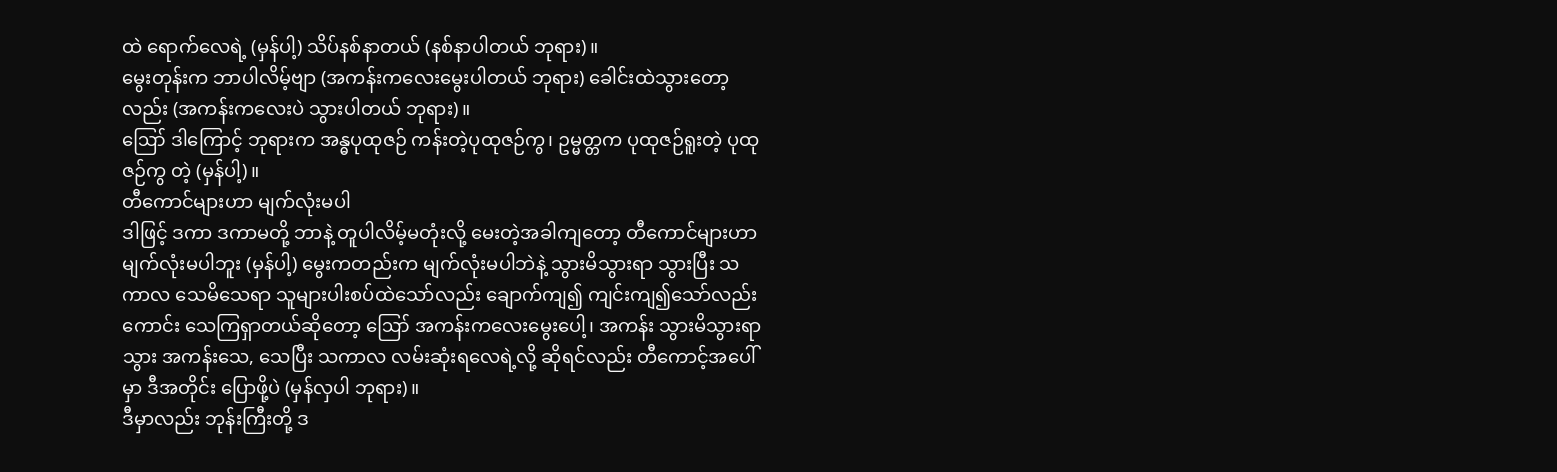ထဲ ရောက်လေရဲ့ (မှန်ပါ့) သိပ်နစ်နာတယ် (နစ်နာပါတယ် ဘုရား)။
မွေးတုန်းက ဘာပါလိမ့်ဗျာ (အကန်းကလေးမွေးပါတယ် ဘုရား) ခေါင်းထဲသွားတော့လည်း (အကန်းကလေးပဲ သွားပါတယ် ဘုရား)။
ဪ ဒါကြောင့် ဘုရားက အန္ဓပုထုဇဉ် ကန်းတဲ့ပုထုဇဉ်ကွ၊ ဥမ္မတ္တက ပုထုဇဉ်ရူးတဲ့ ပုထုဇဉ်ကွ တဲ့ (မှန်ပါ့)။
တီကောင်များဟာ မျက်လုံးမပါ
ဒါဖြင့် ဒကာ ဒကာမတို့ ဘာနဲ့ တူပါလိမ့်မတုံးလို့ မေးတဲ့အခါကျတော့ တီကောင်များဟာ မျက်လုံးမပါဘူး (မှန်ပါ့) မွေးကတည်းက မျက်လုံးမပါဘဲနဲ့ သွားမိသွားရာ သွားပြီး သကာလ သေမိသေရာ သူများပါးစပ်ထဲသော်လည်း ချောက်ကျ၍ ကျင်းကျ၍သော်လည်းကောင်း သေကြရှာတယ်ဆိုတော့ ဪ အကန်းကလေးမွေးပေါ့၊ အကန်း သွားမိသွားရာသွား အကန်းသေ, သေပြီး သကာလ လမ်းဆုံးရလေရဲ့လို့ ဆိုရင်လည်း တီကောင့်အပေါ်မှာ ဒီအတိုင်း ပြောဖို့ပဲ (မှန်လှပါ ဘုရား)။
ဒီမှာလည်း ဘုန်းကြီးတို့ ဒ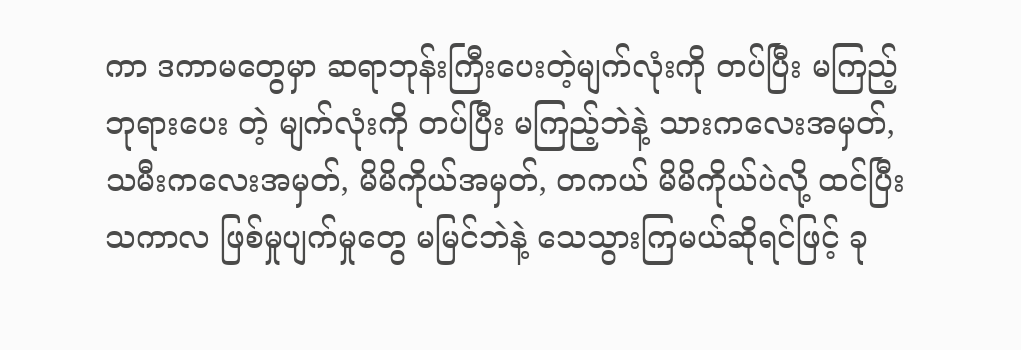ကာ ဒကာမတွေမှာ ဆရာဘုန်းကြီးပေးတဲ့မျက်လုံးကို တပ်ပြီး မကြည့် ဘုရားပေး တဲ့ မျက်လုံးကို တပ်ပြီး မကြည့်ဘဲနဲ့ သားကလေးအမှတ်, သမီးကလေးအမှတ်, မိမိကိုယ်အမှတ်, တကယ် မိမိကိုယ်ပဲလို့ ထင်ပြီး သကာလ ဖြစ်မှုပျက်မှုတွေ မမြင်ဘဲနဲ့ သေသွားကြမယ်ဆိုရင်ဖြင့် ခု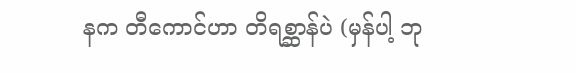နက တီကောင်ဟာ တိရစ္ဆာန်ပဲ (မှန်ပါ့ ဘု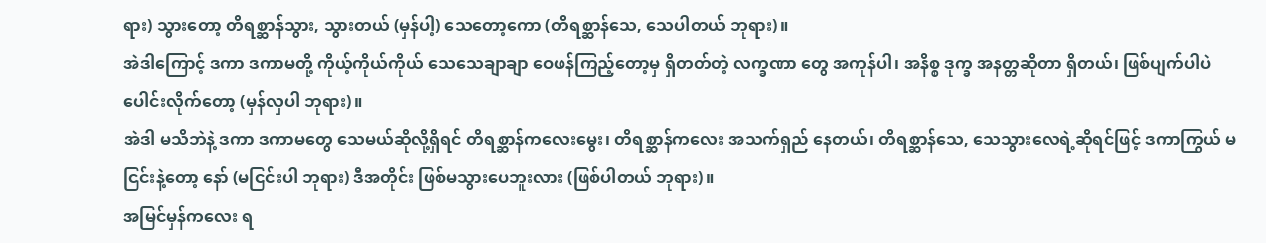ရား) သွားတော့ တိရစ္ဆာန်သွား, သွားတယ် (မှန်ပါ့) သေတော့ကော (တိရစ္ဆာန်သေ, သေပါတယ် ဘုရား)။
အဲဒါကြောင့် ဒကာ ဒကာမတို့ ကိုယ့်ကိုယ်ကိုယ် သေသေချာချာ ဝေဖန်ကြည့်တော့မှ ရှိတတ်တဲ့ လက္ခဏာ တွေ အကုန်ပါ၊ အနိစ္စ ဒုက္ခ အနတ္တဆိုတာ ရှိတယ်၊ ဖြစ်ပျက်ပါပဲ ပေါင်းလိုက်တော့ (မှန်လှပါ ဘုရား)။
အဲဒါ မသိဘဲနဲ့ ဒကာ ဒကာမတွေ သေမယ်ဆိုလို့ရှိရင် တိရစ္ဆာန်ကလေးမွေး၊ တိရစ္ဆာန်ကလေး အသက်ရှည် နေတယ်၊ တိရစ္ဆာန်သေ, သေသွားလေရဲ့ဆိုရင်ဖြင့် ဒကာကြွယ် မငြင်းနဲ့တော့ နော် (မငြင်းပါ ဘုရား) ဒီအတိုင်း ဖြစ်မသွားပေဘူးလား (ဖြစ်ပါတယ် ဘုရား)။
အမြင်မှန်ကလေး ရ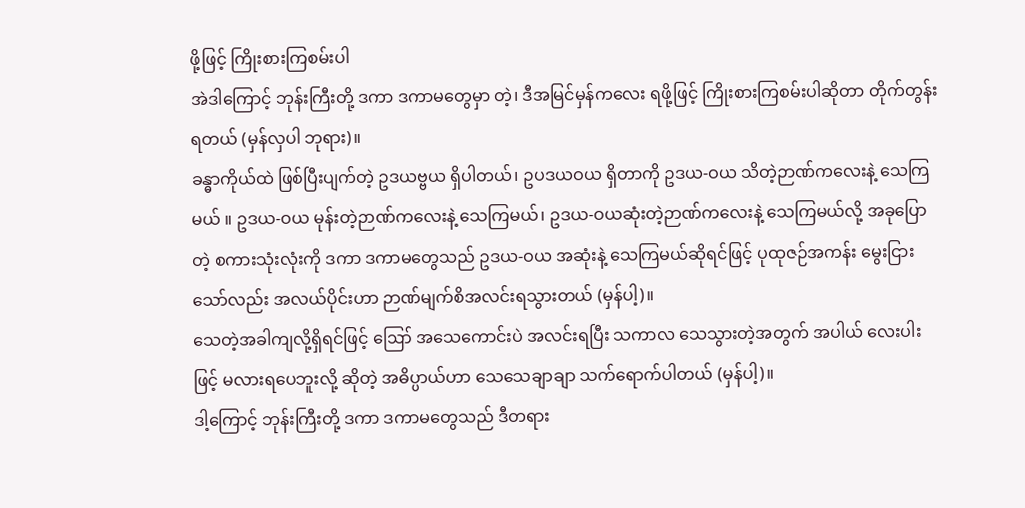ဖို့ဖြင့် ကြိုးစားကြစမ်းပါ
အဲဒါကြောင့် ဘုန်းကြီးတို့ ဒကာ ဒကာမတွေမှာ တဲ့၊ ဒီအမြင်မှန်ကလေး ရဖို့ဖြင့် ကြိုးစားကြစမ်းပါဆိုတာ တိုက်တွန်းရတယ် (မှန်လှပါ ဘုရား)။
ခန္ဓာကိုယ်ထဲ ဖြစ်ပြီးပျက်တဲ့ ဥဒယဗ္ဗယ ရှိပါတယ်၊ ဥပဒယဝယ ရှိတာကို ဥဒယ-ဝယ သိတဲ့ဉာဏ်ကလေးနဲ့ သေကြမယ် ။ ဥဒယ-ဝယ မုန်းတဲ့ဉာဏ်ကလေးနဲ့ သေကြမယ်၊ ဥဒယ-ဝယဆုံးတဲ့ဉာဏ်ကလေးနဲ့ သေကြမယ်လို့ အခုပြောတဲ့ စကားသုံးလုံးကို ဒကာ ဒကာမတွေသည် ဥဒယ-ဝယ အဆုံးနဲ့ သေကြမယ်ဆိုရင်ဖြင့် ပုထုဇဉ်အကန်း မွေးငြားသော်လည်း အလယ်ပိုင်းဟာ ဉာဏ်မျက်စိအလင်းရသွားတယ် (မှန်ပါ့)။
သေတဲ့အခါကျလို့ရှိရင်ဖြင့် ဪ အသေကောင်းပဲ အလင်းရပြီး သကာလ သေသွားတဲ့အတွက် အပါယ် လေးပါးဖြင့် မလားရပေဘူးလို့ ဆိုတဲ့ အဓိပ္ပာယ်ဟာ သေသေချာချာ သက်ရောက်ပါတယ် (မှန်ပါ့)။
ဒါ့ကြောင့် ဘုန်းကြီးတို့ ဒကာ ဒကာမတွေသည် ဒီတရား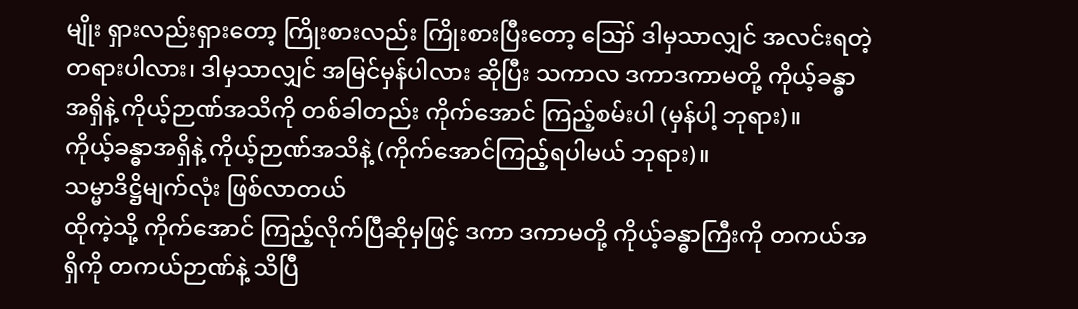မျိုး ရှားလည်းရှားတော့ ကြိုးစားလည်း ကြိုးစားပြီးတော့ ဪ ဒါမှသာလျှင် အလင်းရတဲ့ တရားပါလား၊ ဒါမှသာလျှင် အမြင်မှန်ပါလား ဆိုပြီး သကာလ ဒကာဒကာမတို့ ကိုယ့်ခန္ဓာအရှိနဲ့ ကိုယ့်ဉာဏ်အသိကို တစ်ခါတည်း ကိုက်အောင် ကြည့်စမ်းပါ (မှန်ပါ့ ဘုရား)။
ကိုယ့်ခန္ဓာအရှိနဲ့ ကိုယ့်ဉာဏ်အသိနဲ့ (ကိုက်အောင်ကြည့်ရပါမယ် ဘုရား)။
သမ္မာဒိဋ္ဌိမျက်လုံး ဖြစ်လာတယ်
ထိုကဲ့သို့ ကိုက်အောင် ကြည့်လိုက်ပြီဆိုမှဖြင့် ဒကာ ဒကာမတို့ ကိုယ့်ခန္ဓာကြီးကို တကယ်အရှိကို တကယ်ဉာဏ်နဲ့ သိပြီ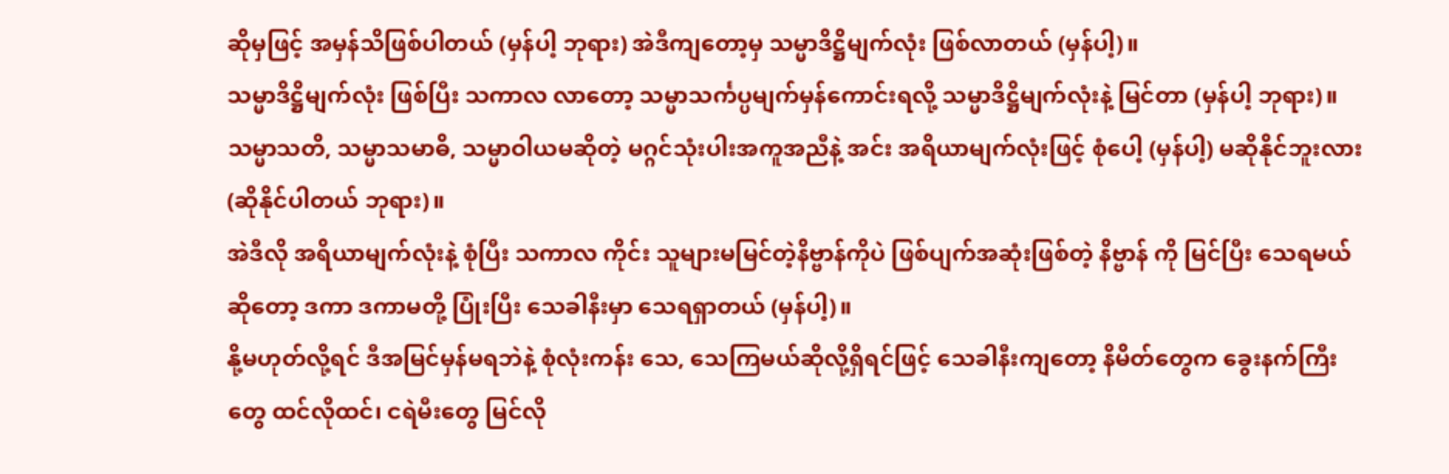ဆိုမှဖြင့် အမှန်သိဖြစ်ပါတယ် (မှန်ပါ့ ဘုရား) အဲဒီကျတော့မှ သမ္မာဒိဋ္ဌိမျက်လုံး ဖြစ်လာတယ် (မှန်ပါ့)။
သမ္မာဒိဋ္ဌိမျက်လုံး ဖြစ်ပြီး သကာလ လာတော့ သမ္မာသင်္ကပ္ပမျက်မှန်ကောင်းရလို့ သမ္မာဒိဋ္ဌိမျက်လုံးနဲ့ မြင်တာ (မှန်ပါ့ ဘုရား)။
သမ္မာသတိ, သမ္မာသမာဓိ, သမ္မာဝါယမဆိုတဲ့ မဂ္ဂင်သုံးပါးအကူအညီနဲ့ အင်း အရိယာမျက်လုံးဖြင့် စုံပေါ့ (မှန်ပါ့) မဆိုနိုင်ဘူးလား (ဆိုနိုင်ပါတယ် ဘုရား)။
အဲဒီလို အရိယာမျက်လုံးနဲ့ စုံပြီး သကာလ ကိုင်း သူများမမြင်တဲ့နိဗ္ဗာန်ကိုပဲ ဖြစ်ပျက်အဆုံးဖြစ်တဲ့ နိဗ္ဗာန် ကို မြင်ပြီး သေရမယ်ဆိုတော့ ဒကာ ဒကာမတို့ ပြုံးပြီး သေခါနီးမှာ သေရရှာတယ် (မှန်ပါ့)။
နို့မဟုတ်လို့ရင် ဒီအမြင်မှန်မရဘဲနဲ့ စုံလုံးကန်း သေ, သေကြမယ်ဆိုလို့ရှိရင်ဖြင့် သေခါနီးကျတော့ နိမိတ်တွေက ခွေးနက်ကြီးတွေ ထင်လိုထင်၊ ငရဲမီးတွေ မြင်လို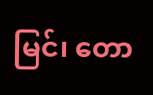မြင်၊ တော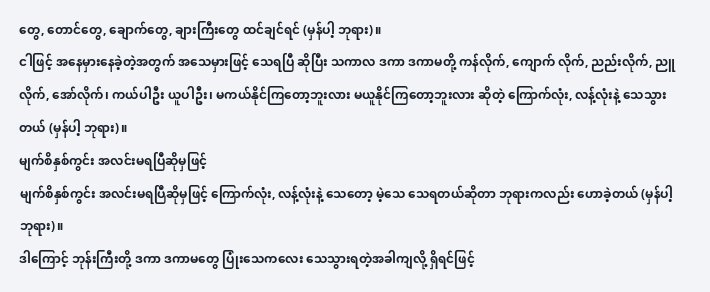တွေ, တောင်တွေ, ချောက်တွေ, ချားကြီးတွေ ထင်ချင်ရင် (မှန်ပါ့ ဘုရား)။
ငါဖြင့် အနေမှားနေခဲ့တဲ့အတွက် အသေမှားဖြင့် သေရပြီ ဆိုပြီး သကာလ ဒကာ ဒကာမတို့ ကန်လိုက်, ကျောက် လိုက်, ညည်းလိုက်, ညူလိုက်, အော်လိုက်၊ ကယ်ပါဦး ယူပါဦး၊ မကယ်နိုင်ကြတော့ဘူးလား မယူနိုင်ကြတော့ဘူးလား ဆိုတဲ့ ကြောက်လုံး, လန့်လုံးနဲ့ သေသွားတယ် (မှန်ပါ့ ဘုရား)။
မျက်စိနှစ်ကွင်း အလင်းမရပြီဆိုမှဖြင့်
မျက်စိနှစ်ကွင်း အလင်းမရပြီဆိုမှဖြင့် ကြောက်လုံး, လန့်လုံးနဲ့ သေတော့ မဲ့သေ သေရတယ်ဆိုတာ ဘုရားကလည်း ဟောခဲ့တယ် (မှန်ပါ့ ဘုရား)။
ဒါကြောင့် ဘုန်းကြီးတို့ ဒကာ ဒကာမတွေ ပြုံးသေကလေး သေသွားရတဲ့အခါကျလို့ ရှိရင်ဖြင့်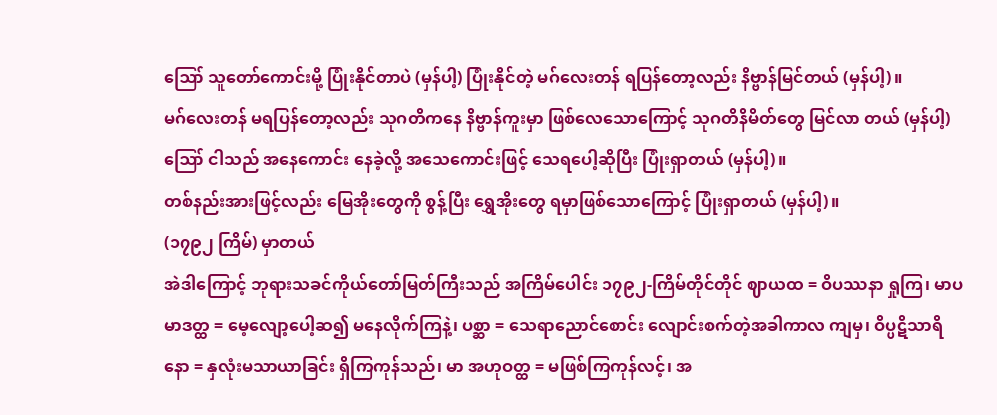ဪ သူတော်ကောင်းမို့ ပြုံးနိုင်တာပဲ (မှန်ပါ့) ပြုံးနိုင်တဲ့ မဂ်လေးတန် ရပြန်တော့လည်း နိဗ္ဗာန်မြင်တယ် (မှန်ပါ့)။
မဂ်လေးတန် မရပြန်တော့လည်း သုဂတိကနေ နိဗ္ဗာန်ကူးမှာ ဖြစ်လေသောကြောင့် သုဂတိနိမိတ်တွေ မြင်လာ တယ် (မှန်ပါ့) ဪ ငါသည် အနေကောင်း နေခဲ့လို့ အသေကောင်းဖြင့် သေရပေါ့ဆိုပြီး ပြုံးရှာတယ် (မှန်ပါ့)။
တစ်နည်းအားဖြင့်လည်း မြေအိုးတွေကို စွန့်ပြီး ရွှေအိုးတွေ ရမှာဖြစ်သောကြောင့် ပြုံးရှာတယ် (မှန်ပါ့)။
(၁၇၉၂ ကြိမ်) မှာတယ်
အဲဒါကြောင့် ဘုရားသခင်ကိုယ်တော်မြတ်ကြီးသည် အကြိမ်ပေါင်း ၁၇၉၂-ကြိမ်တိုင်တိုင် ဈာယထ = ဝိပဿနာ ရှုကြ၊ မာပမာဒတ္ထ = မေ့လျော့ပေါ့ဆ၍ မနေလိုက်ကြနဲ့၊ ပစ္ဆာ = သေရာညောင်စောင်း လျောင်းစက်တဲ့အခါကာလ ကျမှ၊ ဝိပ္ပဋိသာရိနော = နှလုံးမသာယာခြင်း ရှိကြကုန်သည်၊ မာ အဟုဝတ္ထ = မဖြစ်ကြကုန်လင့်၊ အ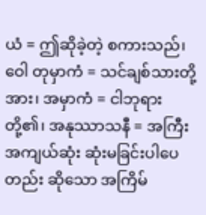ယံ = ဤဆိုခဲ့တဲ့ စကားသည်၊ ဝေါ တုမှာကံ = သင်ချစ်သားတို့အား၊ အမှာကံ = ငါဘုရားတို့၏၊ အနုဿာသနီ = အကြီးအကျယ်ဆုံး ဆုံးမခြင်းပါပေတည်း ဆိုသော အကြိမ်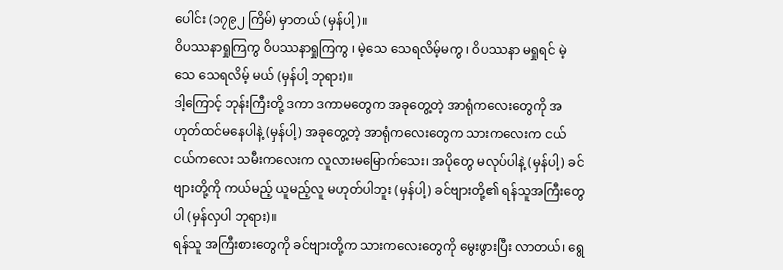ပေါင်း (၁၇၉၂ ကြိမ်) မှာတယ် (မှန်ပါ့)။
ဝိပဿနာရှုကြကွ ဝိပဿနာရှုကြကွ ၊ မဲ့သေ သေရလိမ့်မကွ ၊ ဝိပဿနာ မရှုရင် မဲ့သေ သေရလိမ့် မယ် (မှန်ပါ့ ဘုရား)။
ဒါ့ကြောင့် ဘုန်းကြီးတို့ ဒကာ ဒကာမတွေက အခုတွေ့တဲ့ အာရုံကလေးတွေကို အဟုတ်ထင်မနေပါနဲ့ (မှန်ပါ့) အခုတွေ့တဲ့ အာရုံကလေးတွေက သားကလေးက ငယ်ငယ်ကလေး သမီးကလေးက လူလားမမြောက်သေး၊ အပိုတွေ မလုပ်ပါနဲ့ (မှန်ပါ့) ခင်ဗျားတို့ကို ကယ်မည့် ယူမည့်လူ မဟုတ်ပါဘူး (မှန်ပါ့) ခင်ဗျားတို့၏ ရန်သူအကြီးတွေပါ (မှန်လှပါ ဘုရား)။
ရန်သူ အကြီးစားတွေကို ခင်ဗျားတို့က သားကလေးတွေကို မွေးဖွားပြီး လာတယ်၊ ရွေ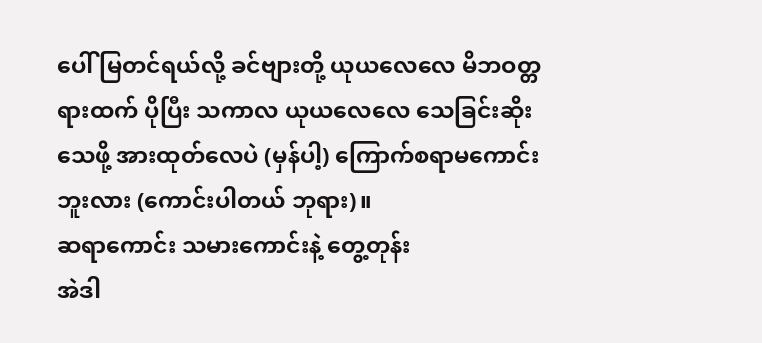ပေါ် မြတင်ရယ်လို့ ခင်ဗျားတို့ ယုယလေလေ မိဘဝတ္တရားထက် ပိုပြီး သကာလ ယုယလေလေ သေခြင်းဆိုးသေဖို့ အားထုတ်လေပဲ (မှန်ပါ့) ကြောက်စရာမကောင်းဘူးလား (ကောင်းပါတယ် ဘုရား)။
ဆရာကောင်း သမားကောင်းနဲ့ တွေ့တုန်း
အဲဒါ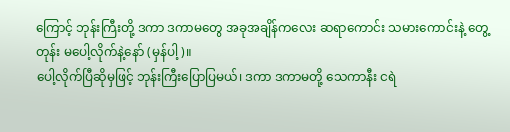ကြောင့် ဘုန်းကြီးတို့ ဒကာ ဒကာမတွေ အခုအချိန်ကလေး ဆရာကောင်း သမားကောင်းနဲ့ တွေ့တုန်း မပေါ့လိုက်နဲ့နော် (မှန်ပါ့)။
ပေါ့လိုက်ပြီဆိုမှဖြင့် ဘုန်းကြီးပြောပြမယ်၊ ဒကာ ဒကာမတို့ သေကာနီး ငရဲ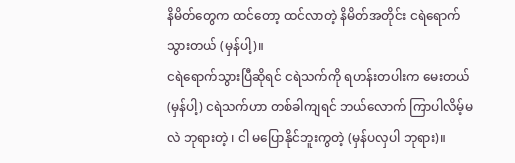နိမိတ်တွေက ထင်တော့ ထင်လာတဲ့ နိမိတ်အတိုင်း ငရဲရောက်သွားတယ် (မှန်ပါ့)။
ငရဲရောက်သွားပြီဆိုရင် ငရဲသက်ကို ရဟန်းတပါးက မေးတယ် (မှန်ပါ့) ငရဲသက်ဟာ တစ်ခါကျရင် ဘယ်လောက် ကြာပါလိမ့်မလဲ ဘုရားတဲ့ ၊ ငါ မပြောနိုင်ဘူးကွတဲ့ (မှန်ပလှပါ ဘုရား)။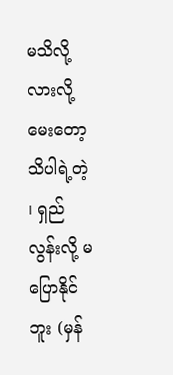မသိလို့လားလို့ မေးတော့ သိပါရဲ့တဲ့ ၊ ရှည်လွန်းလို့ မပြောနိုင်ဘူး (မှန်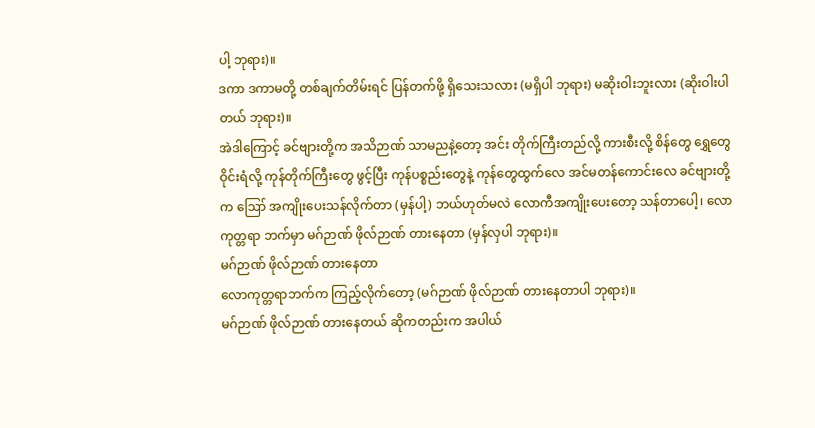ပါ့ ဘုရား)။
ဒကာ ဒကာမတို့ တစ်ချက်တိမ်းရင် ပြန်တက်ဖို့ ရှိသေးသလား (မရှိပါ ဘုရား) မဆိုးဝါးဘူးလား (ဆိုးဝါးပါတယ် ဘုရား)။
အဲဒါကြောင့် ခင်ဗျားတို့က အသိဉာဏ် သာမညနဲ့တော့ အင်း တိုက်ကြီးတည်လို့ ကားစီးလို့ စိန်တွေ ရွှေတွေ ဝိုင်းရံလို့ ကုန်တိုက်ကြီးတွေ ဖွင့်ပြီး ကုန်ပစ္စည်းတွေနဲ့ ကုန်တွေထွက်လေ အင်မတန်ကောင်းလေ ခင်ဗျားတို့ က ဪ အကျိုးပေးသန်လိုက်တာ (မှန်ပါ့) ဘယ်ဟုတ်မလဲ လောကီအကျိုးပေးတော့ သန်တာပေါ့၊ လောကုတ္တရာ ဘက်မှာ မဂ်ဉာဏ် ဖိုလ်ဉာဏ် တားနေတာ (မှန်လှပါ ဘုရား)။
မဂ်ဉာဏ် ဖိုလ်ဉာဏ် တားနေတာ
လောကုတ္တရာဘက်က ကြည့်လိုက်တော့ (မဂ်ဉာဏ် ဖိုလ်ဉာဏ် တားနေတာပါ ဘုရား)။
မဂ်ဉာဏ် ဖိုလ်ဉာဏ် တားနေတယ် ဆိုကတည်းက အပါယ်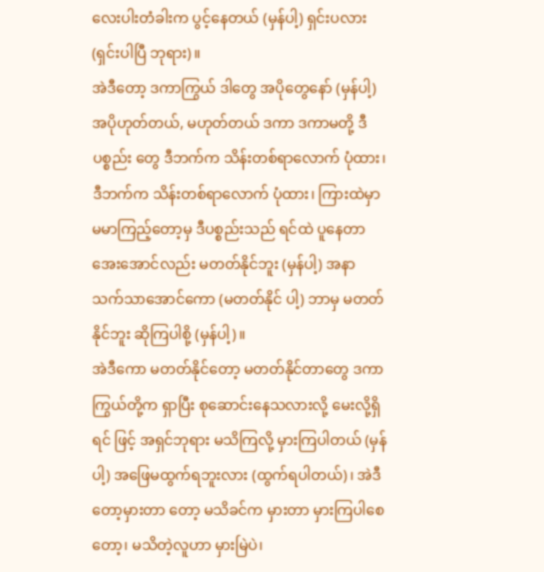လေးပါးတံခါးက ပွင့်နေတယ် (မှန်ပါ့) ရှင်းပလား (ရှင်းပါပြီ ဘုရား)။
အဲဒီတော့ ဒကာကြွယ် ဒါတွေ အပိုတွေနော် (မှန်ပါ့) အပိုဟုတ်တယ်, မဟုတ်တယ် ဒကာ ဒကာမတို့ ဒီပစ္စည်း တွေ ဒီဘက်က သိန်းတစ်ရာလောက် ပုံထား၊ ဒီဘက်က သိန်းတစ်ရာလောက် ပုံထား၊ ကြားထဲမှာ မမာကြည့်တော့မှ ဒီပစ္စည်းသည် ရင်ထဲ ပူနေတာ အေးအောင်လည်း မတတ်နိုင်ဘူး (မှန်ပါ့) အနာ သက်သာအောင်ကော (မတတ်နိုင် ပါ့) ဘာမှ မတတ်နိုင်ဘူး ဆိုကြပါစို့ (မှန်ပါ့)။
အဲဒီကော မတတ်နိုင်တော့ မတတ်နိုင်တာတွေ ဒကာကြွယ်တို့က ရှာပြီး စုဆောင်းနေသလားလို့ မေးလို့ရှိရင် ဖြင့် အရှင်ဘုရား မသိကြလို့ မှားကြပါတယ် (မှန်ပါ့) အဖြေမထွက်ရဘူးလား (ထွက်ရပါတယ်)၊ အဲဒီတော့မှားတာ တော့ မသိခင်က မှားတာ မှားကြပါစေတော့၊ မသိတဲ့လူဟာ မှားမြဲပဲ၊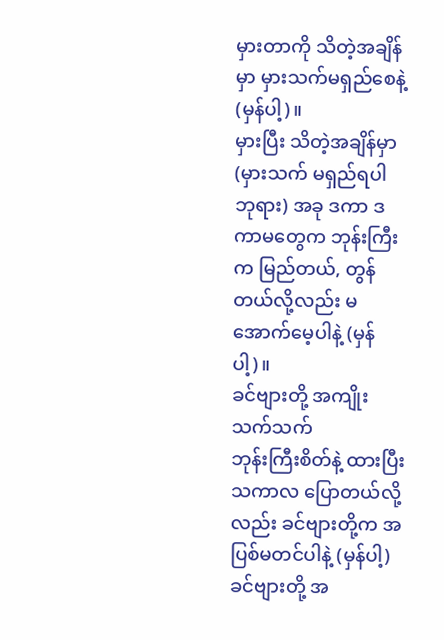မှားတာကို သိတဲ့အချိန်မှာ မှားသက်မရှည်စေနဲ့ (မှန်ပါ့)။
မှားပြီး သိတဲ့အချိန်မှာ (မှားသက် မရှည်ရပါ ဘုရား) အခု ဒကာ ဒကာမတွေက ဘုန်းကြီးက မြည်တယ်, တွန်တယ်လို့လည်း မအောက်မေ့ပါနဲ့ (မှန်ပါ့)။
ခင်ဗျားတို့ အကျိုးသက်သက်
ဘုန်းကြီးစိတ်နဲ့ ထားပြီး သကာလ ပြောတယ်လို့လည်း ခင်ဗျားတို့က အပြစ်မတင်ပါနဲ့ (မှန်ပါ့) ခင်ဗျားတို့ အ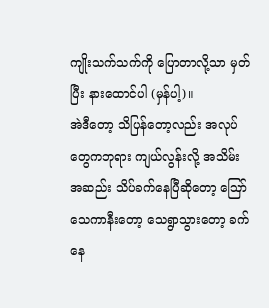ကျိုးသက်သက်ကို ပြောတာလို့သာ မှတ်ပြီး နားထောင်ပါ (မှန်ပါ့)။
အဲဒီတော့ သိပြန်တော့လည်း အလုပ်တွေကဘုရား ကျယ်လွန်းလို့ အသိမ်းအဆည်း သိပ်ခက်နေပြီဆိုတော့ ဪ သေကာနီးတော့ သေရွာသွားတော့ ခက်နေ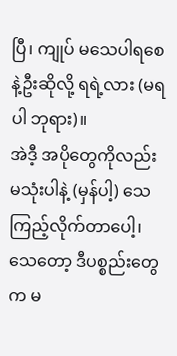ပြီ၊ ကျုပ် မသေပါရစေနဲ့ဦးဆိုလို့ ရရဲ့လား (မရပါ ဘုရား)။
အဲဒီ့ အပိုတွေကိုလည်း မသုံးပါနဲ့ (မှန်ပါ့) သေကြည့်လိုက်တာပေါ့၊ သေတော့ ဒီပစ္စည်းတွေက မ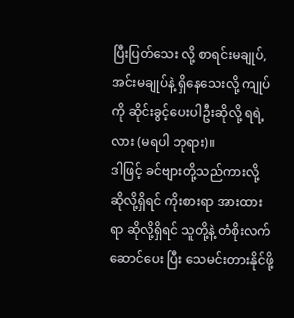ပြီးပြတ်သေး လို့ စာရင်းမချုပ်, အင်းမချုပ်နဲ့ ရှိနေသေးလို့ ကျုပ်ကို ဆိုင်းခွင့်ပေးပါဦးဆိုလို့ ရရဲ့လား (မရပါ ဘုရား)။
ဒါဖြင့် ခင်ဗျားတို့သည်ကားလို့ ဆိုလို့ရှိရင် ကိုးစားရာ အားထားရာ ဆိုလို့ရှိရင် သူတို့နဲ့ တံစိုးလက်ဆောင်ပေး ပြီး သေမင်းတားနိုင်ဖို့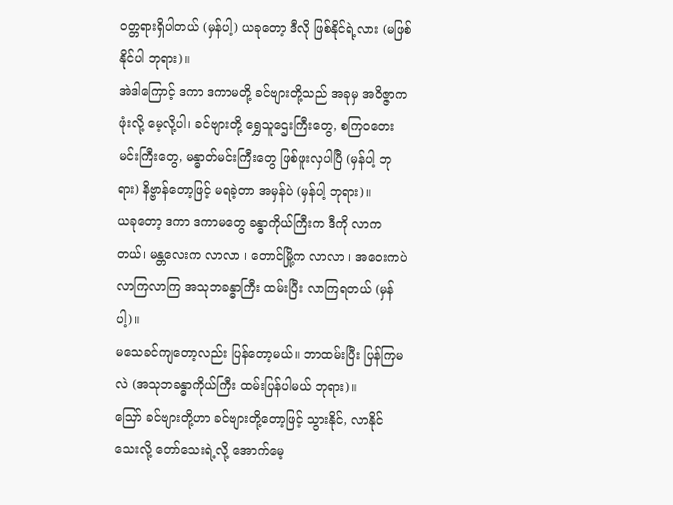ဝတ္တရားရှိပါတယ် (မှန်ပါ့) ယခုတော့ ဒီလို ဖြစ်နိုင်ရဲ့လား (မဖြစ်နိုင်ပါ ဘုရား)။
အဲဒါကြောင့် ဒကာ ဒကာမတို့ ခင်ဗျားတို့သည် အခုမှ အဝိဇ္ဇာက ဖုံးလို့ မေ့လို့ပါ၊ ခင်ဗျားတို့ ရွှေသူဌေးကြီးတွေ, စကြဝတေးမင်းကြီးတွေ, မန္ဓာတ်မင်းကြီးတွေ ဖြစ်ဖူးလှပါပြီ (မှန်ပါ့ ဘုရား) နိဗ္ဗာန်တော့ဖြင့် မရခဲ့တာ အမှန်ပဲ (မှန်ပါ့ ဘုရား)။
ယခုတော့ ဒကာ ဒကာမတွေ ခန္ဓာကိုယ်ကြီးက ဒီကို လာကတယ်၊ မန္တလေးက လာလာ ၊ တောင်မြို့က လာလာ ၊ အဝေးကပဲ လာကြလာကြ အသုဘခန္ဓာကြီး ထမ်းပြီး လာကြရတယ် (မှန်ပါ့)။
မသေခင်ကျတော့လည်း ပြန်တော့မယ်။ ဘာထမ်းပြီး ပြန်ကြမလဲ (အသုဘခန္ဓာကိုယ်ကြီး ထမ်းပြန်ပါမယ် ဘုရား)။
ဪ ခင်ဗျားတို့ဟာ ခင်ဗျားတို့တော့ဖြင့် သွားနိုင်, လာနိုင်သေးလို့ တော်သေးရဲ့လို့ အောက်မေ့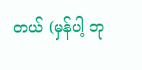တယ် (မှန်ပါ့ ဘု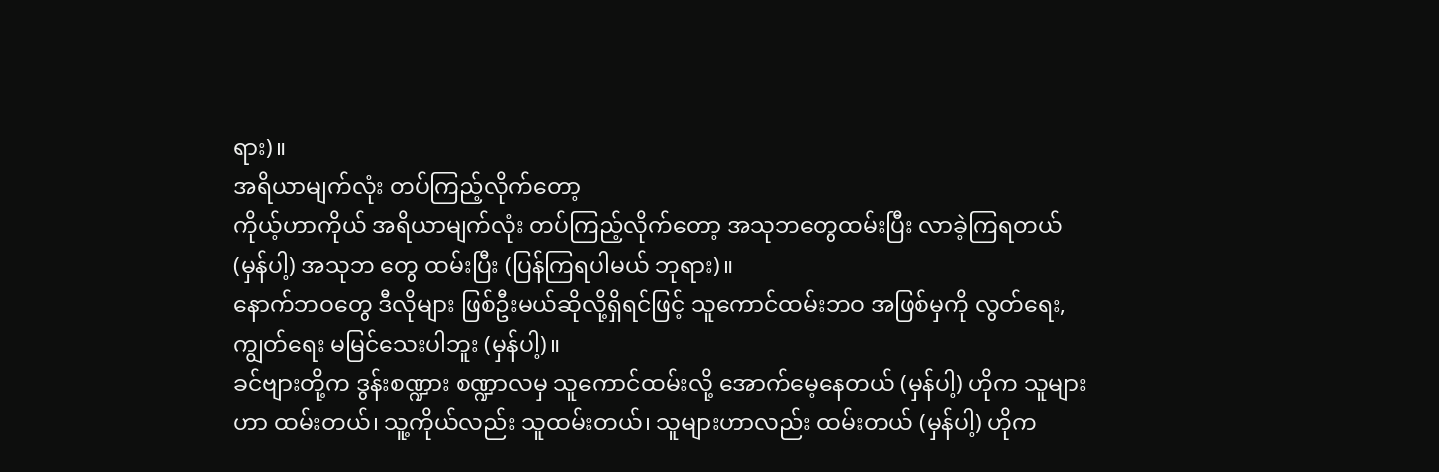ရား)။
အရိယာမျက်လုံး တပ်ကြည့်လိုက်တော့
ကိုယ့်ဟာကိုယ် အရိယာမျက်လုံး တပ်ကြည့်လိုက်တော့ အသုဘတွေထမ်းပြီး လာခဲ့ကြရတယ် (မှန်ပါ့) အသုဘ တွေ ထမ်းပြီး (ပြန်ကြရပါမယ် ဘုရား)။
နောက်ဘဝတွေ ဒီလိုများ ဖြစ်ဦးမယ်ဆိုလို့ရှိရင်ဖြင့် သူကောင်ထမ်းဘဝ အဖြစ်မှကို လွတ်ရေး, ကျွတ်ရေး မမြင်သေးပါဘူး (မှန်ပါ့)။
ခင်ဗျားတို့က ဒွန်းစဏ္ဍား စဏ္ဍာလမှ သူကောင်ထမ်းလို့ အောက်မေ့နေတယ် (မှန်ပါ့) ဟိုက သူများဟာ ထမ်းတယ်၊ သူ့ကိုယ်လည်း သူထမ်းတယ်၊ သူများဟာလည်း ထမ်းတယ် (မှန်ပါ့) ဟိုက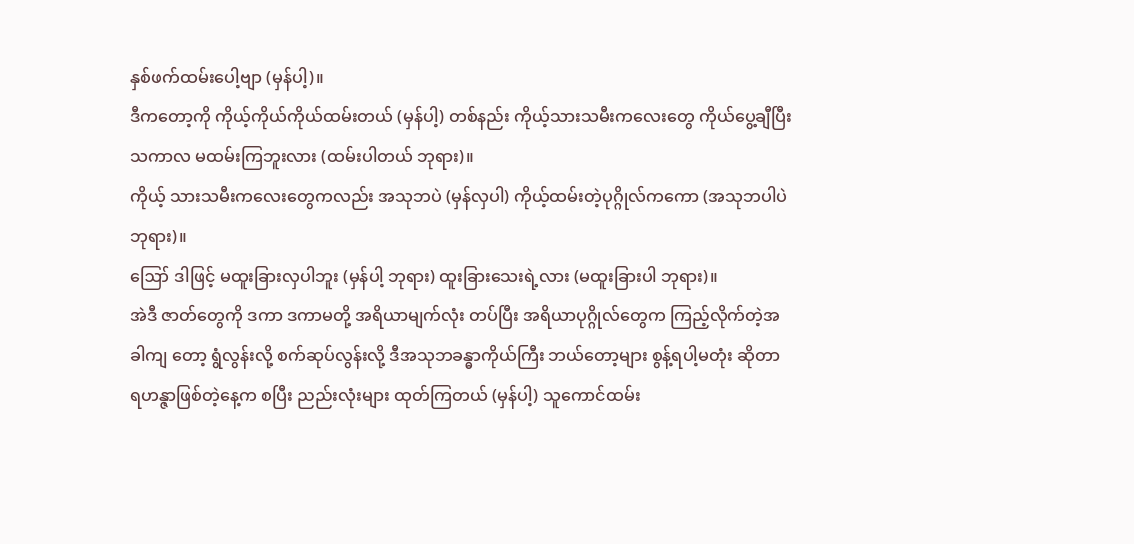နှစ်ဖက်ထမ်းပေါ့ဗျာ (မှန်ပါ့)။
ဒီကတော့ကို ကိုယ့်ကိုယ်ကိုယ်ထမ်းတယ် (မှန်ပါ့) တစ်နည်း ကိုယ့်သားသမီးကလေးတွေ ကိုယ်ပွေ့ချီပြီး သကာလ မထမ်းကြဘူးလား (ထမ်းပါတယ် ဘုရား)။
ကိုယ့် သားသမီးကလေးတွေကလည်း အသုဘပဲ (မှန်လှပါ) ကိုယ့်ထမ်းတဲ့ပုဂ္ဂိုလ်ကကော (အသုဘပါပဲ ဘုရား)။
ဪ ဒါဖြင့် မထူးခြားလှပါဘူး (မှန်ပါ့ ဘုရား) ထူးခြားသေးရဲ့လား (မထူးခြားပါ ဘုရား)။
အဲဒီ ဇာတ်တွေကို ဒကာ ဒကာမတို့ အရိယာမျက်လုံး တပ်ပြီး အရိယာပုဂ္ဂိုလ်တွေက ကြည့်လိုက်တဲ့အခါကျ တော့ ရွံလွန်းလို့ စက်ဆုပ်လွန်းလို့ ဒီအသုဘခန္ဓာကိုယ်ကြီး ဘယ်တော့များ စွန့်ရပါ့မတုံး ဆိုတာ ရဟန္ဇာဖြစ်တဲ့နေ့က စပြီး ညည်းလုံးများ ထုတ်ကြတယ် (မှန်ပါ့) သူကောင်ထမ်း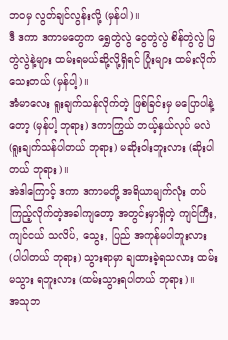ဘဝမှ လွတ်ချင်လွန်းလို့ (မှန်ပါ)။
ဒီ ဒကာ ဒကာမတွေက ရွှေတွဲလွဲ ငွေတွဲလွဲ စိန်တွဲလွဲ မြတွဲလွဲနဲ့များ ထမ်းရမယ်ဆို့လို့ရှိရင် ပြုံးများ ထမ်းလိုက် သေးတယ် (မှန်ပါ့)။
အံမာလေး ရူးချက်သန်လိုက်တဲ့ ဖြစ်ခြင်းမှ မပြောပါနဲ့တော့ (မှန်ပါ့ ဘုရား) ဒကာကြွယ် ဘယ့်နှယ်လုပ် မလဲ (ရူးချက်သန်ပါတယ် ဘုရား) မဆိုးဝါးဘူးလား (ဆိုးပါတယ် ဘုရား)။
အဲဒါကြောင့် ဒကာ ဒကာမတို့ အရိယာမျက်လုံး တပ်ကြည့်လိုက်တဲ့အခါကျတော့ အတွင်းမှာရှိတဲ့ ကျင်ကြီး, ကျင်ငယ် သလိပ်, သွေး, ပြည် အကုန်မပါဘူးလား (ပါပါတယ် ဘုရား) သွားရာမှာ ချထားခဲ့ရသလား ထမ်းမသွား ရဘူးလား (ထမ်းသွားရပါတယ် ဘုရား)။
အသုဘ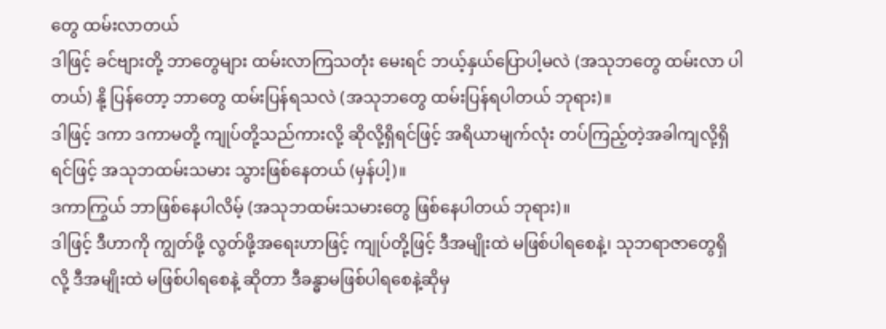တွေ ထမ်းလာတယ်
ဒါဖြင့် ခင်ဗျားတို့ ဘာတွေများ ထမ်းလာကြသတုံး မေးရင် ဘယ့်နှယ်ပြောပါ့မလဲ (အသုဘတွေ ထမ်းလာ ပါတယ်) နို့ ပြန်တော့ ဘာတွေ ထမ်းပြန်ရသလဲ (အသုဘတွေ ထမ်းပြန်ရပါတယ် ဘုရား)။
ဒါဖြင့် ဒကာ ဒကာမတို့ ကျုပ်တို့သည်ကားလို့ ဆိုလို့ရှိရင်ဖြင့် အရိယာမျက်လုံး တပ်ကြည့်တဲ့အခါကျလို့ရှိရင်ဖြင့် အသုဘထမ်းသမား သွားဖြစ်နေတယ် (မှန်ပါ့)။
ဒကာကြွယ် ဘာဖြစ်နေပါလိမ့် (အသုဘထမ်းသမားတွေ ဖြစ်နေပါတယ် ဘုရား)။
ဒါဖြင့် ဒီဟာကို ကျွတ်ဖို့ လွတ်ဖို့အရေးဟာဖြင့် ကျုပ်တို့ဖြင့် ဒီအမျိုးထဲ မဖြစ်ပါရစေနဲ့၊ သုဘရာဇာတွေရှိလို့ ဒီအမျိုးထဲ မဖြစ်ပါရစေနဲ့ ဆိုတာ ဒီခန္ဓာမဖြစ်ပါရစေနဲ့ဆိုမှ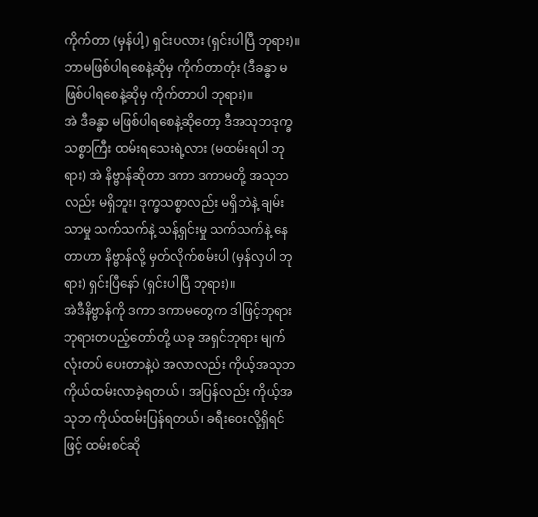ကိုက်တာ (မှန်ပါ့) ရှင်းပလား (ရှင်းပါပြီ ဘုရား)။
ဘာမဖြစ်ပါရစေနဲ့ဆိုမှ ကိုက်တာတုံး (ဒီခန္ဓာ မဖြစ်ပါရစေနဲ့ဆိုမှ ကိုက်တာပါ ဘုရား)။
အဲ ဒီခန္ဓာ မဖြစ်ပါရစေနဲ့ဆိုတော့ ဒီအသုဘဒုက္ခသစ္စာကြီး ထမ်းရသေးရဲ့လား (မထမ်းရပါ ဘုရား) အဲ နိဗ္ဗာန်ဆိုတာ ဒကာ ဒကာမတို့ အသုဘလည်း မရှိဘူး၊ ဒုက္ခသစ္စာလည်း မရှိဘဲနဲ့ ချမ်းသာမှု သက်သက်နဲ့ သန့်ရှင်းမှု သက်သက်နဲ့ နေတာဟာ နိဗ္ဗာန်လို့ မှတ်လိုက်စမ်းပါ (မှန်လှပါ ဘုရား) ရှင်းပြီနော် (ရှင်းပါပြီ ဘုရား)။
အဲဒီနိဗ္ဗာန်ကို ဒကာ ဒကာမတွေက ဒါဖြင့်ဘုရား ဘုရားတပည့်တော်တို့ ယခု အရှင်ဘုရား မျက်လုံးတပ် ပေးတာနဲ့ပဲ အလာလည်း ကိုယ့်အသုဘ ကိုယ်ထမ်းလာခဲ့ရတယ် ၊ အပြန်လည်း ကိုယ့်အသုဘ ကိုယ်ထမ်းပြန်ရတယ်၊ ခရီးဝေးလို့ရှိရင်ဖြင့် ထမ်းစင်ဆို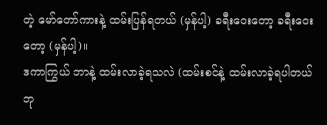တဲ့ မော်တော်ကားနဲ့ ထမ်းပြန်ရတယ် (မှန်ပါ့) ခရီးဝေးတော့ ခရီးဝေးတော့ (မှန်ပါ့)။
ဒကာကြွယ် ဘာနဲ့ ထမ်းလာခဲ့ရသလဲ (ထမ်းစင်နဲ့ ထမ်းလာခဲ့ရပါတယ် ဘု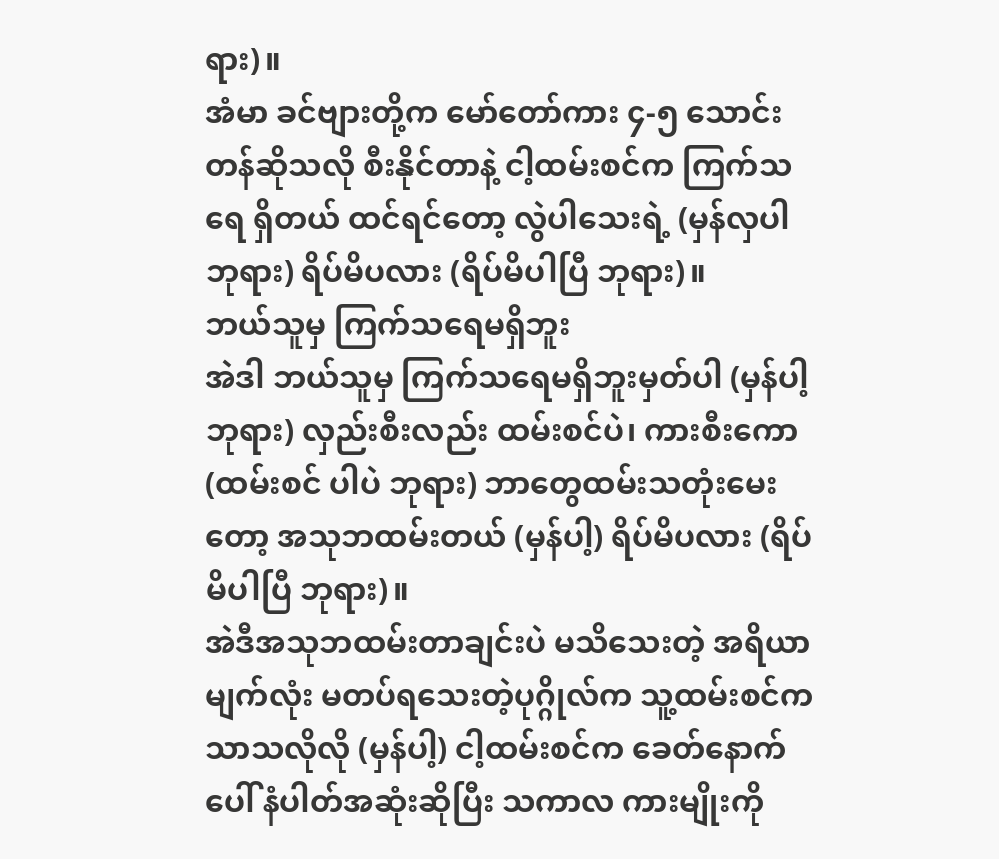ရား)။
အံမာ ခင်ဗျားတို့က မော်တော်ကား ၄-၅ သောင်းတန်ဆိုသလို စီးနိုင်တာနဲ့ ငါ့ထမ်းစင်က ကြက်သရေ ရှိတယ် ထင်ရင်တော့ လွဲပါသေးရဲ့ (မှန်လှပါ ဘုရား) ရိပ်မိပလား (ရိပ်မိပါပြီ ဘုရား)။
ဘယ်သူမှ ကြက်သရေမရှိဘူး
အဲဒါ ဘယ်သူမှ ကြက်သရေမရှိဘူးမှတ်ပါ (မှန်ပါ့ ဘုရား) လှည်းစီးလည်း ထမ်းစင်ပဲ၊ ကားစီးကော (ထမ်းစင် ပါပဲ ဘုရား) ဘာတွေထမ်းသတုံးမေးတော့ အသုဘထမ်းတယ် (မှန်ပါ့) ရိပ်မိပလား (ရိပ်မိပါပြီ ဘုရား)။
အဲဒီအသုဘထမ်းတာချင်းပဲ မသိသေးတဲ့ အရိယာမျက်လုံး မတပ်ရသေးတဲ့ပုဂ္ဂိုလ်က သူ့ထမ်းစင်က သာသလိုလို (မှန်ပါ့) ငါ့ထမ်းစင်က ခေတ်နောက်ပေါ် နံပါတ်အဆုံးဆိုပြီး သကာလ ကားမျိုးကို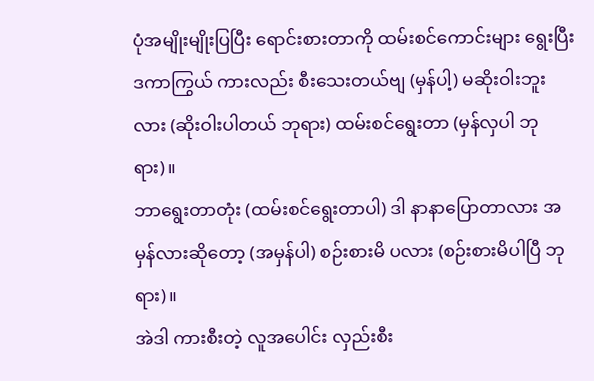ပုံအမျိုးမျိုးပြပြီး ရောင်းစားတာကို ထမ်းစင်ကောင်းများ ရွေးပြီး ဒကာကြွယ် ကားလည်း စီးသေးတယ်ဗျ (မှန်ပါ့) မဆိုးဝါးဘူးလား (ဆိုးဝါးပါတယ် ဘုရား) ထမ်းစင်ရွေးတာ (မှန်လှပါ ဘုရား)။
ဘာရွေးတာတုံး (ထမ်းစင်ရွေးတာပါ) ဒါ နာနာပြောတာလား အမှန်လားဆိုတော့ (အမှန်ပါ) စဉ်းစားမိ ပလား (စဉ်းစားမိပါပြီ ဘုရား)။
အဲဒါ ကားစီးတဲ့ လူအပေါင်း လှည်းစီး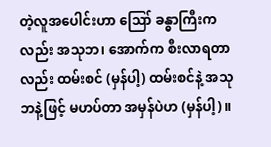တဲ့လူအပေါင်းဟာ ဪ ခန္ဓာကြီးကလည်း အသုဘ၊ အောက်က စီးလာရတာလည်း ထမ်းစင် (မှန်ပါ့) ထမ်းစင်နဲ့ အသုဘနဲ့ဖြင့် မဟပ်တာ အမှန်ပဲဟ (မှန်ပါ့)။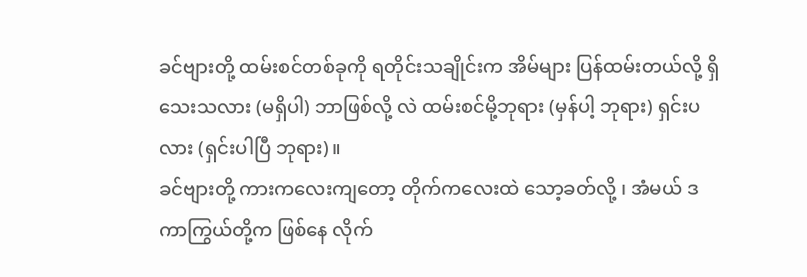ခင်ဗျားတို့ ထမ်းစင်တစ်ခုကို ရတိုင်းသချိုင်းက အိမ်များ ပြန်ထမ်းတယ်လို့ ရှိသေးသလား (မရှိပါ) ဘာဖြစ်လို့ လဲ ထမ်းစင်မို့ဘုရား (မှန်ပါ့ ဘုရား) ရှင်းပလား (ရှင်းပါပြီ ဘုရား)။
ခင်ဗျားတို့ ကားကလေးကျတော့ တိုက်ကလေးထဲ သော့ခတ်လို့ ၊ အံမယ် ဒကာကြွယ်တို့က ဖြစ်နေ လိုက်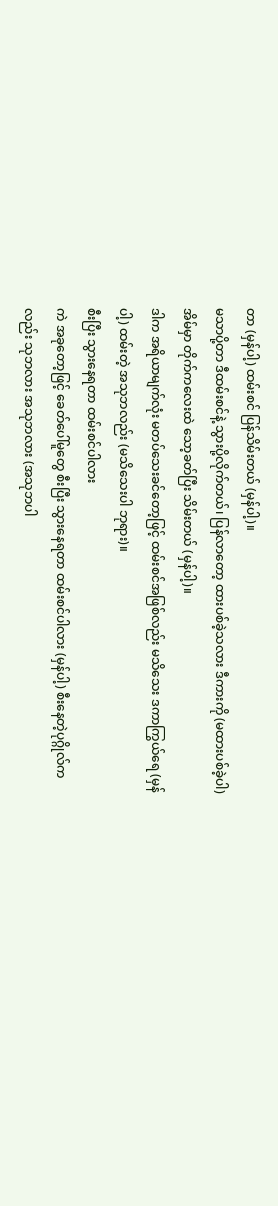တာ (မှန်ပါ့) ထမ်းစင် ပြန်သိမ်းတယ် (မှန်ပါ့)။
မသာပို့တာ ဒီထမ်းစင်နဲ့ သွားပို့လိုက်တယ်၊ ပြန်လာတော့ ထားပစ်ခဲ့သလား ဒီကားကို (မထားပစ်ခဲ့ပါ) အိမ်မှာ တိုက်ကလေးထဲ သော့ခတ်ပြီး သိမ်းတယ် (မှန်ပါ့)။
ဒါက အရိယာမျက်လုံး မတပ်သေးခင်တော့ဖြင့် ထမ်းစင်အဖြစ်လည်း မသိသေး ဒကာကြွယ်ရေ (မှန်ပါ့) ထမ်းတဲ့ အသုဘလည်း (မသိသေးပါ ဘုရား)။
စီးပြီး သွားနေရတာ ထမ်းစင်ပါလား
ကဲ အခုတော့ဖြင့် ခေတ်ပေါ်မူတွေ စီးပြီး သွားနေရတာ ထမ်းစင်ပါလား (မှန်ပါ့) စီးနေတဲ့ပုဂ္ဂိုလ်ကလည်း သုဘလား အသုဘလား (အသုဘပါ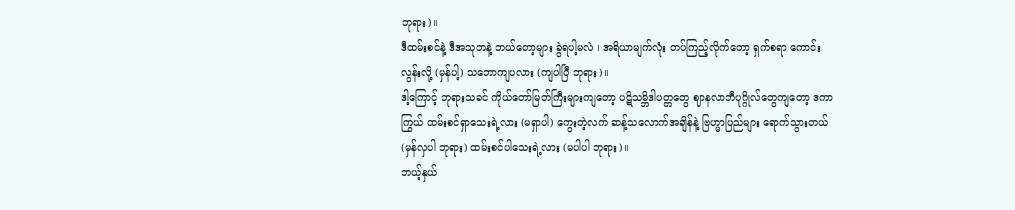ဘုရား)။
ဒီထမ်းစင်နဲ့ ဒီအသုဘနဲ့ ဘယ်တော့များ ခွဲရပါ့မလဲ ၊ အရိယာမျက်လုံး တပ်ကြည့်လိုက်တော့ ရှက်စရာ ကောင်းလွန်းလို့ (မှန်ပါ့) သဘောကျပလား (ကျပါပြီ ဘုရား)။
ဒါ့ကြောင့် ဘုရားသခင် ကိုယ်တော်မြတ်ကြီးများကျတော့ ပဋိသမ္ဘိဒါပတ္တတွေ ဈာနလာဘီပုဂ္ဂိုလ်တွေကျတော့ ဒကာကြွယ် ထမ်းစင်ရှာသေးရဲ့လား (မရှာပါ) ကွေးတဲ့လက် ဆန့်သလောက်အချိန်နဲ့ ဗြဟ္မာပြည်များ ရောက်သွားတယ် (မှန်လှပါ ဘုရား) ထမ်းစင်ပါသေးရဲ့လား (မပါပါ ဘုရား)။
ဘယ့်နှယ်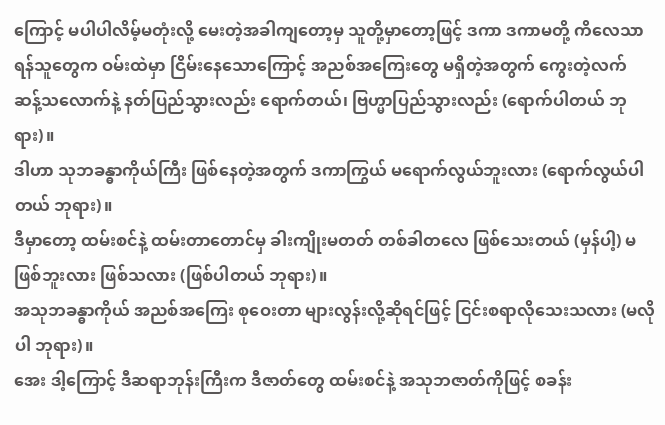ကြောင့် မပါပါလိမ့်မတုံးလို့ မေးတဲ့အခါကျတော့မှ သူတို့မှာတော့ဖြင့် ဒကာ ဒကာမတို့ ကိလေသာ ရန်သူတွေက ဝမ်းထဲမှာ ငြိမ်းနေသောကြောင့် အညစ်အကြေးတွေ မရှိတဲ့အတွက် ကွေးတဲ့လက် ဆန့်သလောက်နဲ့ နတ်ပြည်သွားလည်း ရောက်တယ်၊ ဗြဟ္မာပြည်သွားလည်း (ရောက်ပါတယ် ဘုရား)။
ဒါဟာ သုဘခန္ဓာကိုယ်ကြီး ဖြစ်နေတဲ့အတွက် ဒကာကြွယ် မရောက်လွယ်ဘူးလား (ရောက်လွယ်ပါတယ် ဘုရား)။
ဒီမှာတော့ ထမ်းစင်နဲ့ ထမ်းတာတောင်မှ ခါးကျိုးမတတ် တစ်ခါတလေ ဖြစ်သေးတယ် (မှန်ပါ့) မဖြစ်ဘူးလား ဖြစ်သလား (ဖြစ်ပါတယ် ဘုရား)။
အသုဘခန္ဓာကိုယ် အညစ်အကြေး စုဝေးတာ များလွန်းလို့ဆိုရင်ဖြင့် ငြင်းစရာလိုသေးသလား (မလိုပါ ဘုရား)။
အေး ဒါ့ကြောင့် ဒီဆရာဘုန်းကြီးက ဒီဇာတ်တွေ ထမ်းစင်နဲ့ အသုဘဇာတ်ကိုဖြင့် စခန်း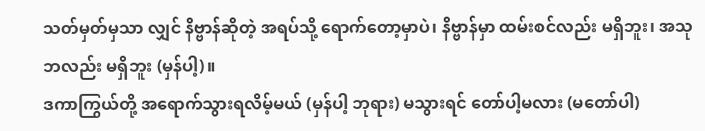သတ်မှတ်မှသာ လျှင် နိဗ္ဗာန်ဆိုတဲ့ အရပ်သို့ ရောက်တော့မှာပဲ၊ နိဗ္ဗာန်မှာ ထမ်းစင်လည်း မရှိဘူး၊ အသုဘလည်း မရှိဘူး (မှန်ပါ့)။
ဒကာကြွယ်တို့ အရောက်သွားရလိမ့်မယ် (မှန်ပါ့ ဘုရား) မသွားရင် တော်ပါ့မလား (မတော်ပါ)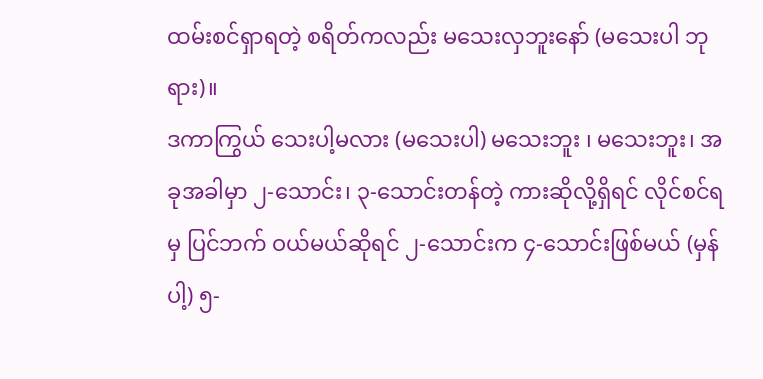ထမ်းစင်ရှာရတဲ့ စရိတ်ကလည်း မသေးလှဘူးနော် (မသေးပါ ဘုရား)။
ဒကာကြွယ် သေးပါ့မလား (မသေးပါ) မသေးဘူး ၊ မသေးဘူး၊ အခုအခါမှာ ၂-သောင်း၊ ၃-သောင်းတန်တဲ့ ကားဆိုလို့ရှိရင် လိုင်စင်ရမှ ပြင်ဘက် ဝယ်မယ်ဆိုရင် ၂-သောင်းက ၄-သောင်းဖြစ်မယ် (မှန်ပါ့) ၅-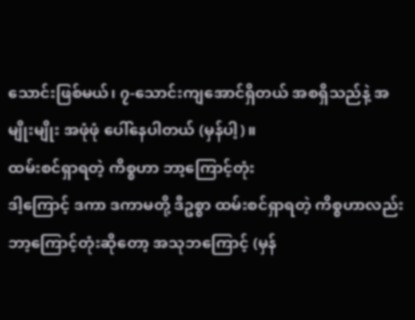သောင်းဖြစ်မယ်၊ ၇-သောင်းကျအောင်ရှိတယ် အစရှိသည်နဲ့ အမျိုးမျိုး အဖုံဖုံ ပေါ်နေပါတယ် (မှန်ပါ့)။
ထမ်းစင်ရှာရတဲ့ ကိစ္စဟာ ဘာ့ကြောင့်တုံး
ဒါ့ကြောင့် ဒကာ ဒကာမတို့ ဒီဥစ္စာ ထမ်းစင်ရှာရတဲ့ ကိစ္စဟာလည်း ဘာ့ကြောင့်တုံးဆိုတော့ အသုဘကြောင့် (မှန်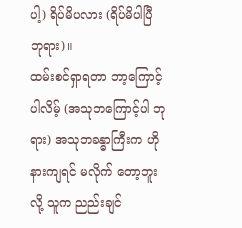ပါ့) ရိပ်မိပလား (ရိပ်မိပါပြီ ဘုရား)။
ထမ်းစင်ရှာရတာ ဘာ့ကြောင့်ပါလိမ့် (အသုဘကြောင့်ပါ ဘုရား) အသုဘခန္ဓာကြီးက ဟိုနားကျရင် မလိုက် တော့ဘူးလို့ သူက ညည်းချင်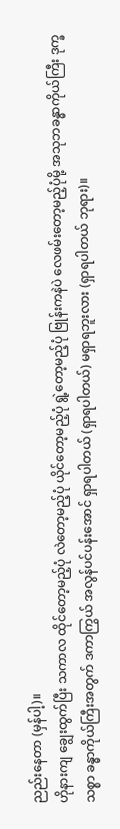ညည်းနေတာ (မှန်ပါ့)။
ဟိုနားကျ ချွေးထွက်ပြီး သကာလ ထိုင်တော့မည့်ပုံ လဲတော့မည့်ပုံ ယိုင်တော့မည့်ပုံ ရွဲ့တော့မည့်ပုံ ဗြုန်းကနဲပဲ လေဖမ်းတော့မည့်ပုံမို့ အသုဘခန္ဓာကိုယ်ကြီး ဒုက္ခသစ္စာ ခန္ဓာကိုယ်ကြီးအတွက် ဒကာကြွယ် အလွန်ပင်ပန်းအောင် ရှာရပါတယ် (ရှာရပါတယ်) မရှာရဘူးလား (ရှာရပါတယ် ဘုရား)။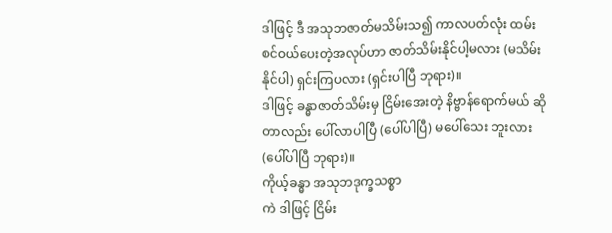ဒါဖြင့် ဒီ အသုဘဇာတ်မသိမ်းသ၍ ကာလပတ်လုံး ထမ်းစင်ဝယ်ပေးတဲ့အလုပ်ဟာ ဇာတ်သိမ်းနိုင်ပါ့မလား (မသိမ်းနိုင်ပါ) ရှင်းကြပလား (ရှင်းပါပြီ ဘုရား)။
ဒါဖြင့် ခန္ဓာဇာတ်သိမ်းမှ ငြိမ်းအေးတဲ့ နိဗ္ဗာန်ရောက်မယ် ဆိုတာလည်း ပေါ်လာပါပြီ (ပေါ်ပါပြီ) မပေါ်သေး ဘူးလား (ပေါ်ပါပြီ ဘုရား)။
ကိုယ့်ခန္ဓာ အသုဘဒုက္ခသစ္စာ
ကဲ ဒါဖြင့် ငြိမ်း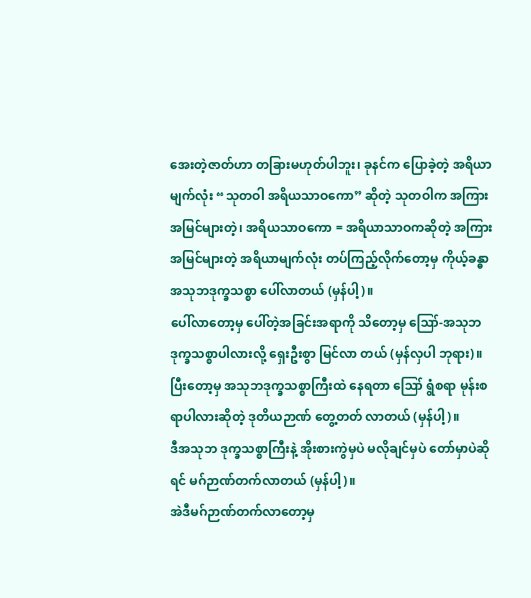အေးတဲ့ဇာတ်ဟာ တခြားမဟုတ်ပါဘူး၊ ခုနင်က ပြောခဲ့တဲ့ အရိယာမျက်လုံး “သုတဝါ အရိယသာဝကော” ဆိုတဲ့ သုတဝါက အကြားအမြင်များတဲ့၊ အရိယသာဝကော = အရိယာသာဝကဆိုတဲ့ အကြား အမြင်များတဲ့ အရိယာမျက်လုံး တပ်ကြည့်လိုက်တော့မှ ကိုယ့်ခန္ဓာ အသုဘဒုက္ခသစ္စာ ပေါ်လာတယ် (မှန်ပါ့)။
ပေါ်လာတော့မှ ပေါ်တဲ့အခြင်းအရာကို သိတော့မှ ဪ-အသုဘဒုက္ခသစ္စာပါလားလို့ ရှေးဦးစွာ မြင်လာ တယ် (မှန်လှပါ ဘုရား)။
ပြီးတော့မှ အသုဘဒုက္ခသစ္စာကြီးထဲ နေရတာ ဪ ရွံစရာ မုန်းစရာပါလားဆိုတဲ့ ဒုတိယဉာဏ် တွေ့တတ် လာတယ် (မှန်ပါ့)။
ဒီအသုဘ ဒုက္ခသစ္စာကြီးနဲ့ အိုးစားကွဲမှပဲ မလိုချင်မှပဲ တော်မှာပဲဆိုရင် မဂ်ဉာဏ်တက်လာတယ် (မှန်ပါ့)။
အဲဒီမဂ်ဉာဏ်တက်လာတော့မှ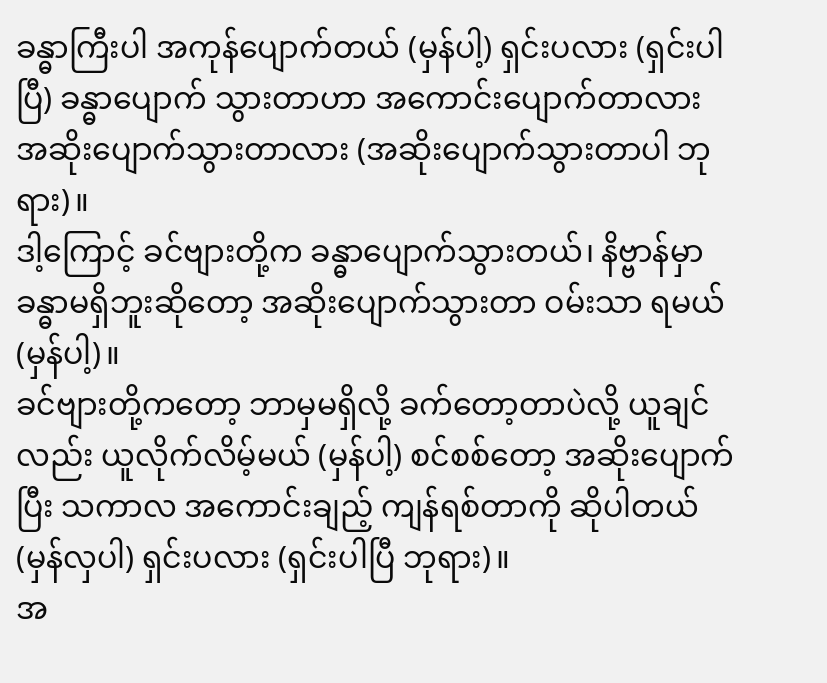ခန္ဓာကြီးပါ အကုန်ပျောက်တယ် (မှန်ပါ့) ရှင်းပလား (ရှင်းပါပြီ) ခန္ဓာပျောက် သွားတာဟာ အကောင်းပျောက်တာလား အဆိုးပျောက်သွားတာလား (အဆိုးပျောက်သွားတာပါ ဘုရား)။
ဒါ့ကြောင့် ခင်ဗျားတို့က ခန္ဓာပျောက်သွားတယ်၊ နိဗ္ဗာန်မှာ ခန္ဓာမရှိဘူးဆိုတော့ အဆိုးပျောက်သွားတာ ဝမ်းသာ ရမယ် (မှန်ပါ့)။
ခင်ဗျားတို့ကတော့ ဘာမှမရှိလို့ ခက်တော့တာပဲလို့ ယူချင်လည်း ယူလိုက်လိမ့်မယ် (မှန်ပါ့) စင်စစ်တော့ အဆိုးပျောက်ပြီး သကာလ အကောင်းချည့် ကျန်ရစ်တာကို ဆိုပါတယ် (မှန်လှပါ) ရှင်းပလား (ရှင်းပါပြီ ဘုရား)။
အ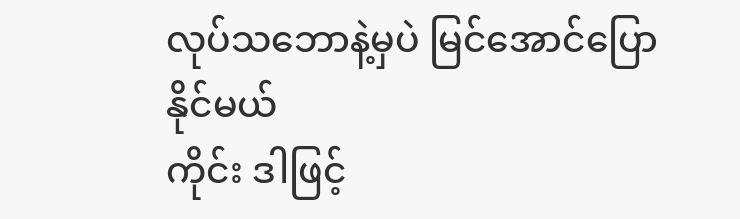လုပ်သဘောနဲ့မှပဲ မြင်အောင်ပြောနိုင်မယ်
ကိုင်း ဒါဖြင့်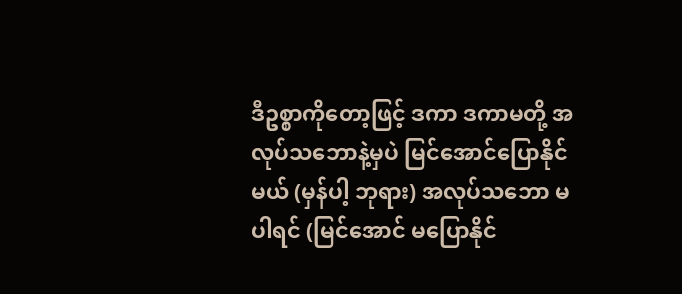ဒီဥစ္စာကိုတော့ဖြင့် ဒကာ ဒကာမတို့ အလုပ်သဘောနဲ့မှပဲ မြင်အောင်ပြောနိုင်မယ် (မှန်ပါ့ ဘုရား) အလုပ်သဘော မပါရင် (မြင်အောင် မပြောနိုင်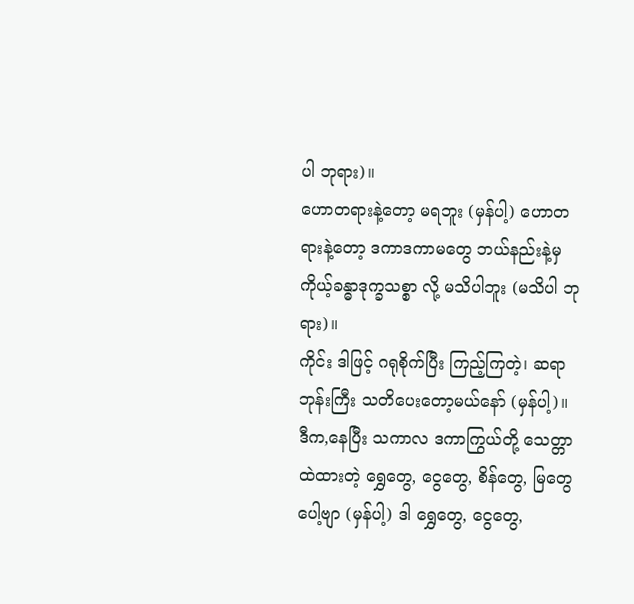ပါ ဘုရား)။
ဟောတရားနဲ့တော့ မရဘူး (မှန်ပါ့) ဟောတရားနဲ့တော့ ဒကာဒကာမတွေ ဘယ်နည်းနဲ့မှ ကိုယ့်ခန္ဓာဒုက္ခသစ္စာ လို့ မသိပါဘူး (မသိပါ ဘုရား)။
ကိုင်း ဒါဖြင့် ဂရုစိုက်ပြီး ကြည့်ကြတဲ့၊ ဆရာဘုန်းကြီး သတိပေးတော့မယ်နော် (မှန်ပါ့)။
ဒီက,နေပြီး သကာလ ဒကာကြွယ်တို့ သေတ္တာထဲထားတဲ့ ရွှေတွေ, ငွေတွေ, စိန်တွေ, မြတွေပေါ့ဗျာ (မှန်ပါ့) ဒါ ရွှေတွေ, ငွေတွေ,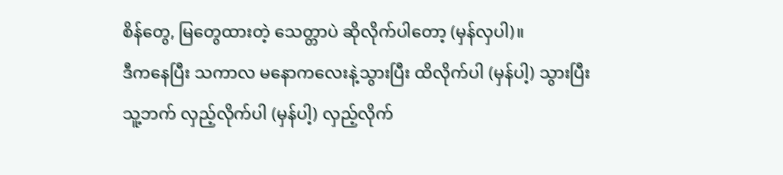စိန်တွေ, မြတွေထားတဲ့ သေတ္တာပဲ ဆိုလိုက်ပါတော့ (မှန်လှပါ)။
ဒီကနေပြီး သကာလ မနောကလေးနဲ့သွားပြီး ထိလိုက်ပါ (မှန်ပါ့) သွားပြီး သူ့ဘက် လှည့်လိုက်ပါ (မှန်ပါ့) လှည့်လိုက်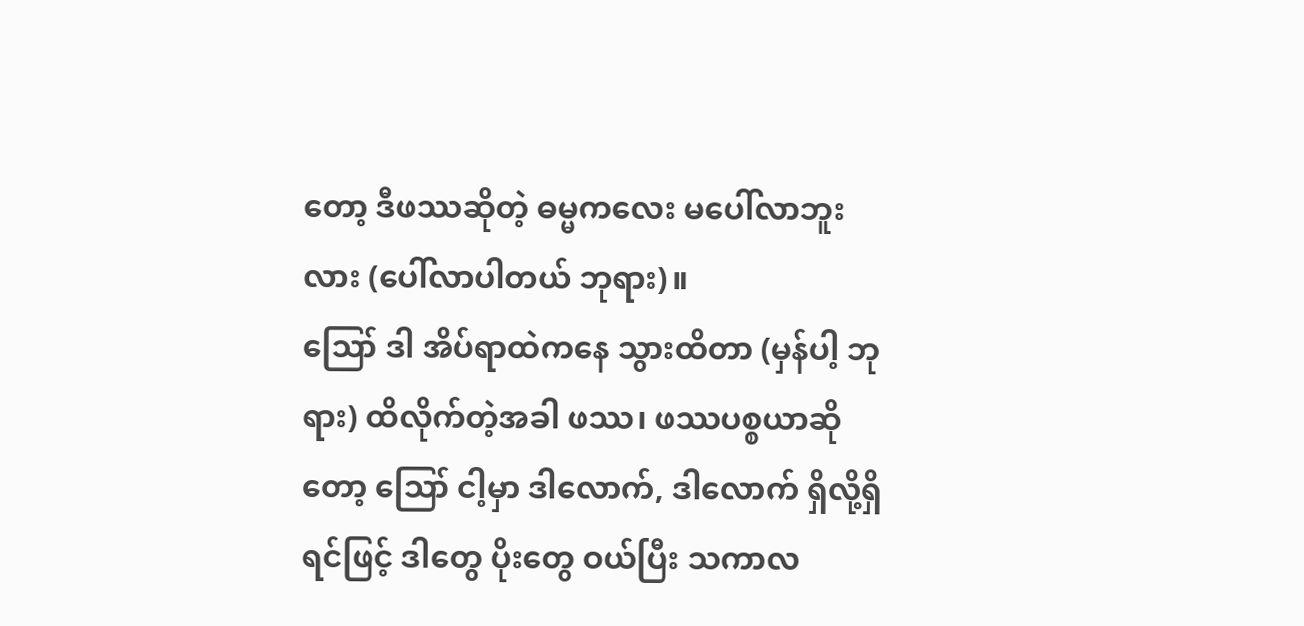တော့ ဒီဖဿဆိုတဲ့ ဓမ္မကလေး မပေါ်လာဘူးလား (ပေါ်လာပါတယ် ဘုရား)။
ဪ ဒါ အိပ်ရာထဲကနေ သွားထိတာ (မှန်ပါ့ ဘုရား) ထိလိုက်တဲ့အခါ ဖဿ၊ ဖဿပစ္စယာဆိုတော့ ဪ ငါ့မှာ ဒါလောက်, ဒါလောက် ရှိလို့ရှိရင်ဖြင့် ဒါတွေ ပိုးတွေ ဝယ်ပြီး သကာလ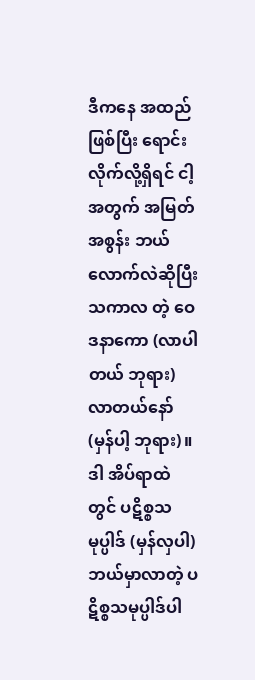ဒီကနေ အထည်ဖြစ်ပြီး ရောင်းလိုက်လို့ရှိရင် ငါ့အတွက် အမြတ်အစွန်း ဘယ်လောက်လဲဆိုပြီး သကာလ တဲ့ ဝေဒနာကော (လာပါတယ် ဘုရား) လာတယ်နော် (မှန်ပါ့ ဘုရား)။
ဒါ အိပ်ရာထဲတွင် ပဋိစ္စသမုပ္ပါဒ် (မှန်လှပါ) ဘယ်မှာလာတဲ့ ပဋိစ္စသမုပ္ပါဒ်ပါ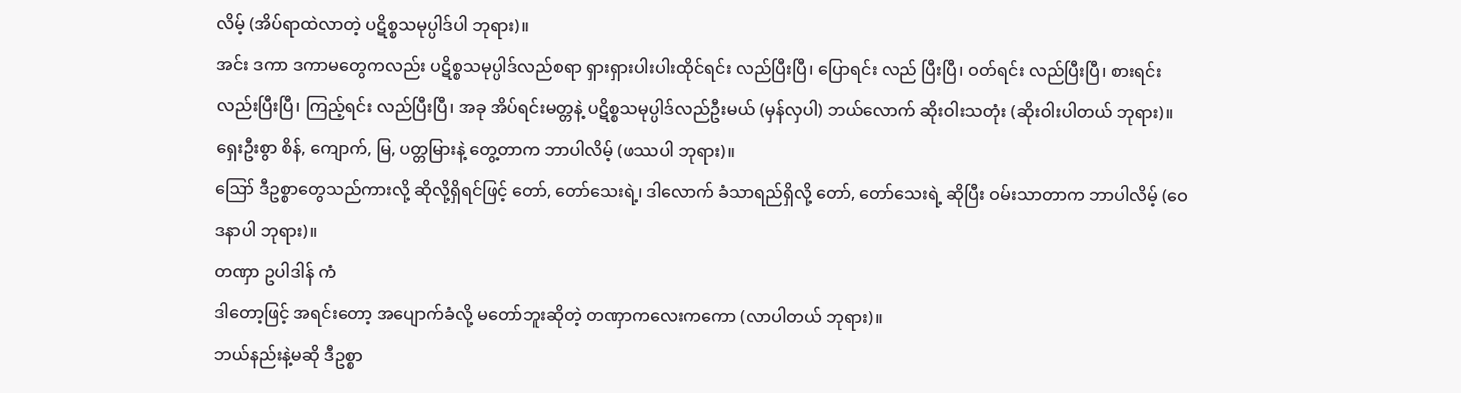လိမ့် (အိပ်ရာထဲလာတဲ့ ပဋိစ္စသမုပ္ပါဒ်ပါ ဘုရား)။
အင်း ဒကာ ဒကာမတွေကလည်း ပဋိစ္စသမုပ္ပါဒ်လည်စရာ ရှားရှားပါးပါးထိုင်ရင်း လည်ပြီးပြီ၊ ပြောရင်း လည် ပြီးပြီ၊ ဝတ်ရင်း လည်ပြီးပြီ၊ စားရင်း လည်းပြီးပြီ၊ ကြည့်ရင်း လည်ပြီးပြီ၊ အခု အိပ်ရင်းမတ္တနဲ့ ပဋိစ္စသမုပ္ပါဒ်လည်ဦးမယ် (မှန်လှပါ) ဘယ်လောက် ဆိုးဝါးသတုံး (ဆိုးဝါးပါတယ် ဘုရား)။
ရှေးဦးစွာ စိန်, ကျောက်, မြ, ပတ္တမြားနဲ့ တွေ့တာက ဘာပါလိမ့် (ဖဿပါ ဘုရား)။
ဪ ဒီဥစ္စာတွေသည်ကားလို့ ဆိုလို့ရှိရင်ဖြင့် တော်, တော်သေးရဲ့၊ ဒါလောက် ခံသာရည်ရှိလို့ တော်, တော်သေးရဲ့ ဆိုပြီး ဝမ်းသာတာက ဘာပါလိမ့် (ဝေဒနာပါ ဘုရား)။
တဏှာ ဥပါဒါန် ကံ
ဒါတော့ဖြင့် အရင်းတော့ အပျောက်ခံလို့ မတော်ဘူးဆိုတဲ့ တဏှာကလေးကကော (လာပါတယ် ဘုရား)။
ဘယ်နည်းနဲ့မဆို ဒီဥစ္စာ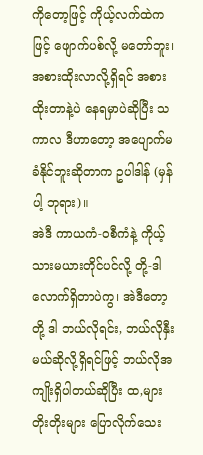ကိုတော့ဖြင့် ကိုယ့်လက်ထဲကဖြင့် ဖျောက်ပစ်လို့ မတော်ဘူး၊ အစားထိုးလာလို့ရှိရင် အစားထိုးတာနဲ့ပဲ နေရမှာပဲဆိုပြီး သကာလ ဒီဟာတော့ အပျောက်မခံနိုင်ဘူးဆိုတာက ဥပါဒါန် (မှန်ပါ့ ဘုရား)။
အဲဒီ ကာယကံ-ဝစီကံနဲ့ ကိုယ့်သားမယားတိုင်ပင်လို့ တို့-ဒါလောက်ရှိတာပဲကွ၊ အဲဒီတော့ တို့ ဒါ ဘယ်လိုရင်း, ဘယ်လိုနှီးမယ်ဆိုလို့ရှိရင်ဖြင့် ဘယ်လိုအကျိုးရှိပါတယ်ဆိုပြီး ထ,များ တိုးတိုးများ ပြောလိုက်သေး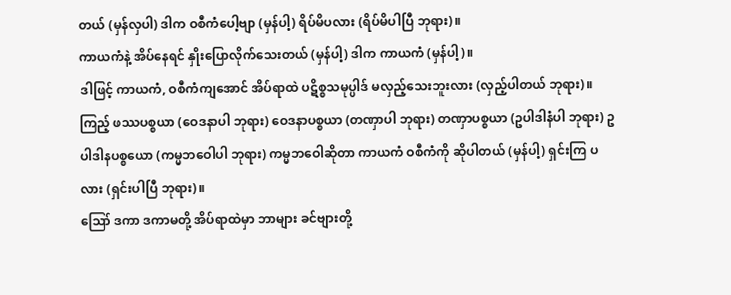တယ် (မှန်လှပါ) ဒါက ဝစီကံပေါ့ဗျာ (မှန်ပါ့) ရိပ်မိပလား (ရိပ်မိပါပြီ ဘုရား)။
ကာယကံနဲ့ အိပ်နေရင် နှိုးပြောလိုက်သေးတယ် (မှန်ပါ့) ဒါက ကာယကံ (မှန်ပါ့)။
ဒါဖြင့် ကာယကံ, ဝစီကံကျအောင် အိပ်ရာထဲ ပဋိစ္စသမုပ္ပါဒ် မလှည့်သေးဘူးလား (လှည့်ပါတယ် ဘုရား)။
ကြည့် ဖဿပစ္စယာ (ဝေဒနာပါ ဘုရား) ဝေဒနာပစ္စယာ (တဏှာပါ ဘုရား) တဏှာပစ္စယာ (ဥပါဒါနံပါ ဘုရား) ဥပါဒါနပစ္စယော (ကမ္မဘဝေါပါ ဘုရား) ကမ္မဘဝေါဆိုတာ ကာယကံ ဝစီကံကို ဆိုပါတယ် (မှန်ပါ့) ရှင်းကြ ပလား (ရှင်းပါပြီ ဘုရား)။
ဪ ဒကာ ဒကာမတို့ အိပ်ရာထဲမှာ ဘာများ ခင်ဗျားတို့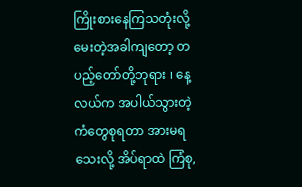ကြိုးစားနေကြသတုံးလို့ မေးတဲ့အခါကျတော့ တပည့်တော်တို့ဘုရား ၊ နေ့လယ်က အပါယ်သွားတဲ့ ကံတွေစုရတာ အားမရသေးလို့ အိပ်ရာထဲ ကြံစု,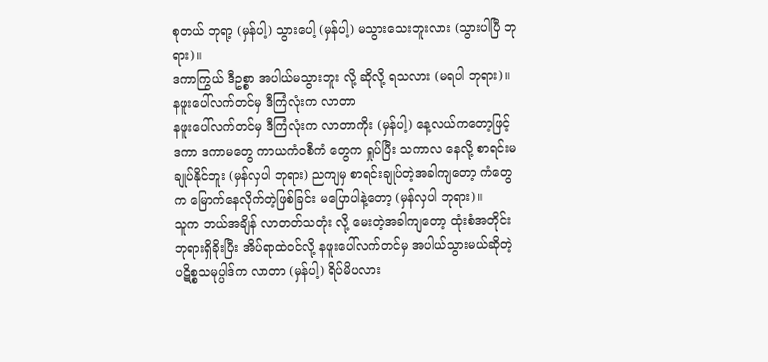စုတယ် ဘုရာ့ (မှန်ပါ့) သွားပေါ့ (မှန်ပါ့) မသွားသေးဘူးလား (သွားပါပြီ ဘုရား)။
ဒကာကြွယ် ဒီဥစ္စာ အပါယ်မသွားဘူး လို့ ဆိုလို့ ရသလား (မရပါ ဘုရား)။
နဖူးပေါ်လက်တင်မှ ဒီကြံလုံးက လာတာ
နဖူးပေါ်လက်တင်မှ ဒီကြံလုံးက လာတာကိုး (မှန်ပါ့) နေ့လယ်ကတော့ဖြင့် ဒကာ ဒကာမတွေ ကာယကံဝစီကံ တွေက ရှုပ်ပြီး သကာလ နေလို့ စာရင်းမချုပ်နိုင်ဘူး (မှန်လှပါ ဘုရား) ညကျမှ စာရင်းချုပ်တဲ့အခါကျတော့ ကံတွေက မြောက်နေလိုက်တဲ့ဖြစ်ခြင်း မပြောပါနဲ့တော့ (မှန်လှပါ ဘုရား)။
သူက ဘယ်အချိန် လာတတ်သတုံး လို့ မေးတဲ့အခါကျတော့ ထုံးစံအတိုင်း ဘုရားရှိခိုးပြီး အိပ်ရာထဲဝင်လို့ နဖူးပေါ်လက်တင်မှ အပါယ်သွားမယ်ဆိုတဲ့ ပဋိစ္စသမုပ္ပါဒ်က လာတာ (မှန်ပါ့) ရိပ်မိပလား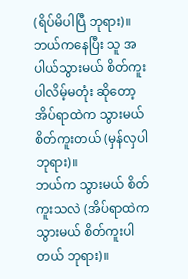(ရိပ်မိပါပြီ ဘုရား)။
ဘယ်ကနေပြီး သူ အပါယ်သွားမယ် စိတ်ကူးပါလိမ့်မတုံး ဆိုတော့ အိပ်ရာထဲက သွားမယ် စိတ်ကူးတယ် (မှန်လှပါ ဘုရား)။
ဘယ်က သွားမယ် စိတ်ကူးသလဲ (အိပ်ရာထဲက သွားမယ် စိတ်ကူးပါတယ် ဘုရား)။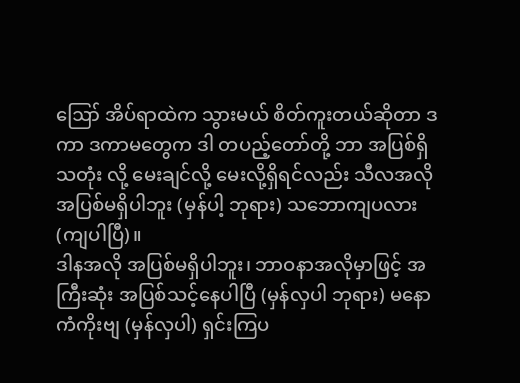ဪ အိပ်ရာထဲက သွားမယ် စိတ်ကူးတယ်ဆိုတာ ဒကာ ဒကာမတွေက ဒါ တပည့်တော်တို့ ဘာ အပြစ်ရှိသတုံး လို့ မေးချင်လို့ မေးလို့ရှိရင်လည်း သီလအလို အပြစ်မရှိပါဘူး (မှန်ပါ့ ဘုရား) သဘောကျပလား (ကျပါပြီ)။
ဒါနအလို အပြစ်မရှိပါဘူး၊ ဘာဝနာအလိုမှာဖြင့် အကြီးဆုံး အပြစ်သင့်နေပါပြီ (မှန်လှပါ ဘုရား) မနောကံကိုးဗျ (မှန်လှပါ) ရှင်းကြပ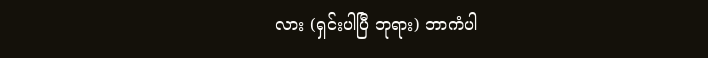လား (ရှင်းပါပြီ ဘုရား) ဘာကံပါ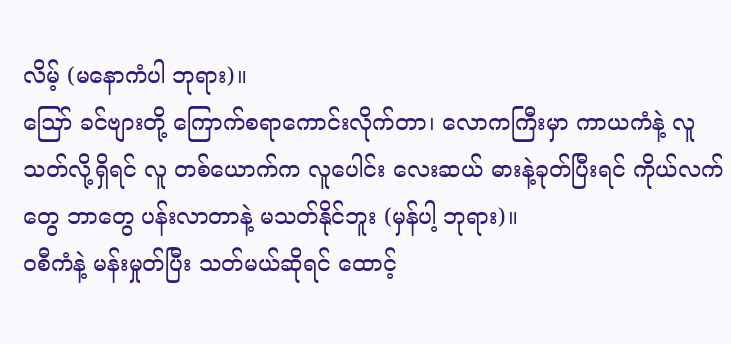လိမ့် (မနောကံပါ ဘုရား)။
ဪ ခင်ဗျားတို့ ကြောက်စရာကောင်းလိုက်တာ၊ လောကကြီးမှာ ကာယကံနဲ့ လူသတ်လို့ရှိရင် လူ တစ်ယောက်က လူပေါင်း လေးဆယ် ဓားနဲ့ခုတ်ပြီးရင် ကိုယ်လက်တွေ ဘာတွေ ပန်းလာတာနဲ့ မသတ်နိုင်ဘူး (မှန်ပါ့ ဘုရား)။
ဝစီကံနဲ့ မန်းမှုတ်ပြီး သတ်မယ်ဆိုရင် ထောင့်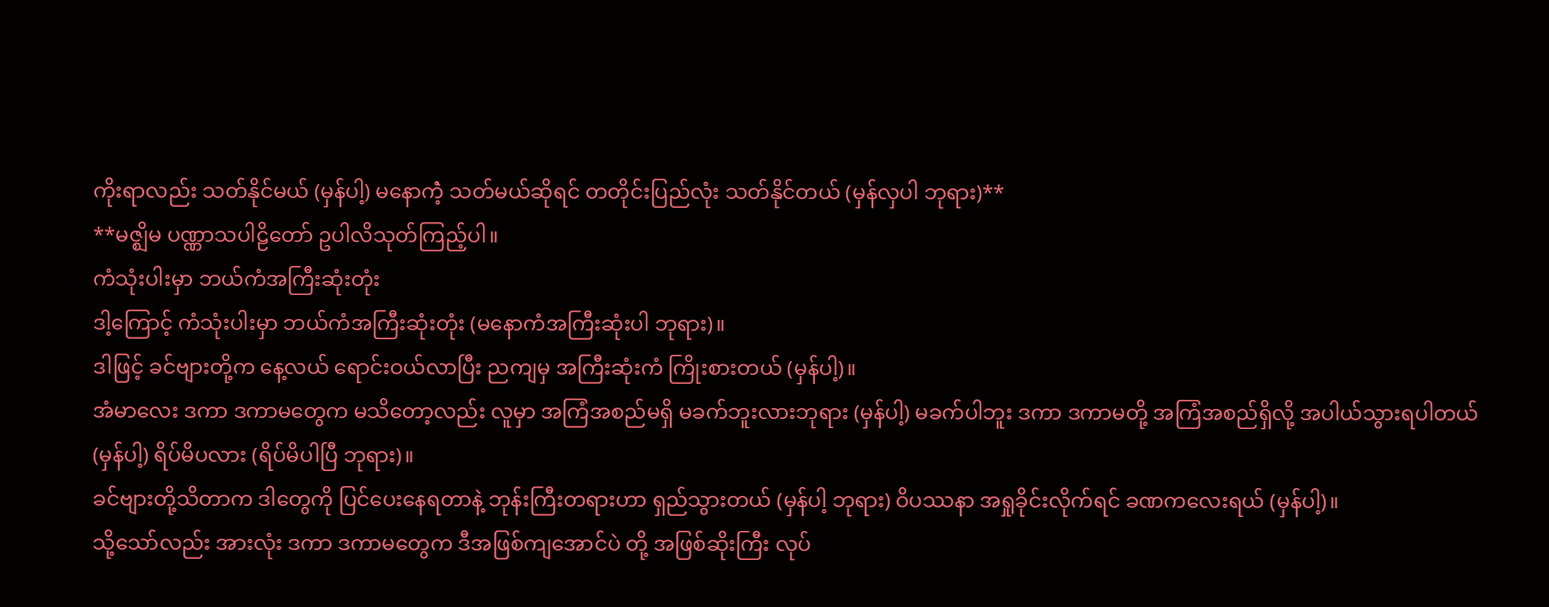ကိုးရာလည်း သတ်နိုင်မယ် (မှန်ပါ့) မနောကံဲ့ သတ်မယ်ဆိုရင် တတိုင်းပြည်လုံး သတ်နိုင်တယ် (မှန်လှပါ ဘုရား)**
**မဇ္ဈိမ ပဏ္ဏာသပါဠိတော် ဥပါလိသုတ်ကြည့်ပါ။
ကံသုံးပါးမှာ ဘယ်ကံအကြီးဆုံးတုံး
ဒါ့ကြောင့် ကံသုံးပါးမှာ ဘယ်ကံအကြီးဆုံးတုံး (မနောကံအကြီးဆုံးပါ ဘုရား)။
ဒါဖြင့် ခင်ဗျားတို့က နေ့လယ် ရောင်းဝယ်လာပြီး ညကျမှ အကြီးဆုံးကံ ကြိုးစားတယ် (မှန်ပါ့)။
အံမာလေး ဒကာ ဒကာမတွေက မသိတော့လည်း လူမှာ အကြံအစည်မရှိ မခက်ဘူးလားဘုရား (မှန်ပါ့) မခက်ပါဘူး ဒကာ ဒကာမတို့ အကြံအစည်ရှိလို့ အပါယ်သွားရပါတယ် (မှန်ပါ့) ရိပ်မိပလား (ရိပ်မိပါပြီ ဘုရား)။
ခင်ဗျားတို့သိတာက ဒါတွေကို ပြင်ပေးနေရတာနဲ့ ဘုန်းကြီးတရားဟာ ရှည်သွားတယ် (မှန်ပါ့ ဘုရား) ဝိပဿနာ အရှုခိုင်းလိုက်ရင် ခဏကလေးရယ် (မှန်ပါ့)။
သို့သော်လည်း အားလုံး ဒကာ ဒကာမတွေက ဒီအဖြစ်ကျအောင်ပဲ တို့ အဖြစ်ဆိုးကြီး လုပ်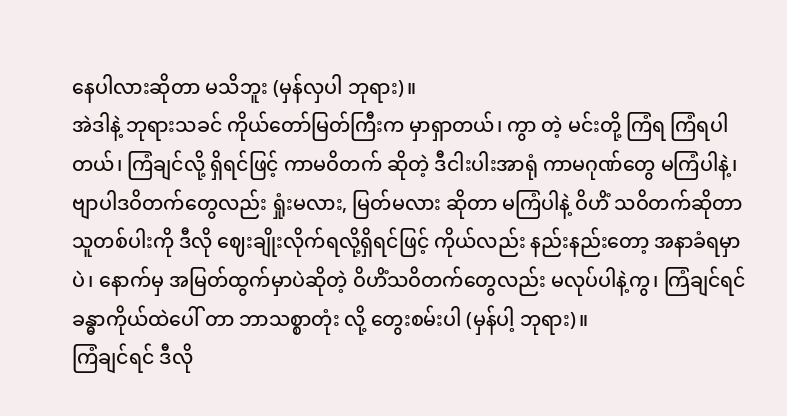နေပါလားဆိုတာ မသိဘူး (မှန်လှပါ ဘုရား)။
အဲဒါနဲ့ ဘုရားသခင် ကိုယ်တော်မြတ်ကြီးက မှာရှာတယ်၊ ကွာ တဲ့ မင်းတို့ ကြံရ ကြံရပါတယ်၊ ကြံချင်လို့ ရှိရင်ဖြင့် ကာမဝိတက် ဆိုတဲ့ ဒီငါးပါးအာရုံ ကာမဂုဏ်တွေ မကြံပါနဲ့၊ ဗျာပါဒဝိတက်တွေလည်း ရှုံးမလား, မြတ်မလား ဆိုတာ မကြံပါနဲ့ ဝိဟိံ သဝိတက်ဆိုတာ သူတစ်ပါးကို ဒီလို ဈေးချိုးလိုက်ရလို့ရှိရင်ဖြင့် ကိုယ်လည်း နည်းနည်းတော့ အနာခံရမှာပဲ၊ နောက်မှ အမြတ်ထွက်မှာပဲဆိုတဲ့ ဝိဟိံသဝိတက်တွေလည်း မလုပ်ပါနဲ့ကွ၊ ကြံချင်ရင် ခန္ဓာကိုယ်ထဲပေါ် တာ ဘာသစ္စာတုံး လို့ တွေးစမ်းပါ (မှန်ပါ့ ဘုရား)။
ကြံချင်ရင် ဒီလို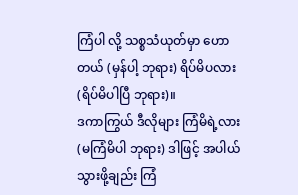ကြံပါ လို့ သစ္စသံယုတ်မှာ ဟောတယ် (မှန်ပါ့ ဘုရား) ရိပ်မိပလား (ရိပ်မိပါပြီ ဘုရား)။
ဒကာကြွယ် ဒီလိုများ ကြံမိရဲ့လား (မကြံမိပါ ဘုရား) ဒါဖြင့် အပါယ်သွားဖို့ချည်း ကြံ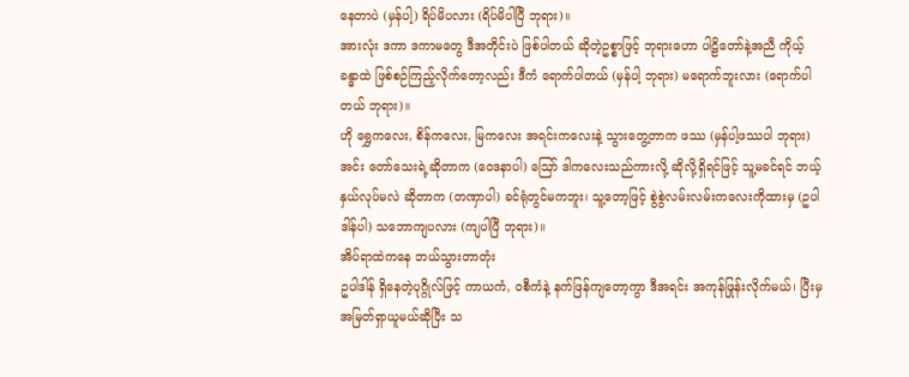နေတာပဲ (မှန်ပါ့) ရိပ်မိပလား (ရိပ်မိပါပြီ ဘုရား)။
အားလုံး ဒကာ ဒကာမတွေ ဒီအတိုင်းပဲ ဖြစ်ပါတယ် ဆိုတဲ့ဥစ္စာဖြင့် ဘုရားဟော ပါဠိတော်နဲ့အညီ ကိုယ့် ခန္ဓာထဲ ဖြစ်စဉ်ကြည့်လိုက်တော့လည်း ဒီကံ ရောက်ပါတယ် (မှန်ပါ့ ဘုရား) မရောက်ဘူးလား (ရောက်ပါတယ် ဘုရား)။
ဟို ရွှေကလေး, စိန်ကလေး, မြကလေး အရင်းကလေးနဲ့ သွားတွေ့တာက ဖဿ (မှန်ပါ့ဖဿပါ ဘုရား) အင်း တော်သေးရဲ့ဆိုတာက (ဝေဒနာပါ) ဪ ဒါကလေးသည်ကားလို့ ဆိုလို့ရှိရင်ဖြင့် သူ့မခင်ရင် ဘယ့် နှယ်လုပ်မလဲ ဆိုတာက (တဏှာပါ) ခင်ရုံတွင်မကဘူး၊ သူ့တော့ဖြင့် စွဲစွဲလမ်းလမ်းကလေးကိုထားမှ (ဥပါဒါန်ပါ) သဘောကျပလား (ကျပါပြီ ဘုရား)။
အိပ်ရာထဲကနေ ဘယ်သွားတာတုံး
ဥပါဒါန် ရှိနေတဲ့ပုဂ္ဂိုလ်ဖြင့် ကာယကံ, ဝစီကံနဲ့ နက်ဖြန်ကျတော့ကွာ ဒီအရင်း အကုန်ဖြုန်းလိုက်မယ်၊ ပြီးမှ အမြတ်ရှာယူမယ်ဆိုပြီး သ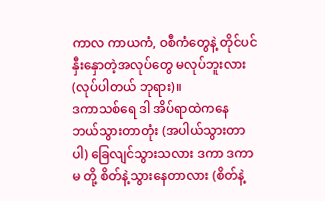ကာလ ကာယကံ, ဝစီကံတွေနဲ့ တိုင်ပင်နှီးနှောတဲ့အလုပ်တွေ မလုပ်ဘူးလား (လုပ်ပါတယ် ဘုရား)။
ဒကာသစ်ရေ ဒါ အိပ်ရာထဲကနေ ဘယ်သွားတာတုံး (အပါယ်သွားတာပါ) ခြေလျင်သွားသလား ဒကာ ဒကာမ တို့ စိတ်နဲ့သွားနေတာလား (စိတ်နဲ့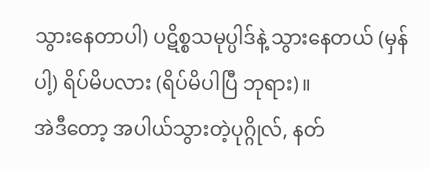သွားနေတာပါ) ပဋိစ္စသမုပ္ပါဒ်နဲ့ သွားနေတယ် (မှန်ပါ့) ရိပ်မိပလား (ရိပ်မိပါပြီ ဘုရား)။
အဲဒီတော့ အပါယ်သွားတဲ့ပုဂ္ဂိုလ်, နတ်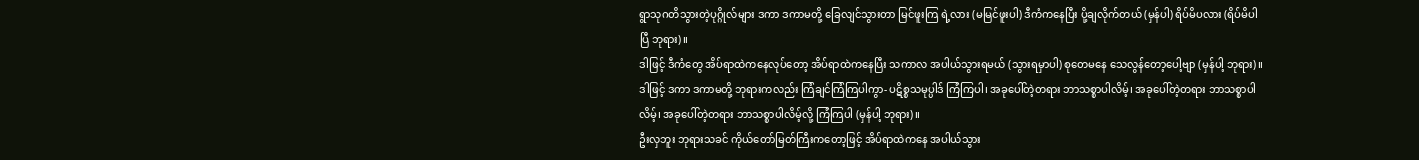ရွာသုဂတိသွားတဲ့ပုဂ္ဂိုလ်များ ဒကာ ဒကာမတို့ ခြေလျင်သွားတာ မြင်ဖူးကြ ရဲ့လား (မမြင်ဖူးပါ) ဒီကံကနေပြီး ပို့ချလိုက်တယ် (မှန်ပါ) ရိပ်မိပလား (ရိပ်မိပါပြီ ဘုရား)။
ဒါဖြင့် ဒီကံတွေ အိပ်ရာထဲကနေလုပ်တော့ အိပ်ရာထဲကနေပြီး သကာလ အပါယ်သွားရမယ် (သွားရမှာပါ) စုတေမနေ သေလွန်တော့ပေါ့ဗျာ (မှန်ပါ့ ဘုရား)။
ဒါဖြင့် ဒကာ ဒကာမတို့ ဘုရားကလည်း ကြံချင်ကြံကြပါကွာ- ပဋိစ္စသမုပ္ပါဒ် ကြံကြပါ၊ အခုပေါ်တဲ့တရား ဘာသစ္စာပါလိမ့်၊ အခုပေါ်တဲ့တရား ဘာသစ္စာပါလိမ့်၊ အခုပေါ်တဲ့တရား ဘာသစ္စာပါလိမ့်လို့ ကြံကြပါ (မှန်ပါ့ ဘုရား)။
ဦးလှဘူး ဘုရားသခင် ကိုယ်တော်မြတ်ကြီးကတော့ဖြင့် အိပ်ရာထဲကနေ အပါယ်သွား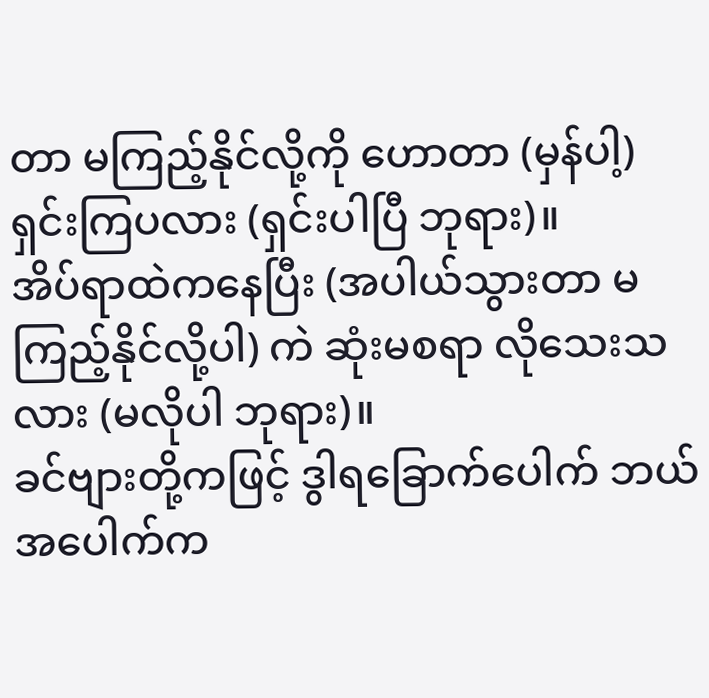တာ မကြည့်နိုင်လို့ကို ဟောတာ (မှန်ပါ့) ရှင်းကြပလား (ရှင်းပါပြီ ဘုရား)။
အိပ်ရာထဲကနေပြီး (အပါယ်သွားတာ မကြည့်နိုင်လို့ပါ) ကဲ ဆုံးမစရာ လိုသေးသလား (မလိုပါ ဘုရား)။
ခင်ဗျားတို့ကဖြင့် ဒွါရခြောက်ပေါက် ဘယ်အပေါက်က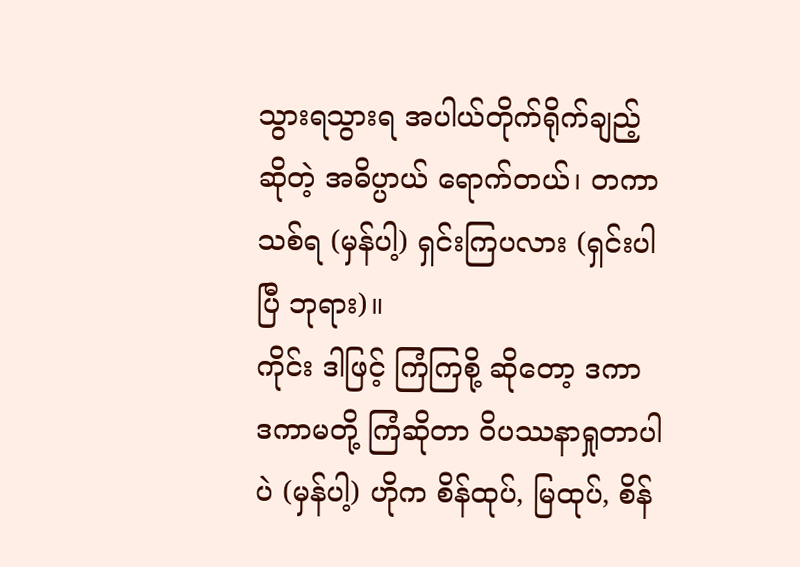သွားရသွားရ အပါယ်တိုက်ရိုက်ချည့် ဆိုတဲ့ အဓိပ္ပာယ် ရောက်တယ်၊ တကာသစ်ရ (မှန်ပါ့) ရှင်းကြပလား (ရှင်းပါပြီ ဘုရား)။
ကိုင်း ဒါဖြင့် ကြံကြစို့ ဆိုတော့ ဒကာ ဒကာမတို့ ကြံဆိုတာ ဝိပဿနာရှုတာပါပဲ (မှန်ပါ့) ဟိုက စိန်ထုပ်, မြထုပ်, စိန်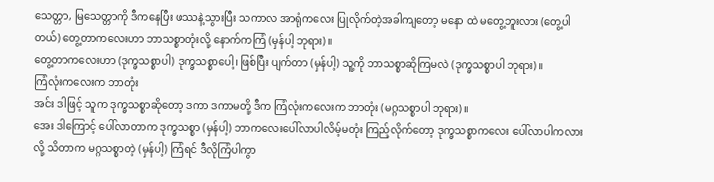သေတ္တာ, မြသေတ္တာကို ဒီကနေပြီး ဖဿနဲ့သွားပြီး သကာလ အာရုံကလေး ပြုလိုက်တဲ့အခါကျတော့ မနော ထဲ မတွေ့ဘူးလား (တွေ့ပါတယ်) တွေ့တာကလေးဟာ ဘာသစ္စာတုံးလို့ နောက်ကကြံ (မှန်ပါ့ ဘုရား)။
တွေ့တာကလေးဟာ (ဒုက္ခသစ္စာပါ) ဒုက္ခသစ္စာပေါ့၊ ဖြစ်ပြီး ပျက်တာ (မှန်ပါ့) သူ့ကို ဘာသစ္စာဆိုကြမလဲ (ဒုက္ခသစ္စာပါ ဘုရား)။
ကြံလုံးကလေးက ဘာတုံး
အင်း ဒါဖြင့် သူက ဒုက္ခသစ္စာဆိုတော့ ဒကာ ဒကာမတို့ ဒီက ကြံလုံးကလေးက ဘာတုံး (မဂ္ဂသစ္စာပါ ဘုရား)။
အေး ဒါကြောင့် ပေါ်လာတာက ဒုက္ခသစ္စာ (မှန်ပါ့) ဘာကလေးပေါ်လာပါလိမ့်မတုံး ကြည့်လိုက်တော့ ဒုက္ခသစ္စာကလေး ပေါ်လာပါကလားလို့ သိတာက မဂ္ဂသစ္စာတဲ့ (မှန်ပါ့) ကြံရင် ဒီလိုကြံပါကွာ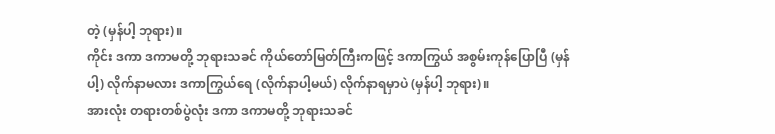တဲ့ (မှန်ပါ့ ဘုရား)။
ကိုင်း ဒကာ ဒကာမတို့ ဘုရားသခင် ကိုယ်တော်မြတ်ကြီးကဖြင့် ဒကာကြွယ် အစွမ်းကုန်ပြောပြီ (မှန်ပါ့) လိုက်နာမလား ဒကာကြွယ်ရေ (လိုက်နာပါ့မယ်) လိုက်နာရမှာပဲ (မှန်ပါ့ ဘုရား)။
အားလုံး တရားတစ်ပွဲလုံး ဒကာ ဒကာမတို့ ဘုရားသခင်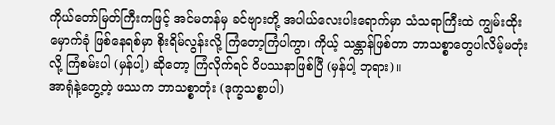ကိုယ်တော်မြတ်ကြီးကဖြင့် အင်မတန်မှ ခင်ဗျားတို့ အပါယ်လေးပါးရောက်မှာ သံသရာကြီးထဲ ကျွမ်းထိုးမှောက်ခုံ ဖြစ်နေရစ်မှာ စိုးရိမ်လွန်းလို့ ကြံတော့ကြံပါကွာ၊ ကိုယ့် သန္တာန်ဖြစ်တာ ဘာသစ္စာတွေပါလိမ့်မတုံးလို့ ကြံစမ်းပါ (မှန်ပါ့) ဆိုတော့ ကြံလိုက်ရင် ဝိပဿနာဖြစ်ပြီ (မှန်ပါ့ ဘုရား)။
အာရုံနဲ့တွေ့တဲ့ ဖဿက ဘာသစ္စာတုံး (ဒုက္ခသစ္စာပါ)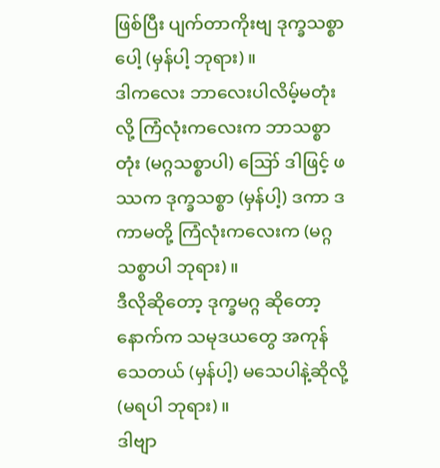ဖြစ်ပြီး ပျက်တာကိုးဗျ ဒုက္ခသစ္စာပေါ့ (မှန်ပါ့ ဘုရား)။
ဒါကလေး ဘာလေးပါလိမ့်မတုံးလို့ ကြံလုံးကလေးက ဘာသစ္စာတုံး (မဂ္ဂသစ္စာပါ) ဪ ဒါဖြင့် ဖဿက ဒုက္ခသစ္စာ (မှန်ပါ့) ဒကာ ဒကာမတို့ ကြံလုံးကလေးက (မဂ္ဂသစ္စာပါ ဘုရား)။
ဒီလိုဆိုတော့ ဒုက္ခမဂ္ဂ ဆိုတော့ နောက်က သမုဒယတွေ အကုန်သေတယ် (မှန်ပါ့) မသေပါနဲ့ဆိုလို့ (မရပါ ဘုရား)။
ဒါဗျာ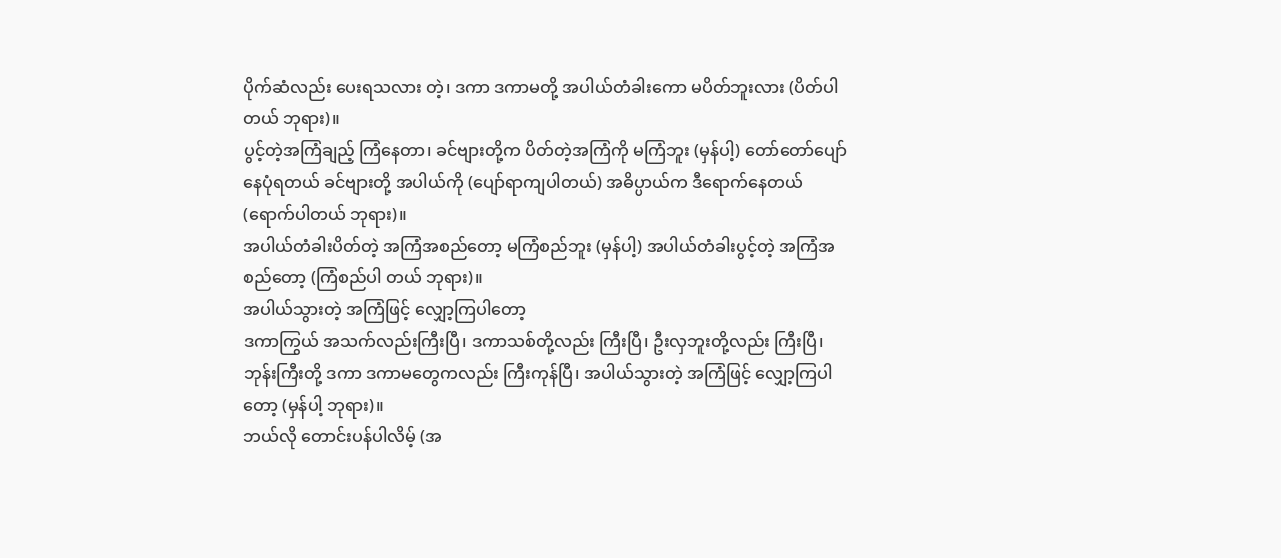ပိုက်ဆံလည်း ပေးရသလား တဲ့၊ ဒကာ ဒကာမတို့ အပါယ်တံခါးကော မပိတ်ဘူးလား (ပိတ်ပါတယ် ဘုရား)။
ပွင့်တဲ့အကြံချည့် ကြံနေတာ၊ ခင်ဗျားတို့က ပိတ်တဲ့အကြံကို မကြံဘူး (မှန်ပါ့) တော်တော်ပျော်နေပုံရတယ် ခင်ဗျားတို့ အပါယ်ကို (ပျော်ရာကျပါတယ်) အဓိပ္ပာယ်က ဒီရောက်နေတယ် (ရောက်ပါတယ် ဘုရား)။
အပါယ်တံခါးပိတ်တဲ့ အကြံအစည်တော့ မကြံစည်ဘူး (မှန်ပါ့) အပါယ်တံခါးပွင့်တဲ့ အကြံအစည်တော့ (ကြံစည်ပါ တယ် ဘုရား)။
အပါယ်သွားတဲ့ အကြံဖြင့် လျှော့ကြပါတော့
ဒကာကြွယ် အသက်လည်းကြီးပြီ၊ ဒကာသစ်တို့လည်း ကြီးပြီ၊ ဦးလှဘူးတို့လည်း ကြီးပြီ၊ ဘုန်းကြီးတို့ ဒကာ ဒကာမတွေကလည်း ကြီးကုန်ပြီ၊ အပါယ်သွားတဲ့ အကြံဖြင့် လျှော့ကြပါတော့ (မှန်ပါ့ ဘုရား)။
ဘယ်လို တောင်းပန်ပါလိမ့် (အ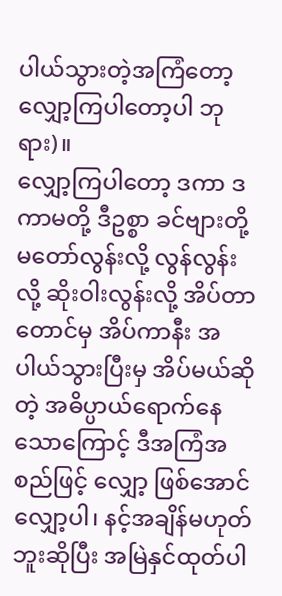ပါယ်သွားတဲ့အကြံတော့ လျှော့ကြပါတော့ပါ ဘုရား)။
လျှော့ကြပါတော့ ဒကာ ဒကာမတို့ ဒီဥစ္စာ ခင်ဗျားတို့ မတော်လွန်းလို့ လွန်လွန်းလို့ ဆိုးဝါးလွန်းလို့ အိပ်တာ တောင်မှ အိပ်ကာနီး အပါယ်သွားပြီးမှ အိပ်မယ်ဆိုတဲ့ အဓိပ္ပာယ်ရောက်နေသောကြောင့် ဒီအကြံအစည်ဖြင့် လျှော့ ဖြစ်အောင် လျှော့ပါ၊ နင့်အချိန်မဟုတ်ဘူးဆိုပြီး အမြဲနှင်ထုတ်ပါ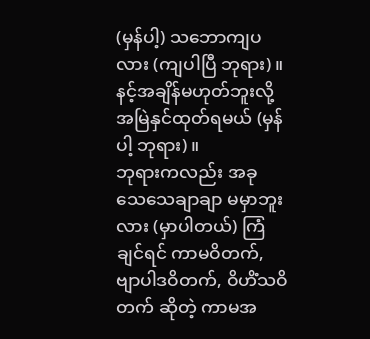(မှန်ပါ့) သဘောကျပလား (ကျပါပြီ ဘုရား)။
နင့်အချိန်မဟုတ်ဘူးလို့ အမြဲနှင်ထုတ်ရမယ် (မှန်ပါ့ ဘုရား)။
ဘုရားကလည်း အခု သေသေချာချာ မမှာဘူးလား (မှာပါတယ်) ကြံချင်ရင် ကာမဝိတက်, ဗျာပါဒဝိတက်, ဝိဟိံသဝိတက် ဆိုတဲ့ ကာမအ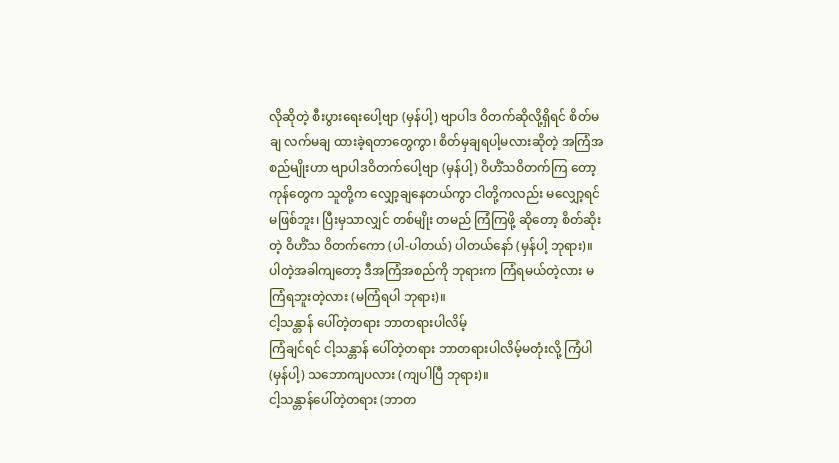လိုဆိုတဲ့ စီးပွားရေးပေါ့ဗျာ (မှန်ပါ့) ဗျာပါဒ ဝိတက်ဆိုလို့ရှိရင် စိတ်မချ လက်မချ ထားခဲ့ရတာတွေကွာ၊ စိတ်မှချရပါ့မလားဆိုတဲ့ အကြံအစည်မျိုးဟာ ဗျာပါဒဝိတက်ပေါ့ဗျာ (မှန်ပါ့) ဝိဟိံသဝိတက်ကြ တော့ ကုန်တွေက သူတို့က လျှော့ချနေတယ်ကွာ ငါတို့ကလည်း မလျှော့ရင် မဖြစ်ဘူး၊ ပြီးမှသာလျှင် တစ်မျိုး တမည် ကြံကြဖို့ ဆိုတော့ စိတ်ဆိုးတဲ့ ဝိဟိံသ ဝိတက်ကော (ပါ-ပါတယ်) ပါတယ်နော် (မှန်ပါ့ ဘုရား)။
ပါတဲ့အခါကျတော့ ဒီအကြံအစည်ကို ဘုရားက ကြံရမယ်တဲ့လား မကြံရဘူးတဲ့လား (မကြံရပါ ဘုရား)။
ငါ့သန္တာန် ပေါ်တဲ့တရား ဘာတရားပါလိမ့်
ကြံချင်ရင် ငါ့သန္တာန် ပေါ်တဲ့တရား ဘာတရားပါလိမ့်မတုံးလို့ ကြံပါ (မှန်ပါ့) သဘောကျပလား (ကျပါပြီ ဘုရား)။
ငါ့သန္တာန်ပေါ်တဲ့တရား (ဘာတ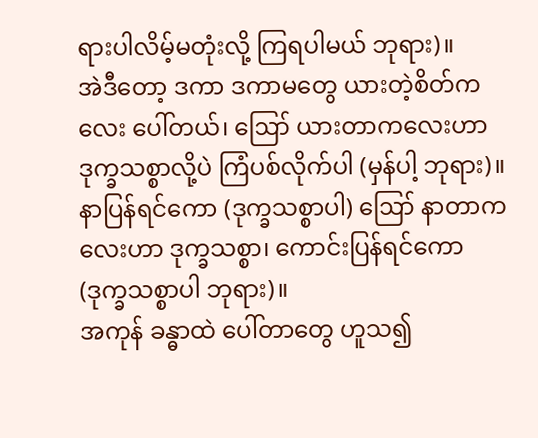ရားပါလိမ့်မတုံးလို့ ကြရပါမယ် ဘုရား)။
အဲဒီတော့ ဒကာ ဒကာမတွေ ယားတဲ့စိတ်ကလေး ပေါ်တယ်၊ ဪ ယားတာကလေးဟာ ဒုက္ခသစ္စာလို့ပဲ ကြံပစ်လိုက်ပါ (မှန်ပါ့ ဘုရား)။
နာပြန်ရင်ကော (ဒုက္ခသစ္စာပါ) ဪ နာတာကလေးဟာ ဒုက္ခသစ္စာ၊ ကောင်းပြန်ရင်ကော (ဒုက္ခသစ္စာပါ ဘုရား)။
အကုန် ခန္ဓာထဲ ပေါ်တာတွေ ဟူသ၍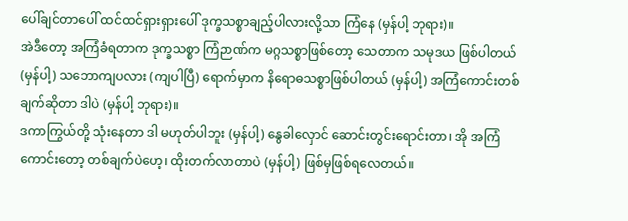ပေါ်ချင်တာပေါ် ထင်ထင်ရှားရှားပေါ် ဒုက္ခသစ္စာချည့်ပါလားလို့သာ ကြံနေ (မှန်ပါ့ ဘုရား)။
အဲဒီတော့ အကြံခံရတာက ဒုက္ခသစ္စာ ကြံဉာဏ်က မဂ္ဂသစ္စာဖြစ်တော့ သေတာက သမုဒယ ဖြစ်ပါတယ် (မှန်ပါ့) သဘောကျပလား (ကျပါပြီ) ရောက်မှာက နိရောဓသစ္စာဖြစ်ပါတယ် (မှန်ပါ့) အကြံကောင်းတစ်ချက်ဆိုတာ ဒါပဲ (မှန်ပါ့ ဘုရား)။
ဒကာကြွယ်တို့ သုံးနေတာ ဒါ မဟုတ်ပါဘူး (မှန်ပါ့) နွေခါလှောင် ဆောင်းတွင်းရောင်းတာ၊ အို အကြံ ကောင်းတော့ တစ်ချက်ပဲဟေ့၊ ထိုးတက်လာတာပဲ (မှန်ပါ့) ဖြစ်မှဖြစ်ရလေတယ်။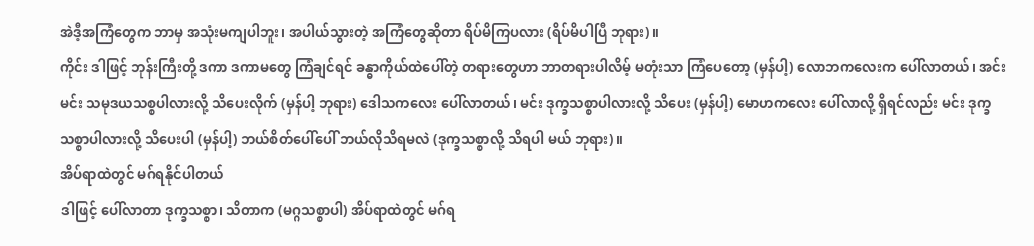အဲဒီ့အကြံတွေက ဘာမှ အသုံးမကျပါဘူး၊ အပါယ်သွားတဲ့ အကြံတွေဆိုတာ ရိပ်မိကြပလား (ရိပ်မိပါပြီ ဘုရား)။
ကိုင်း ဒါဖြင့် ဘုန်းကြီးတို့ ဒကာ ဒကာမတွေ ကြံချင်ရင် ခန္ဓာကိုယ်ထဲပေါ်တဲ့ တရားတွေဟာ ဘာတရားပါလိမ့် မတုံးသာ ကြံပေတော့ (မှန်ပါ့) လောဘကလေးက ပေါ်လာတယ်၊ အင်း မင်း သမုဒယသစ္စပါလားလို့ သိပေးလိုက် (မှန်ပါ့ ဘုရား) ဒေါသကလေး ပေါ်လာတယ်၊ မင်း ဒုက္ခသစ္စာပါလားလို့ သိပေး (မှန်ပါ့) မောဟကလေး ပေါ်လာလို့ ရှိရင်လည်း မင်း ဒုက္ခသစ္စာပါလားလို့ သိပေးပါ (မှန်ပါ့) ဘယ်စိတ်ပေါ်ပေါ် ဘယ်လိုသိရမလဲ (ဒုက္ခသစ္စာလို့ သိရပါ မယ် ဘုရား)။
အိပ်ရာထဲတွင် မဂ်ရနိုင်ပါတယ်
ဒါဖြင့် ပေါ်လာတာ ဒုက္ခသစ္စာ၊ သိတာက (မဂ္ဂသစ္စာပါ) အိပ်ရာထဲတွင် မဂ်ရ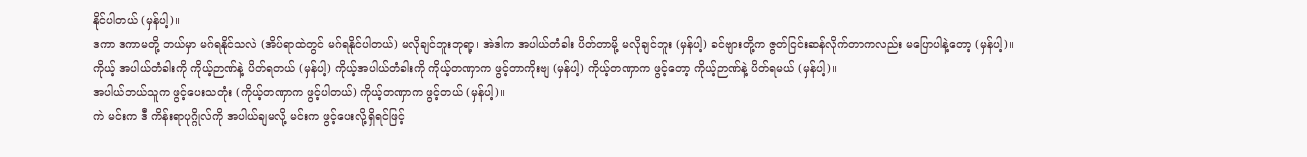နိုင်ပါတယ် (မှန်ပါ့)။
ဒကာ ဒကာမတို့ ဘယ်မှာ မဂ်ရနိုင်သလဲ (အိပ်ရာထဲတွင် မဂ်ရနိုင်ပါတယ်) မလိုချင်ဘူးဘုရာ့၊ အဲဒါက အပါယ်တံခါး ပိတ်တာမို့ မလိုချင်ဘူး (မှန်ပါ့) ခင်ဗျားတို့က ဇွတ်ငြင်းဆန်လိုက်တာကလည်း မပြောပါနဲ့တော့ (မှန်ပါ့)။
ကိုယ့် အပါယ်တံခါးကို ကိုယ့်ဉာဏ်နဲ့ ပိတ်ရတယ် (မှန်ပါ့) ကိုယ့်အပါယ်တံခါးကို ကိုယ့်တဏှာက ဖွင့်တာကိုးဗျ (မှန်ပါ့) ကိုယ့်တဏှာက ဖွင့်တော့ ကိုယ့်ဉာဏ်နဲ့ ပိတ်ရမယ် (မှန်ပါ့)။
အပါယ်ဘယ်သူက ဖွင့်ပေးသတုံး (ကိုယ့်တဏှာက ဖွင့်ပါတယ်) ကိုယ့်တဏှာက ဖွင့်တယ် (မှန်ပါ့)။
ကဲ မင်းက ဒီ ကိန်းရာပုဂ္ဂိုလ်ကို အပါယ်ချမလို့ မင်းက ဖွင့်ပေးလို့ရှိရင်ဖြင့်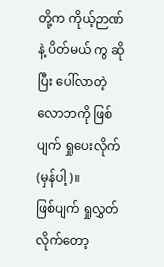တို့က ကိုယ့်ဉာဏ်နဲ့ ပိတ်မယ် ကွ ဆိုပြီး ပေါ်လာတဲ့လောဘကို ဖြစ်ပျက် ရှုပေးလိုက် (မှန်ပါ့)။
ဖြစ်ပျက် ရှုလွှတ်လိုက်တော့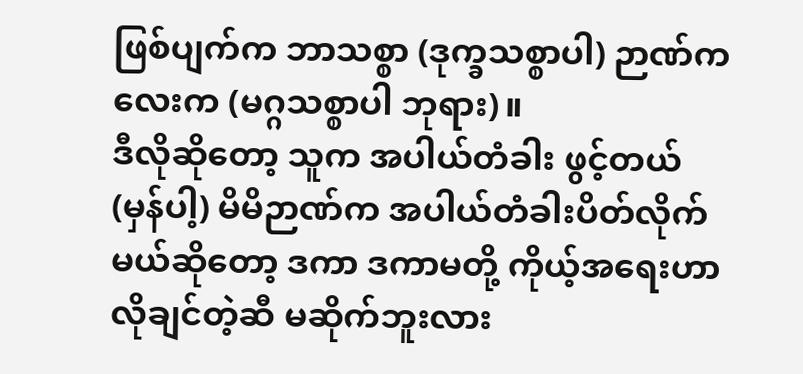ဖြစ်ပျက်က ဘာသစ္စာ (ဒုက္ခသစ္စာပါ) ဉာဏ်ကလေးက (မဂ္ဂသစ္စာပါ ဘုရား)။
ဒီလိုဆိုတော့ သူက အပါယ်တံခါး ဖွင့်တယ် (မှန်ပါ့) မိမိဉာဏ်က အပါယ်တံခါးပိတ်လိုက်မယ်ဆိုတော့ ဒကာ ဒကာမတို့ ကိုယ့်အရေးဟာ လိုချင်တဲ့ဆီ မဆိုက်ဘူးလား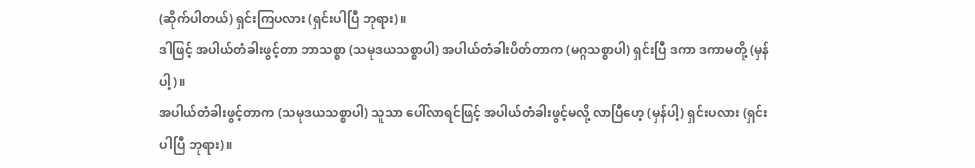(ဆိုက်ပါတယ်) ရှင်းကြပလား (ရှင်းပါပြီ ဘုရား)။
ဒါဖြင့် အပါယ်တံခါးဖွင့်တာ ဘာသစ္စာ (သမုဒယသစ္စာပါ) အပါယ်တံခါးပိတ်တာက (မဂ္ဂသစ္စာပါ) ရှင်းပြီ ဒကာ ဒကာမတို့ (မှန်ပါ့)။
အပါယ်တံခါးဖွင့်တာက (သမုဒယသစ္စာပါ) သူသာ ပေါ်လာရင်ဖြင့် အပါယ်တံခါးဖွင့်မလို့ လာပြီဟေ့ (မှန်ပါ့) ရှင်းပလား (ရှင်းပါပြီ ဘုရား)။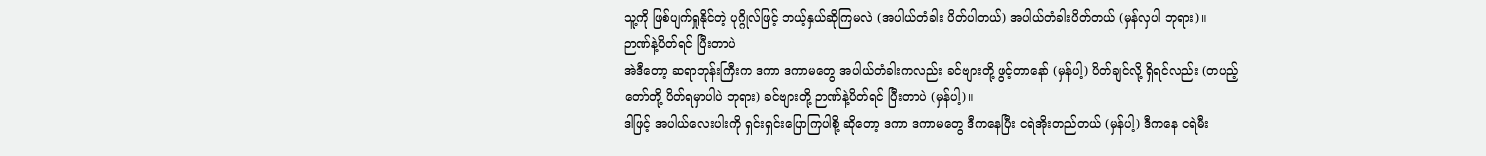သူ့ကို ဖြစ်ပျက်ရှုနိုင်တဲ့ ပုဂ္ဂိုလ်ဖြင့် ဘယ့်နှယ်ဆိုကြမလဲ (အပါယ်တံခါး ပိတ်ပါတယ်) အပါယ်တံခါးပိတ်တယ် (မှန်လှပါ ဘုရား)။
ဉာဏ်နဲ့ပိတ်ရင် ပြီးတာပဲ
အဲဒီတော့ ဆရာဘုန်းကြီးက ဒကာ ဒကာမတွေ အပါယ်တံခါးကလည်း ခင်ဗျားတို့ ဖွင့်တာနော် (မှန်ပါ့) ပိတ်ချင်လို့ ရှိရင်လည်း (တပည့်တော်တို့ ပိတ်ရမှာပါပဲ ဘုရား) ခင်ဗျားတို့ ဉာဏ်နဲ့ပိတ်ရင် ပြီးတာပဲ (မှန်ပါ့)။
ဒါဖြင့် အပါယ်လေးပါးကို ရှင်းရှင်းပြောကြပါစို့ ဆိုတော့ ဒကာ ဒကာမတွေ ဒီကနေပြီး ငရဲအိုးတည်တယ် (မှန်ပါ့) ဒီကနေ ငရဲမီး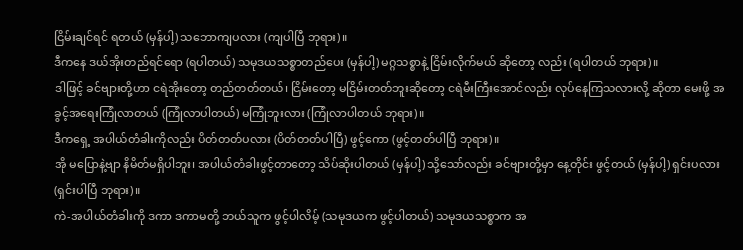ငြိမ်းချင်ရင် ရတယ် (မှန်ပါ့) သဘောကျပလား (ကျပါပြီ ဘုရား)။
ဒီကနေ ဒယ်အိုးတည်ရင်ရော (ရပါတယ်) သမုဒယသစ္စာတည်ပေး (မှန်ပါ့) မဂ္ဂသစ္စာနဲ့ ငြိမ်းလိုက်မယ် ဆိုတော့ လည်း (ရပါတယ် ဘုရား)။
ဒါဖြင့် ခင်ဗျားတို့ဟာ ငရဲအိုးတော့ တည်တတ်တယ်၊ ငြိမ်းတော့ မငြိမ်းတတ်ဘူးဆိုတော့ ငရဲမီးကြီးအောင်လည်း လုပ်နေကြသလားလို့ ဆိုတာ မေးဖို့ အခွင့်အရေးကြုံလာတယ် (ကြုံလာပါတယ်) မကြုံဘူးလား (ကြုံလာပါတယ် ဘုရား)။
ဒီကရှေ့ အပါယ်တံခါးကိုလည်း ပိတ်တတ်ပလား (ပိတ်တတ်ပါပြီ) ဖွင့်ကော (ဖွင့်တတ်ပါပြီ ဘုရား)။
အို မပြောနဲ့ဗျာ နိမိတ်မရှိပါဘူး၊ အပါယ်တံခါးဖွင့်တာတော့ သိပ်ဆိုးပါတယ် (မှန်ပါ့) သို့သော်လည်း ခင်ဗျားတို့မှာ နေ့တိုင်း ဖွင့်တယ် (မှန်ပါ့) ရှင်းပလား (ရှင်းပါပြီ ဘုရား)။
ကဲ-အပါယ်တံခါးကို ဒကာ ဒကာမတို့ ဘယ်သူက ဖွင့်ပါလိမ့် (သမုဒယက ဖွင့်ပါတယ်) သမုဒယသစ္စာက အ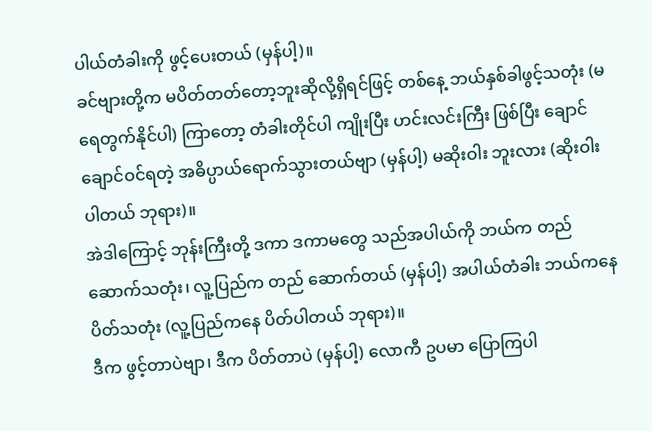ပါယ်တံခါးကို ဖွင့်ပေးတယ် (မှန်ပါ့)။
ခင်ဗျားတို့က မပိတ်တတ်တော့ဘူးဆိုလို့ရှိရင်ဖြင့် တစ်နေ့ ဘယ်နှစ်ခါဖွင့်သတုံး (မရေတွက်နိုင်ပါ) ကြာတော့ တံခါးတိုင်ပါ ကျိုးပြီး ဟင်းလင်းကြီး ဖြစ်ပြီး ချောင်ချောင်ဝင်ရတဲ့ အဓိပ္ပာယ်ရောက်သွားတယ်ဗျာ (မှန်ပါ့) မဆိုးဝါး ဘူးလား (ဆိုးဝါးပါတယ် ဘုရား)။
အဲဒါကြောင့် ဘုန်းကြီးတို့ ဒကာ ဒကာမတွေ သည်အပါယ်ကို ဘယ်က တည်ဆောက်သတုံး၊ လူ့ပြည်က တည် ဆောက်တယ် (မှန်ပါ့) အပါယ်တံခါး ဘယ်ကနေ ပိတ်သတုံး (လူ့ပြည်ကနေ ပိတ်ပါတယ် ဘုရား)။
ဒီက ဖွင့်တာပဲဗျာ၊ ဒီက ပိတ်တာပဲ (မှန်ပါ့) လောကီ ဥပမာ ပြောကြပါ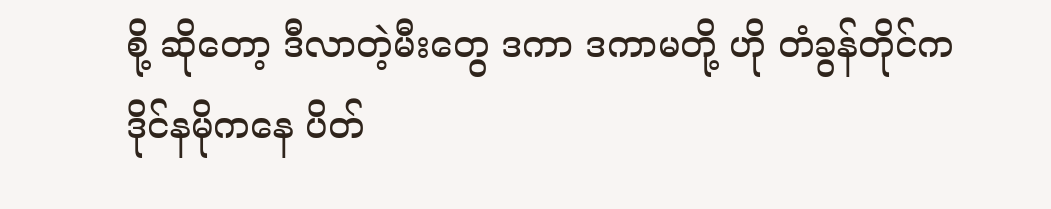စို့ ဆိုတော့ ဒီလာတဲ့မီးတွေ ဒကာ ဒကာမတို့ ဟို တံခွန်တိုင်က ဒိုင်နမိုကနေ ပိတ်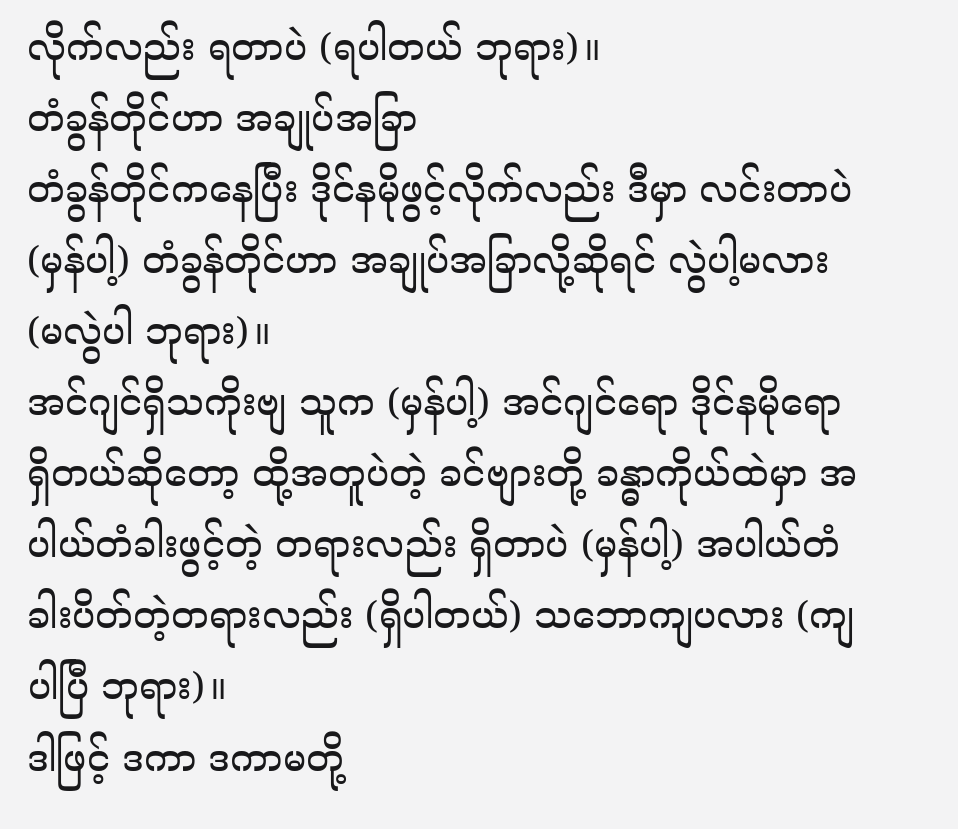လိုက်လည်း ရတာပဲ (ရပါတယ် ဘုရား)။
တံခွန်တိုင်ဟာ အချုပ်အခြာ
တံခွန်တိုင်ကနေပြီး ဒိုင်နမိုဖွင့်လိုက်လည်း ဒီမှာ လင်းတာပဲ (မှန်ပါ့) တံခွန်တိုင်ဟာ အချုပ်အခြာလို့ဆိုရင် လွဲပါ့မလား (မလွဲပါ ဘုရား)။
အင်ဂျင်ရှိသကိုးဗျ သူက (မှန်ပါ့) အင်ဂျင်ရော ဒိုင်နမိုရော ရှိတယ်ဆိုတော့ ထို့အတူပဲတဲ့ ခင်ဗျားတို့ ခန္ဓာကိုယ်ထဲမှာ အပါယ်တံခါးဖွင့်တဲ့ တရားလည်း ရှိတာပဲ (မှန်ပါ့) အပါယ်တံခါးပိတ်တဲ့တရားလည်း (ရှိပါတယ်) သဘောကျပလား (ကျပါပြီ ဘုရား)။
ဒါဖြင့် ဒကာ ဒကာမတို့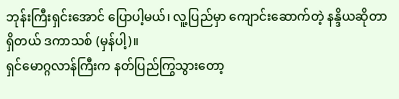ဘုန်းကြီးရှင်းအောင် ပြောပါ့မယ်၊ လူ့ပြည်မှာ ကျောင်းဆောက်တဲ့ နန္ဒိယဆိုတာ ရှိတယ် ဒကာသစ် (မှန်ပါ့)။
ရှင်မောဂ္ဂလာန်ကြီးက နတ်ပြည်ကြွသွားတော့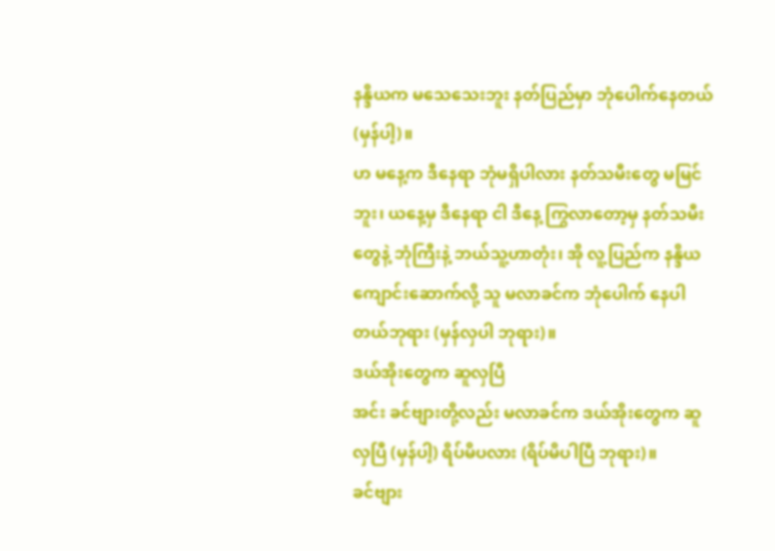နန္ဒိယက မသေသေးဘူး နတ်ပြည်မှာ ဘုံပေါက်နေတယ် (မှန်ပါ့)။
ဟ မနေ့က ဒီနေရာ ဘုံမရှိပါလား နတ်သမီးတွေ မမြင်ဘူး၊ ယနေ့မှ ဒီနေရာ ငါ ဒီနေ့ ကြွလာတော့မှ နတ်သမီးတွေနဲ့ ဘုံကြီးနဲ့ ဘယ်သူ့ဟာတုံး၊ အို လူ့ပြည်က နန္ဒိယ ကျောင်းဆောက်လို့ သူ မလာခင်က ဘုံပေါက် နေပါတယ်ဘုရား (မှန်လှပါ ဘုရား)။
ဒယ်အိုးတွေက ဆူလှပြီ
အင်း ခင်ဗျားတို့လည်း မလာခင်က ဒယ်အိုးတွေက ဆူလှပြီ (မှန်ပါ့) ရိပ်မိပလား (ရိပ်မိပါပြီ ဘုရား)။
ခင်ဗျား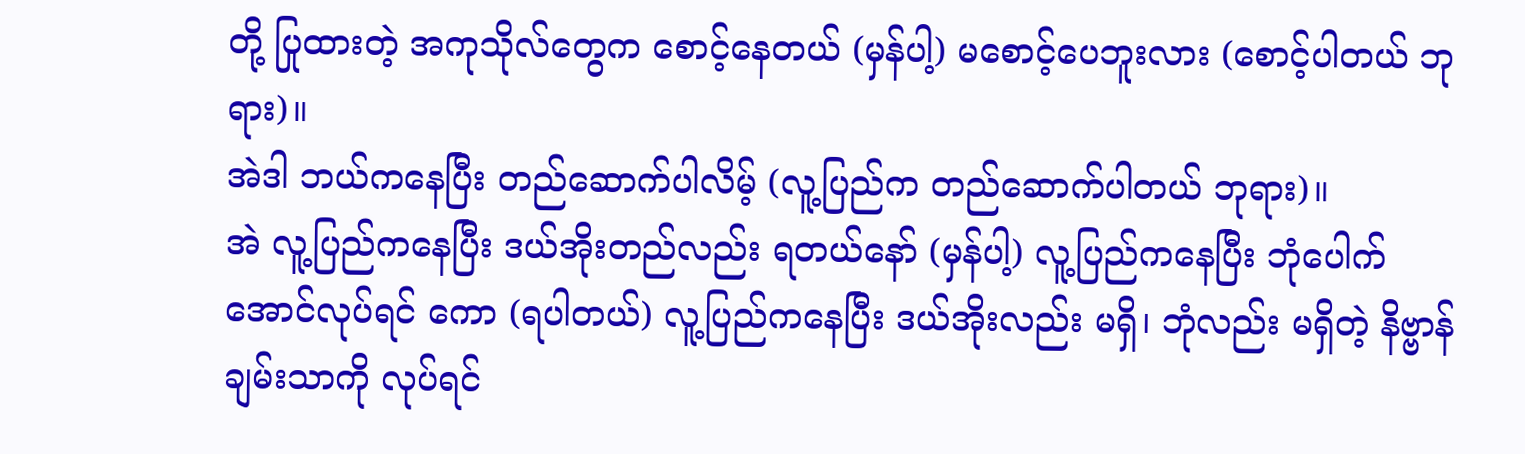တို့ ပြုထားတဲ့ အကုသိုလ်တွေက စောင့်နေတယ် (မှန်ပါ့) မစောင့်ပေဘူးလား (စောင့်ပါတယ် ဘုရား)။
အဲဒါ ဘယ်ကနေပြီး တည်ဆောက်ပါလိမ့် (လူ့ပြည်က တည်ဆောက်ပါတယ် ဘုရား)။
အဲ လူ့ပြည်ကနေပြီး ဒယ်အိုးတည်လည်း ရတယ်နော် (မှန်ပါ့) လူ့ပြည်ကနေပြီး ဘုံပေါက်အောင်လုပ်ရင် ကော (ရပါတယ်) လူ့ပြည်ကနေပြီး ဒယ်အိုးလည်း မရှိ၊ ဘုံလည်း မရှိတဲ့ နိဗ္ဗာန်ချမ်းသာကို လုပ်ရင်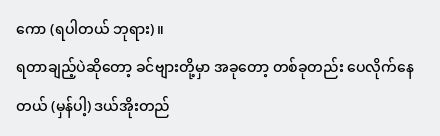ကော (ရပါတယ် ဘုရား)။
ရတာချည့်ပဲဆိုတော့ ခင်ဗျားတို့မှာ အခုတော့ တစ်ခုတည်း ပေလိုက်နေတယ် (မှန်ပါ့) ဒယ်အိုးတည်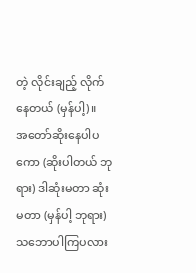တဲ့ လိုင်းချည့် လိုက်နေတယ် (မှန်ပါ့)။
အတော်ဆိုးနေပါပကော (ဆိုးပါတယ် ဘုရား) ဒါဆုံးမတာ ဆုံးမတာ (မှန်ပါ့ ဘုရား) သဘောပါကြပလား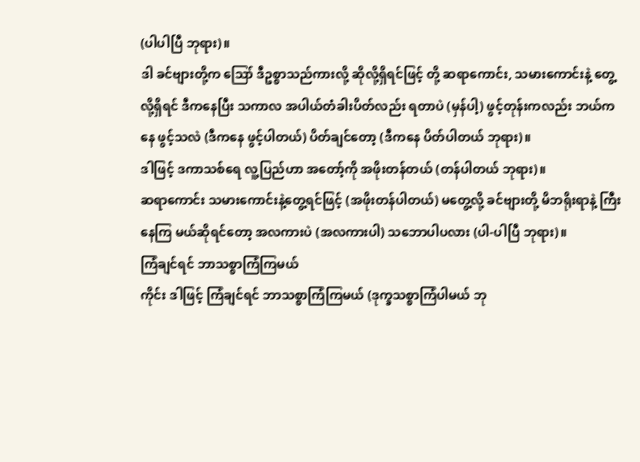(ပါပါပြီ ဘုရား)။
ဒါ ခင်ဗျားတို့က ဪ ဒီဥစ္စာသည်ကားလို့ ဆိုလို့ရှိရင်ဖြင့် တို့ ဆရာကောင်း, သမားကောင်းနဲ့ တွေ့လို့ရှိရင် ဒီကနေပြီး သကာလ အပါယ်တံခါးပိတ်လည်း ရတာပဲ (မှန်ပါ့) ဖွင့်တုန်းကလည်း ဘယ်ကနေ ဖွင့်သလဲ (ဒီကနေ ဖွင့်ပါတယ်) ပိတ်ချင်တော့ (ဒီကနေ ပိတ်ပါတယ် ဘုရား)။
ဒါဖြင့် ဒကာသစ်ရေ လူ့ပြည်ဟာ အတော့်ကို အဖိုးတန်တယ် (တန်ပါတယ် ဘုရား)။
ဆရာကောင်း သမားကောင်းနဲ့တွေ့ရင်ဖြင့် (အဖိုးတန်ပါတယ်) မတွေ့လို့ ခင်ဗျားတို့ မိဘရိုးရာနဲ့ ကြီးနေကြ မယ်ဆိုရင်တော့ အလကားပဲ (အလကားပါ) သဘောပါပလား (ပါ-ပါပြီ ဘုရား)။
ကြံချင်ရင် ဘာသစ္စာကြံကြမယ်
ကိုင်း ဒါဖြင့် ကြံချင်ရင် ဘာသစ္စာကြံကြမယ် (ဒုက္ခသစ္စာကြံပါမယ် ဘု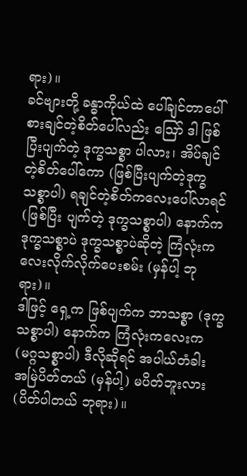ရား)။
ခင်ဗျားတို့ ခန္ဓာကိုယ်ထဲ ပေါ်ချင်တာပေါ် စားချင်တဲ့စိတ်ပေါ်လည်း ဪ ဒါ ဖြစ်ပြီးပျက်တဲ့ ဒုက္ခသစ္စာ ပါလား၊ အိပ်ချင်တဲ့စိတ်ပေါ်ကော (ဖြစ်ပြီးပျက်တဲ့ဒုက္ခသစ္စာပါ) ရချင်တဲ့စိတ်ကလေးပေါ်လာရင် (ဖြစ်ပြီး ပျက်တဲ့ ဒုက္ခသစ္စာပါ) နောက်က ဒုက္ခသစ္စာပဲ ဒုက္ခသစ္စာပဲဆိုတဲ့ ကြံလုံးကလေးလိုက်လိုက်ပေးစမ်း (မှန်ပါ့ ဘုရား)။
ဒါဖြင့် ရှေ့က ဖြစ်ပျက်က ဘာသစ္စာ (ဒုက္ခသစ္စာပါ) နောက်က ကြံလုံးကလေးက (မဂ္ဂသစ္စာပါ) ဒီလိုဆိုရင် အပါယ်တံခါး အမြဲပိတ်တယ် (မှန်ပါ့) မပိတ်ဘူးလား (ပိတ်ပါတယ် ဘုရား)။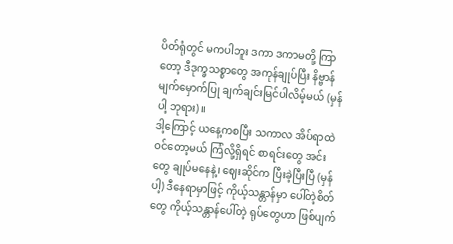ပိတ်ရုံတွင် မကပါဘူး ဒကာ ဒကာမတို့ ကြာတော့ ဒီဒုက္ခသစ္စာတွေ အကုန်ချုပ်ပြီး နိဗ္ဗာန်မျက်မှောက်ပြု ချက်ချင်းမြင်ပါလိမ့်မယ် (မှန်ပါ့ ဘုရား)။
ဒါ့ကြောင့် ယနေ့ကစပြီး သကာလ အိပ်ရာထဲ ဝင်တော့မယ် ကြံလို့ရှိရင် စာရင်းတွေ အင်းတွေ ချုပ်မနေနဲ့၊ ဈေးဆိုင်က ပြီးခဲ့ပြီးပြီ (မှန်ပါ့) ဒီနေရာမှာဖြင့် ကိုယ့်သန္တာန်မှာ ပေါ်တဲ့စိတ်တွေ ကိုယ့်သန္တာန်ပေါ်တဲ့ ရုပ်တွေဟာ ဖြစ်ပျက်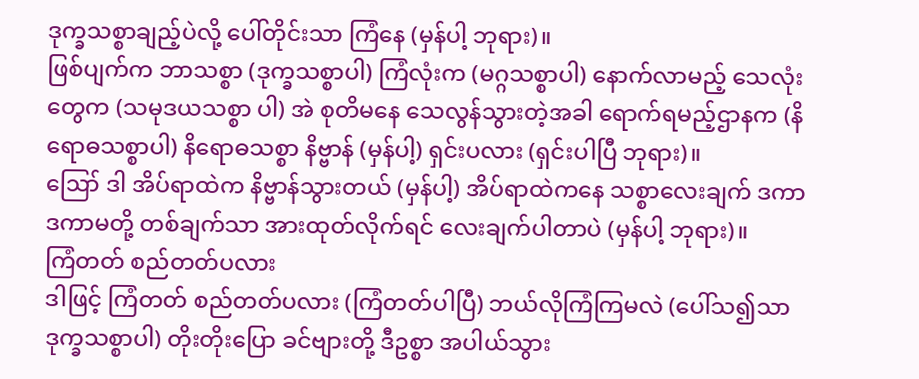ဒုက္ခသစ္စာချည့်ပဲလို့ ပေါ်တိုင်းသာ ကြံနေ (မှန်ပါ့ ဘုရား)။
ဖြစ်ပျက်က ဘာသစ္စာ (ဒုက္ခသစ္စာပါ) ကြံလုံးက (မဂ္ဂသစ္စာပါ) နောက်လာမည့် သေလုံးတွေက (သမုဒယသစ္စာ ပါ) အဲ စုတိမနေ သေလွန်သွားတဲ့အခါ ရောက်ရမည့်ဌာနက (နိရောဓသစ္စာပါ) နိရောဓသစ္စာ နိဗ္ဗာန် (မှန်ပါ့) ရှင်းပလား (ရှင်းပါပြီ ဘုရား)။
ဪ ဒါ အိပ်ရာထဲက နိဗ္ဗာန်သွားတယ် (မှန်ပါ့) အိပ်ရာထဲကနေ သစ္စာလေးချက် ဒကာ ဒကာမတို့ တစ်ချက်သာ အားထုတ်လိုက်ရင် လေးချက်ပါတာပဲ (မှန်ပါ့ ဘုရား)။
ကြံတတ် စည်တတ်ပလား
ဒါဖြင့် ကြံတတ် စည်တတ်ပလား (ကြံတတ်ပါပြီ) ဘယ်လိုကြံကြမလဲ (ပေါ်သ၍သာ ဒုက္ခသစ္စာပါ) တိုးတိုးပြော ခင်ဗျားတို့ ဒီဥစ္စာ အပါယ်သွား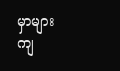မှာများကျ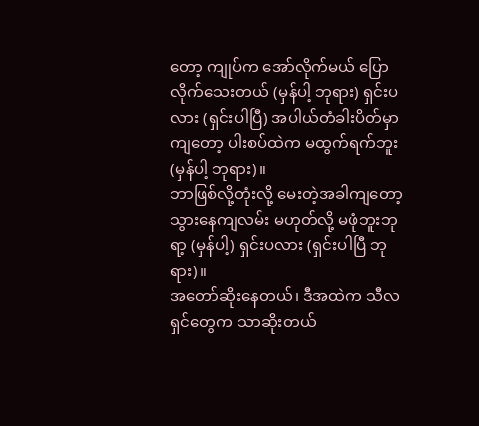တော့ ကျုပ်က အော်လိုက်မယ် ပြောလိုက်သေးတယ် (မှန်ပါ့ ဘုရား) ရှင်းပလား (ရှင်းပါပြီ) အပါယ်တံခါးပိတ်မှာကျတော့ ပါးစပ်ထဲက မထွက်ရက်ဘူး (မှန်ပါ့ ဘုရား)။
ဘာဖြစ်လို့တုံးလို့ မေးတဲ့အခါကျတော့ သွားနေကျလမ်း မဟုတ်လို့ မဖုံဘူးဘုရာ့ (မှန်ပါ့) ရှင်းပလား (ရှင်းပါပြီ ဘုရား)။
အတော်ဆိုးနေတယ်၊ ဒီအထဲက သီလရှင်တွေက သာဆိုးတယ်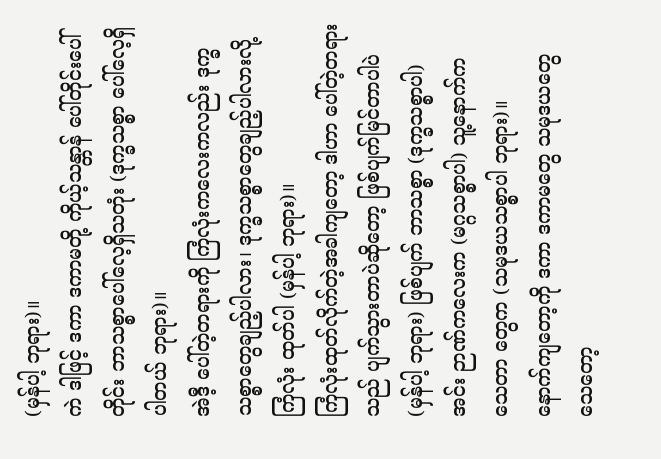(မှန်ပါ့ ဘုရား)။
ကဲ ဒါဖြင့် ဒကာ ဒကာမတို့ ကိုယ့်သန္တာန် ပေါ်တိုင်းပေါ်တိုင်း ဘာသစ္စာပေါ်လေ့ရှိသတုံး (ဒုက္ခသစ္စာ ပေါ်လေ့ရှိပါတယ် ဘုရား)။
အဲဒီ့ ပေါ်တဲ့တရားကို ကြံလုံးကလေးကလည်း ဒုက္ခသစ္စာတွေချည့်ပါလား၊ ဒုက္ခသစ္စာတွေချည့်ပါလားလို့ ကြံလုံး ထုတ်ပါ (မှန်ပါ့ ဘုရား)။
ကြံလုံးထုတ်လိုက်တဲ့အခါကျတော့ ဒါဟာ ပေါ်တဲ့တရားသည် ပျက်သွားတာပဲဆိုတော့ ဖြစ်ပျက်မြင်တာပါပဲ (မှန်ပါ့ ဘုရား) ဖြစ်ပျက် ဘာသစ္စာ (ဒုက္ခသစ္စာပါ) အင်း ဉာဏ်ကလေးက (မဂ္ဂသစ္စာပါ) သူ့နောက်က သေတာ တွေက (သမုဒယသစ္စာပါ ဘုရား)။
နောက်ကျတော့ကို ဒကာ ဒကာမတွေ သမုဒယတွေ သေတော့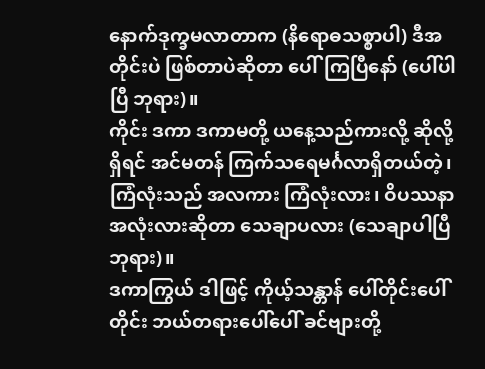နောက်ဒုက္ခမလာတာက (နိရောဓသစ္စာပါ) ဒီအတိုင်းပဲ ဖြစ်တာပဲဆိုတာ ပေါ်ကြပြီနော် (ပေါ်ပါပြီ ဘုရား)။
ကိုင်း ဒကာ ဒကာမတို့ ယနေ့သည်ကားလို့ ဆိုလို့ရှိရင် အင်မတန် ကြက်သရေမင်္ဂလာရှိတယ်တဲ့၊ ကြံလုံးသည် အလကား ကြံလုံးလား၊ ဝိပဿနာ အလုံးလားဆိုတာ သေချာပလား (သေချာပါပြီ ဘုရား)။
ဒကာကြွယ် ဒါဖြင့် ကိုယ့်သန္တာန် ပေါ်တိုင်းပေါ်တိုင်း ဘယ်တရားပေါ်ပေါ် ခင်ဗျားတို့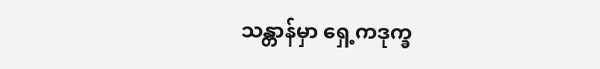သန္တာန်မှာ ရှေ့ကဒုက္ခ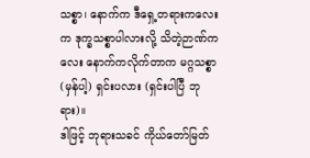သစ္စာ၊ နောက်က ဒီရှေ့တရားကလေးက ဒုက္ခသစ္စာပါလားလို့ သိတဲ့ဉာဏ်ကလေး နောက်ကလိုက်တာက မဂ္ဂသစ္စာ (မှန်ပါ့) ရှင်းပလား (ရှင်းပါပြီ ဘုရား)။
ဒါဖြင့် ဘုရားသခင် ကိုယ်တော်မြတ်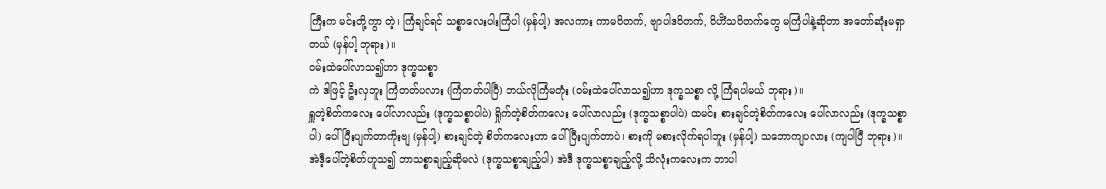ကြီးက မင်းတို့ကွာ တဲ့၊ ကြံချင်ရင် သစ္စာလေးပါးကြံပါ (မှန်ပါ့) အလကား ကာမဝိတက်, ဗျာပါဒဝိတက်, ဝိဟိံသဝိတက်တွေ မကြံပါနဲ့ဆိုတာ အတော်ဆုံးမရှာတယ် (မှန်ပါ့ ဘုရား)။
ဝမ်းထဲပေါ်လာသ၍ဟာ ဒုက္ခသစ္စာ
ကဲ ဒါဖြင့် ဦးလှဘူး ကြံတတ်ပလား (ကြံတတ်ပါပြီ) ဘယ်လိုကြံမတုံး (ဝမ်းထဲပေါ်လာသ၍ဟာ ဒုက္ခသစ္စာ လို့ ကြံရပါမယ် ဘုရား)။
ရှူတဲ့စိတ်ကလေး ပေါ်လာလည်း (ဒုက္ခသစ္စာပါပဲ) ရှိုက်တဲ့စိတ်ကလေး ပေါ်လာလည်း (ဒုက္ခသစ္စာပါပဲ) ထမင်း စားချင်တဲ့စိတ်ကလေး ပေါ်လာလည်း (ဒုက္ခသစ္စာပါ) ပေါ်ပြီးပျက်တာကိုးဗျ (မှန်ပါ့) စားချင်တဲ့ စိတ်ကလေးဟာ ပေါ်ပြီးပျက်တာပဲ၊ စားကို မစားလိုက်ရပါဘူး (မှန်ပါ့) သဘောကျပလား (ကျပါပြီ ဘုရား)။
အဲဒီ့ပေါ်တဲ့စိတ်ဟူသ၍ ဘာသစ္စာချည့်ဆိုမလဲ (ဒုက္ခသစ္စာချည့်ပါ) အဲဒီ ဒုက္ခသစ္စာချည့်လို့ သိလုံးကလေးက ဘာပါ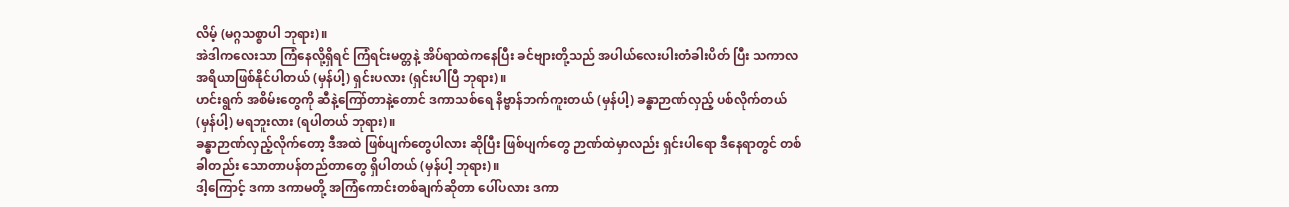လိမ့် (မဂ္ဂသစ္စာပါ ဘုရား)။
အဲဒါကလေးသာ ကြံနေလို့ရှိရင် ကြံရင်းမတ္တနဲ့ အိပ်ရာထဲကနေပြီး ခင်ဗျားတို့သည် အပါယ်လေးပါးတံခါးပိတ် ပြီး သကာလ အရိယာဖြစ်နိုင်ပါတယ် (မှန်ပါ့) ရှင်းပလား (ရှင်းပါပြီ ဘုရား)။
ဟင်းရွက် အစိမ်းတွေကို ဆီနဲ့ကြော်တာနဲ့တောင် ဒကာသစ်ရေ နိဗ္ဗာန်ဘက်ကူးတယ် (မှန်ပါ့) ခန္ဓာဉာဏ်လှည့် ပစ်လိုက်တယ် (မှန်ပါ့) မရဘူးလား (ရပါတယ် ဘုရား)။
ခန္ဓာဉာဏ်လှည့်လိုက်တော့ ဒီအထဲ ဖြစ်ပျက်တွေပါလား ဆိုပြီး ဖြစ်ပျက်တွေ ဉာဏ်ထဲမှာလည်း ရှင်းပါရော ဒီနေရာတွင် တစ်ခါတည်း သောတာပန်တည်တာတွေ ရှိပါတယ် (မှန်ပါ့ ဘုရား)။
ဒါ့ကြောင့် ဒကာ ဒကာမတို့ အကြံကောင်းတစ်ချက်ဆိုတာ ပေါ်ပလား ဒကာ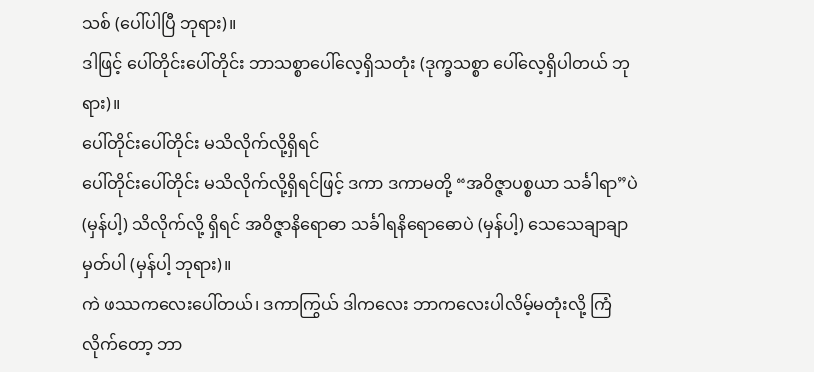သစ် (ပေါ်ပါပြီ ဘုရား)။
ဒါဖြင့် ပေါ်တိုင်းပေါ်တိုင်း ဘာသစ္စာပေါ်လေ့ရှိသတုံး (ဒုက္ခသစ္စာ ပေါ်လေ့ရှိပါတယ် ဘုရား)။
ပေါ်တိုင်းပေါ်တိုင်း မသိလိုက်လို့ရှိရင်
ပေါ်တိုင်းပေါ်တိုင်း မသိလိုက်လို့ရှိရင်ဖြင့် ဒကာ ဒကာမတို့ “အဝိဇ္ဇာပစ္စယာ သင်္ခါရာ”ပဲ (မှန်ပါ့) သိလိုက်လို့ ရှိရင် အဝိဇ္ဇာနိရောဓာ သင်္ခါရနိရောဓောပဲ (မှန်ပါ့) သေသေချာချာ မှတ်ပါ (မှန်ပါ့ ဘုရား)။
ကဲ ဖဿကလေးပေါ်တယ်၊ ဒကာကြွယ် ဒါကလေး ဘာကလေးပါလိမ့်မတုံးလို့ ကြံလိုက်တော့ ဘာ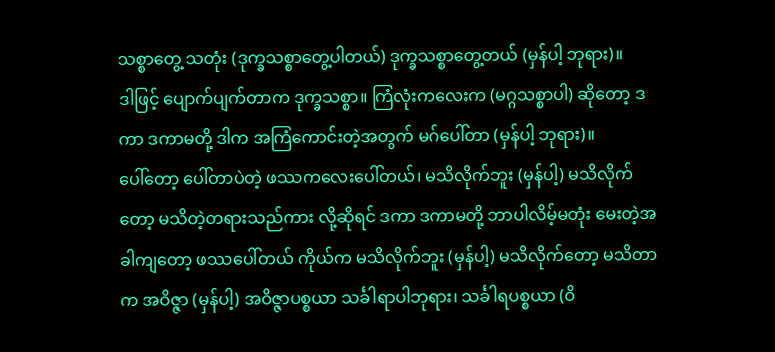သစ္စာတွေ့ သတုံး (ဒုက္ခသစ္စာတွေ့ပါတယ်) ဒုက္ခသစ္စာတွေ့တယ် (မှန်ပါ့ ဘုရား)။
ဒါဖြင့် ပျောက်ပျက်တာက ဒုက္ခသစ္စာ။ ကြံလုံးကလေးက (မဂ္ဂသစ္စာပါ) ဆိုတော့ ဒကာ ဒကာမတို့ ဒါက အကြံကောင်းတဲ့အတွက် မဂ်ပေါ်တာ (မှန်ပါ့ ဘုရား)။
ပေါ်တော့ ပေါ်တာပဲတဲ့ ဖဿကလေးပေါ်တယ်၊ မသိလိုက်ဘူး (မှန်ပါ့) မသိလိုက်တော့ မသိတဲ့တရားသည်ကား လို့ဆိုရင် ဒကာ ဒကာမတို့ ဘာပါလိမ့်မတုံး မေးတဲ့အခါကျတော့ ဖဿပေါ်တယ် ကိုယ်က မသိလိုက်ဘူး (မှန်ပါ့) မသိလိုက်တော့ မသိတာက အဝိဇ္ဇာ (မှန်ပါ့) အဝိဇ္ဇာပစ္စယာ သင်္ခါရာပါဘုရား၊ သင်္ခါရပစ္စယာ (ဝိ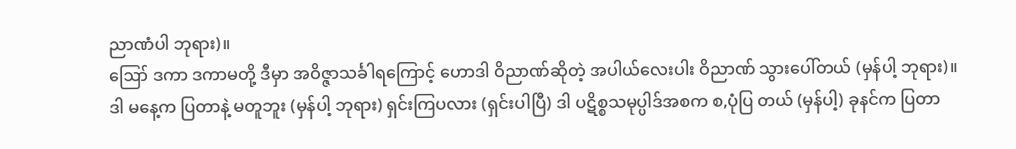ညာဏံပါ ဘုရား)။
ဪ ဒကာ ဒကာမတို့ ဒီမှာ အဝိဇ္ဇာသင်္ခါရကြောင့် ဟောဒါ ဝိညာဏ်ဆိုတဲ့ အပါယ်လေးပါး ဝိညာဏ် သွားပေါ်တယ် (မှန်ပါ့ ဘုရား)။
ဒါ မနေ့က ပြတာနဲ့ မတူဘူး (မှန်ပါ့ ဘုရား) ရှင်းကြပလား (ရှင်းပါပြီ) ဒါ ပဋိစ္စသမုပ္ပါဒ်အစက စ,ပုံပြ တယ် (မှန်ပါ့) ခုနင်က ပြတာ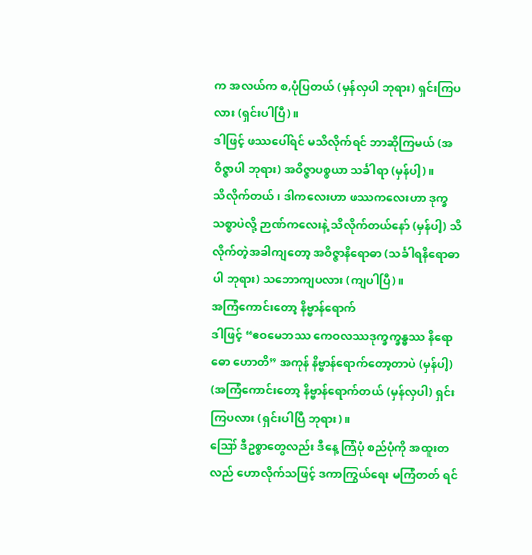က အလယ်က စ,ပုံပြတယ် (မှန်လှပါ ဘုရား) ရှင်းကြပလား (ရှင်းပါပြီ)။
ဒါဖြင့် ဖဿပေါ်ရင် မသိလိုက်ရင် ဘာဆိုကြမယ် (အဝိဇ္ဇာပါ ဘုရား) အဝိဇ္ဇာပစ္စယာ သင်္ခါရာ (မှန်ပါ့)။
သိလိုက်တယ်၊ ဒါကလေးဟာ ဖဿကလေးဟာ ဒုက္ခသစ္စာပဲလို့ ဉာဏ်ကလေးနဲ့ သိလိုက်တယ်နော် (မှန်ပါ့) သိလိုက်တဲ့အခါကျတော့ အဝိဇ္ဇာနိရောဓာ (သင်္ခါရနိရောဓာပါ ဘုရား) သဘောကျပလား (ကျပါပြီ)။
အကြံကောင်းတော့ နိဗ္ဗာန်ရောက်
ဒါဖြင့် “ဧဝမေဘဿ ကေဝလဿဒုက္ခက္ခန္ဓဿ နိရောဓော ဟောတိ” အကုန် နိဗ္ဗာန်ရောက်တော့တာပဲ (မှန်ပါ့) (အကြံကောင်းတော့ နိဗ္ဗာန်ရောက်တယ် (မှန်လှပါ) ရှင်းကြပလား (ရှင်းပါပြီ ဘုရား)။
ဪ ဒီဥစ္စာတွေလည်း ဒီနေ့ ကြံပုံ စည်ပုံကို အထူးတလည် ဟောလိုက်သဖြင့် ဒကာကြွယ်ရေး မကြံတတ် ရင်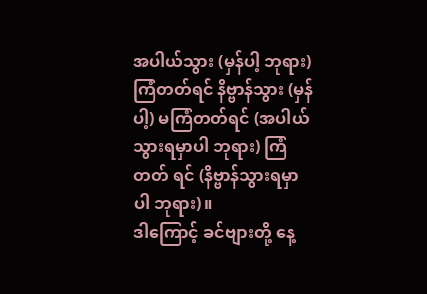အပါယ်သွား (မှန်ပါ့ ဘုရား) ကြံတတ်ရင် နိဗ္ဗာန်သွား (မှန်ပါ့) မကြံတတ်ရင် (အပါယ်သွားရမှာပါ ဘုရား) ကြံတတ် ရင် (နိဗ္ဗာန်သွားရမှာပါ ဘုရား)။
ဒါကြောင့် ခင်ဗျားတို့ နေ့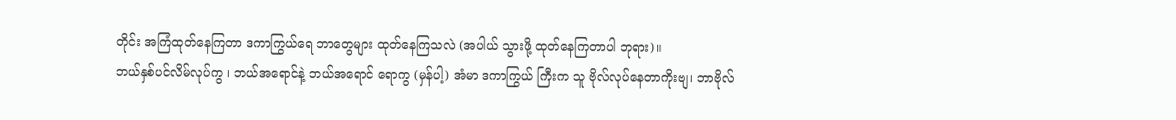တိုင်း အကြံထုတ်နေကြတာ ဒကာကြွယ်ရေ ဘာတွေများ ထုတ်နေကြသလဲ (အပါယ် သွားဖို့ ထုတ်နေကြတာပါ ဘုရား)။
ဘယ်နှစ်ပင်လိမ်လုပ်ကွ ၊ ဘယ်အရောင်နဲ့ ဘယ်အရောင် ရောကွ (မှန်ပါ့) အံမာ ဒကာကြွယ် ကြီးက သူ ဗိုလ်လုပ်နေတာကိုးဗျ၊ ဘာဗိုလ်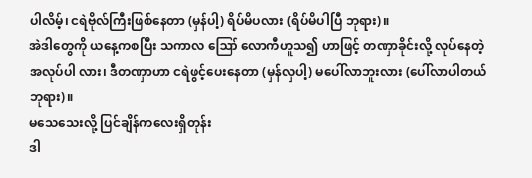ပါလိမ့်၊ ငရဲဗိုလ်ကြီးဖြစ်နေတာ (မှန်ပါ့) ရိပ်မိပလား (ရိပ်မိပါပြီ ဘုရား)။
အဲဒါတွေကို ယနေ့ကစပြီး သကာလ ဪ လောကီဟူသ၍ ဟာဖြင့် တဏှာခိုင်းလို့ လုပ်နေတဲ့အလုပ်ပါ လား၊ ဒီတဏှာဟာ ငရဲဖွင့်ပေးနေတာ (မှန်လှပါ့) မပေါ်လာဘူးလား (ပေါ်လာပါတယ် ဘုရား)။
မသေသေးလို့ ပြင်ချိန်ကလေးရှိတုန်း
ဒါ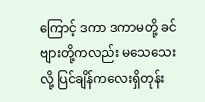ကြောင့် ဒကာ ဒကာမတို့ ခင်ဗျားတို့ကလည်း မသေသေးလို့ ပြင်ချိန်ကလေးရှိတုန်း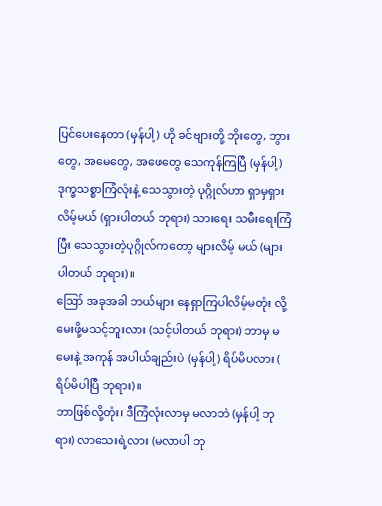ပြင်ပေးနေတာ (မှန်ပါ့) ဟို ခင်ဗျားတို့ ဘိုးတွေ, ဘွားတွေ, အမေတွေ, အဖေတွေ သေကုန်ကြပြီ (မှန်ပါ့) ဒုက္ခသစ္စာကြံလုံးနဲ့ သေသွားတဲ့ ပုဂ္ဂိုလ်ဟာ ရှာမှရှားလိမ့်မယ် (ရှားပါတယ် ဘုရား) သားရေး သမီးရေးကြံပြီး သေသွားတဲ့ပုဂ္ဂိုလ်ကတော့ များလိမ့် မယ် (များပါတယ် ဘုရား)။
ဪ အခုအခါ ဘယ်များ နေရှာကြပါလိမ့်မတုံး လို့ မေးဖို့မသင့်ဘူးလား (သင့်ပါတယ် ဘုရား) ဘာမှ မမေးနဲ့ အကုန် အပါယ်ချည်းပဲ (မှန်ပါ့) ရိပ်မိပလား ( ရိပ်မိပါပြီ ဘုရား)။
ဘာဖြစ်လို့တုံး၊ ဒီကြံလုံးလာမှ မလာဘဲ (မှန်ပါ့ ဘုရား) လာသေးရဲ့လား (မလာပါ ဘု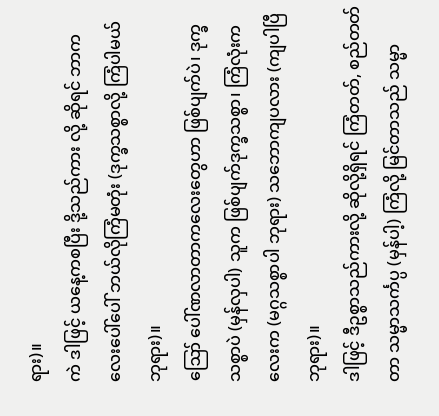ရား)။
ကဲ ဒါဖြင့် ယနေ့ကစပြီး ဒို့သည်ကား လို့ ဆိုရင် ဘာကလေးပေါ်ပေါ် ဘယ်လိုကြံမတုံး (ဒုက္ခသစ္စာလို့ ကြံပါမယ် ဘုရား)။
ဪ ပေါ်ဏလာတာကလေးတွေဟာ ဖြစ်ပျက်ပဲ၊ ဒုက္ခသစ္စာပဲ (မှန်လှပါ) သူက ဖြစ်ပျက်ဒုက္ခသစ္စာ၊ ကြံလုံးကလေးက (မဂ္ဂသစ္စာပါ ဘုရား) သဘောကျပလား (ကျပါပြီ ဘုရား)။
ဒါဖြင့် ဒီဥစ္စာသည်ကားလို့ ဆိုလို့ရှိရင် ကြံတတ်, စည်တတ်တာ သမ္မာသင်္ကပ္ပ (မှန်ပါ့) ကြံလို့ မြင်တာသည် သမ္မာ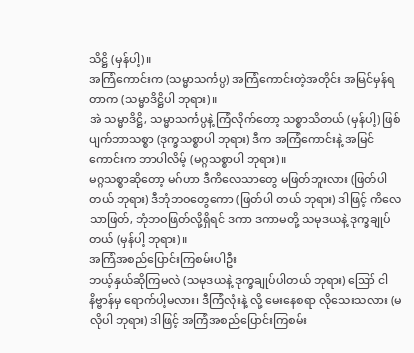သိဋ္ဌိ (မှန်ပါ့)။
အကြံကောင်းက (သမ္မာသင်္ကပ္ပ) အကြံကောင်းတဲ့အတိုင်း အမြင်မှန်ရတာက (သမ္မာဒိဋ္ဌိပါ ဘုရား)။
အဲ သမ္မာဒိဋ္ဌိ, သမ္မာသင်္ကပ္ပနဲ့ ကြံလိုက်တော့ သစ္စာသိတယ် (မှန်ပါ့) ဖြစ်ပျက်ဘာသစ္စာ (ဒုက္ခသစ္စာပါ ဘုရား) ဒီက အကြံကောင်းနဲ့ အမြင်ကောင်းက ဘာပါလိမ့် (မဂ္ဂသစ္စာပါ ဘုရား)။
မဂ္ဂသစ္စာဆိုတော့ မဂ်ဟာ ဒီကိလေသာတွေ မဖြတ်ဘူးလား (ဖြတ်ပါတယ် ဘုရား) ဒီဘုံဘဝတွေကော (ဖြတ်ပါ တယ် ဘုရား) ဒါဖြင့် ကိလေသာဖြတ်, ဘုံဘဝဖြတ်လို့ရှိရင် ဒကာ ဒကာမတို့ သမုဒယနဲ့ ဒုက္ခချုပ်တယ် (မှန်ပါ့ ဘုရား)။
အကြံအစည်ပြောင်းကြစမ်းပါဦး
ဘယ့်နှယ်ဆိုကြမလဲ (သမုဒယနဲ့ ဒုက္ခချုပ်ပါတယ် ဘုရား) ဪ ငါ နိဗ္ဗာန်မှ ရောက်ပါ့မလား၊ ဒီကြံလုံးနဲ့ လို့ မေးနေစရာ လိုသေးသလား (မလိုပါ ဘုရား) ဒါဖြင့် အကြံအစည်ပြောင်းကြစမ်း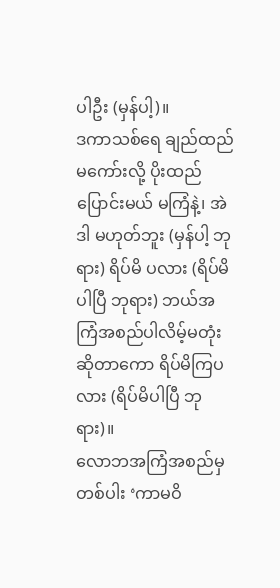ပါဦး (မှန်ပါ့)။
ဒကာသစ်ရေ ချည်ထည်မကော်းလို့ ပိုးထည်ပြောင်းမယ် မကြံနဲ့၊ အဲဒါ မဟုတ်ဘူး (မှန်ပါ့ ဘုရား) ရိပ်မိ ပလား (ရိပ်မိပါပြီ ဘုရား) ဘယ်အကြံအစည်ပါလိမ့်မတုံး ဆိုတာကော ရိပ်မိကြပလား (ရိပ်မိပါပြီ ဘုရား)။
လောဘအကြံအစည်မှတစ်ပါး ‘ကာမဝိ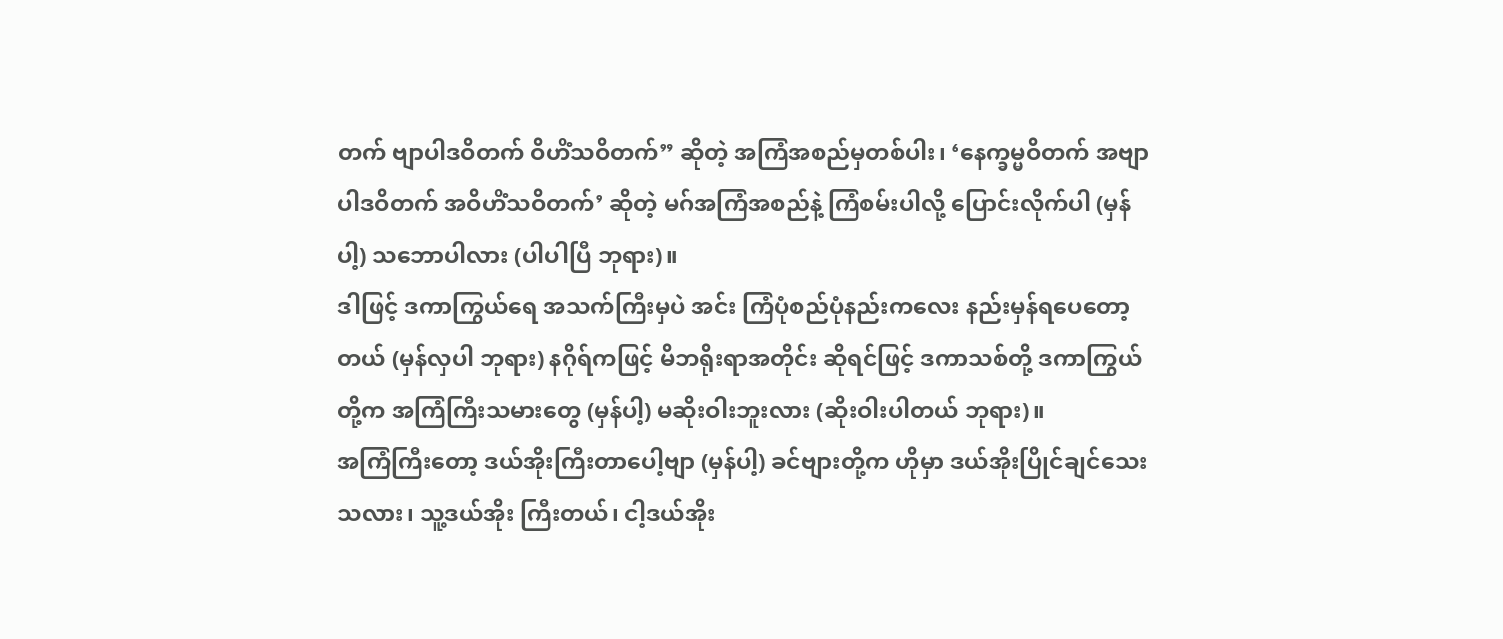တက် ဗျာပါဒဝိတက် ဝိဟိံသဝိတက်” ဆိုတဲ့ အကြံအစည်မှတစ်ပါး၊ ‘နေက္ခမ္မဝိတက် အဗျာပါဒဝိတက် အဝိဟိံသဝိတက်’ ဆိုတဲ့ မဂ်အကြံအစည်နဲ့ ကြံစမ်းပါလို့ ပြောင်းလိုက်ပါ (မှန်ပါ့) သဘောပါလား (ပါပါပြီ ဘုရား)။
ဒါဖြင့် ဒကာကြွယ်ရေ အသက်ကြီးမှပဲ အင်း ကြံပုံစည်ပုံနည်းကလေး နည်းမှန်ရပေတော့တယ် (မှန်လှပါ ဘုရား) နဂိုရ်ကဖြင့် မိဘရိုးရာအတိုင်း ဆိုရင်ဖြင့် ဒကာသစ်တို့ ဒကာကြွယ်တို့က အကြံကြီးသမားတွေ (မှန်ပါ့) မဆိုးဝါးဘူးလား (ဆိုးဝါးပါတယ် ဘုရား)။
အကြံကြီးတော့ ဒယ်အိုးကြီးတာပေါ့ဗျာ (မှန်ပါ့) ခင်ဗျားတို့က ဟိုမှာ ဒယ်အိုးပြိုင်ချင်သေးသလား၊ သူ့ဒယ်အိုး ကြီးတယ်၊ ငါ့ဒယ်အိုး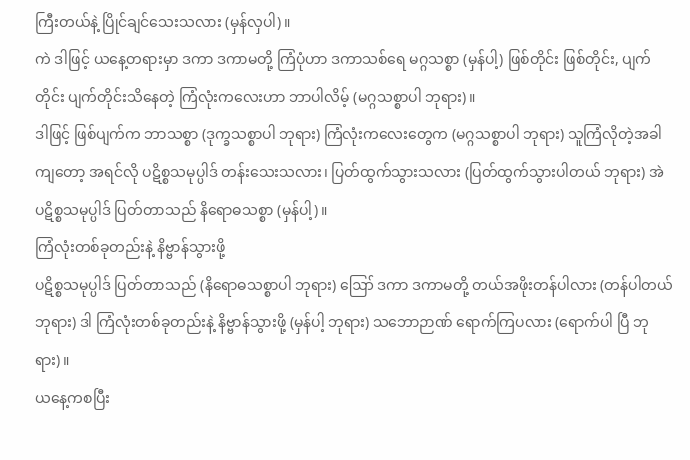ကြီးတယ်နဲ့ ပြိုင်ချင်သေးသလား (မှန်လှပါ)။
ကဲ ဒါဖြင့် ယနေ့တရားမှာ ဒကာ ဒကာမတို့ ကြံပုံဟာ ဒကာသစ်ရေ မဂ္ဂသစ္စာ (မှန်ပါ့) ဖြစ်တိုင်း ဖြစ်တိုင်း, ပျက်တိုင်း ပျက်တိုင်းသိနေတဲ့ ကြံလုံးကလေးဟာ ဘာပါလိမ့် (မဂ္ဂသစ္စာပါ ဘုရား)။
ဒါဖြင့် ဖြစ်ပျက်က ဘာသစ္စာ (ဒုက္ခသစ္စာပါ ဘုရား) ကြံလုံးကလေးတွေက (မဂ္ဂသစ္စာပါ ဘုရား) သူကြံလိုတဲ့အခါ ကျတော့ အရင်လို ပဋိစ္စသမုပ္ပါဒ် တန်းသေးသလား၊ ပြတ်ထွက်သွားသလား (ပြတ်ထွက်သွားပါတယ် ဘုရား) အဲ ပဋိစ္စသမုပ္ပါဒ် ပြတ်တာသည် နိရောဓသစ္စာ (မှန်ပါ့)။
ကြံလုံးတစ်ခုတည်းနဲ့ နိဗ္ဗာန်သွားဖို့
ပဋိစ္စသမုပ္ပါဒ် ပြတ်တာသည် (နိရောဓသစ္စာပါ ဘုရား) ဪ ဒကာ ဒကာမတို့ တယ်အဖိုးတန်ပါလား (တန်ပါတယ် ဘုရား) ဒါ ကြံလုံးတစ်ခုတည်းနဲ့ နိဗ္ဗာန်သွားဖို့ (မှန်ပါ့ ဘုရား) သဘောဉာဏ် ရောက်ကြပလား (ရောက်ပါ ပြီ ဘုရား)။
ယနေ့ကစပြီး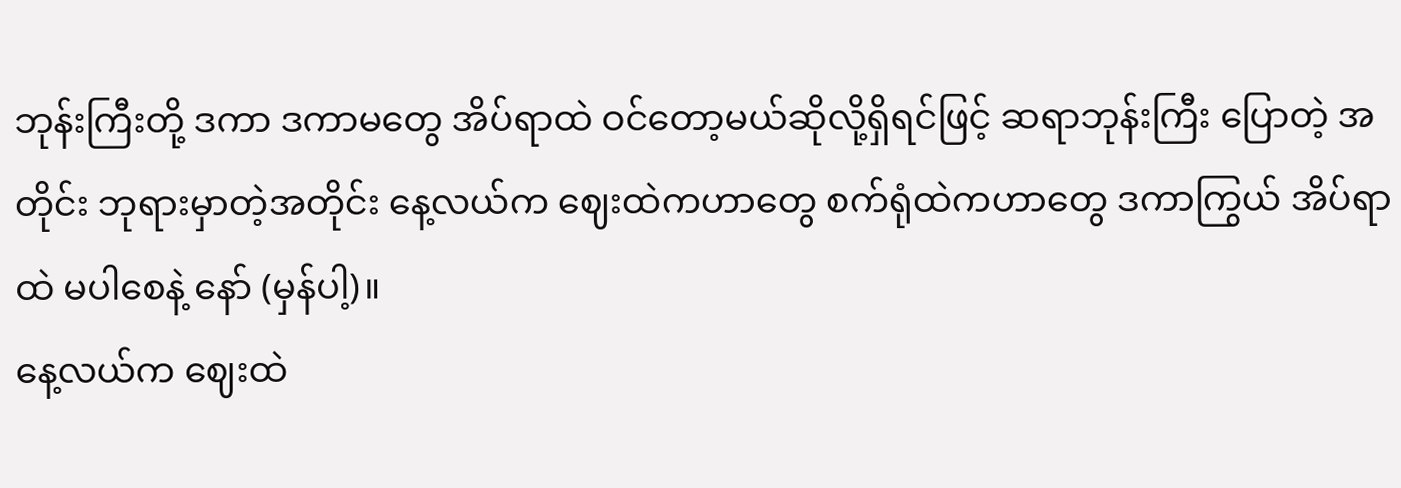ဘုန်းကြီးတို့ ဒကာ ဒကာမတွေ အိပ်ရာထဲ ဝင်တော့မယ်ဆိုလို့ရှိရင်ဖြင့် ဆရာဘုန်းကြီး ပြောတဲ့ အတိုင်း ဘုရားမှာတဲ့အတိုင်း နေ့လယ်က ဈေးထဲကဟာတွေ စက်ရုံထဲကဟာတွေ ဒကာကြွယ် အိပ်ရာထဲ မပါစေနဲ့ နော် (မှန်ပါ့)။
နေ့လယ်က ဈေးထဲ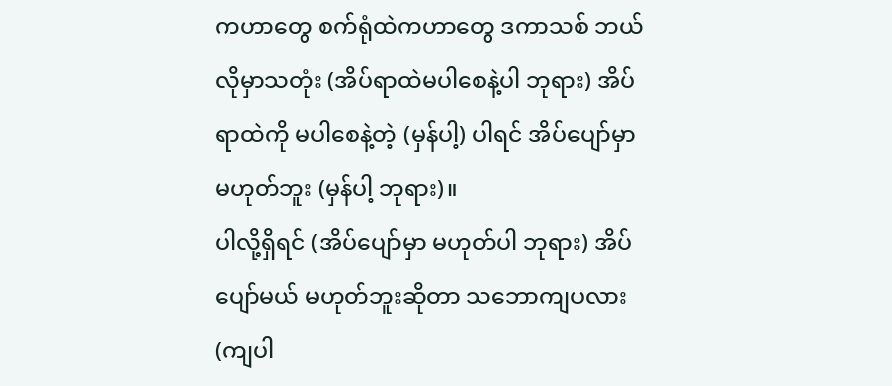ကဟာတွေ စက်ရုံထဲကဟာတွေ ဒကာသစ် ဘယ်လိုမှာသတုံး (အိပ်ရာထဲမပါစေနဲ့ပါ ဘုရား) အိပ်ရာထဲကို မပါစေနဲ့တဲ့ (မှန်ပါ့) ပါရင် အိပ်ပျော်မှာ မဟုတ်ဘူး (မှန်ပါ့ ဘုရား)။
ပါလို့ရှိရင် (အိပ်ပျော်မှာ မဟုတ်ပါ ဘုရား) အိပ်ပျော်မယ် မဟုတ်ဘူးဆိုတာ သဘောကျပလား (ကျပါ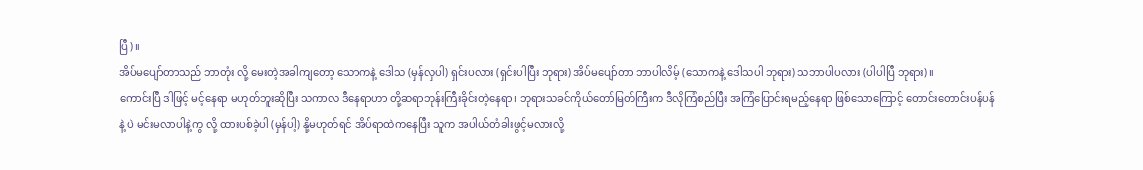ပြီ)။
အိပ်မပျော်တာသည် ဘာတုံး လို့ မေးတဲ့အခါကျတော့ သောကနဲ့ ဒေါသ (မှန်လှပါ) ရှင်းပလား (ရှင်းပါပြီး ဘုရား) အိပ်မပျော်တာ ဘာပါလိမ့် (သောကနဲ့ ဒေါသပါ ဘုရား) သဘာပါပလား (ပါပါပြီ ဘုရား)။
ကောင်းပြီ ဒါဖြင့် မင့်နေရာ မဟုတ်ဘူးဆိုပြီး သကာလ ဒီနေရာဟာ တို့ဆရာဘုန်းကြီးခိုင်းတဲ့နေရာ၊ ဘုရားသခင်ကိုယ်တော်မြတ်ကြီးက ဒီလိုကြံစည်ပြီး အကြံပြောင်းရမည့်နေရာ ဖြစ်သောကြောင့် တောင်းတောင်းပန်ပန်နဲ့ ပဲ မင်းမလာပါနဲ့ကွ လို့ ထားပစ်ခဲ့ပါ (မှန်ပါ့) နို့မဟုတ်ရင် အိပ်ရာထဲကနေပြီး သူက အပါယ်တံခါးဖွင့်မလားလို့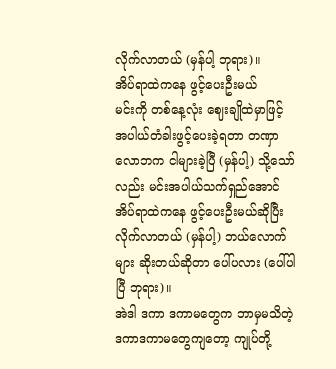လိုက်လာတယ် (မှန်ပါ့ ဘုရား)။
အိပ်ရာထဲကနေ ဖွင့်ပေးဦးမယ်
မင်းကို တစ်နေ့လုံး ဈေးချိုထဲမှာဖြင့် အပါယ်တံခါးဖွင့်ပေးခဲ့ရတာ တဏှာလောဘက ငါများခဲ့ပြီ (မှန်ပါ့) သို့သော်လည်း မင်းအပါယ်သက်ရှည်အောင် အိပ်ရာထဲကနေ ဖွင့်ပေးဦးမယ်ဆိုပြီး လိုက်လာတယ် (မှန်ပါ့) ဘယ်လောက် များ ဆိုးတယ်ဆိုတာ ပေါ်ပလား (ပေါ်ပါပြီ ဘုရား)။
အဲဒါ ဒကာ ဒကာမတွေက ဘာမှမသိတဲ့ ဒကာဒကာမတွေကျတော့ ကျုပ်တို့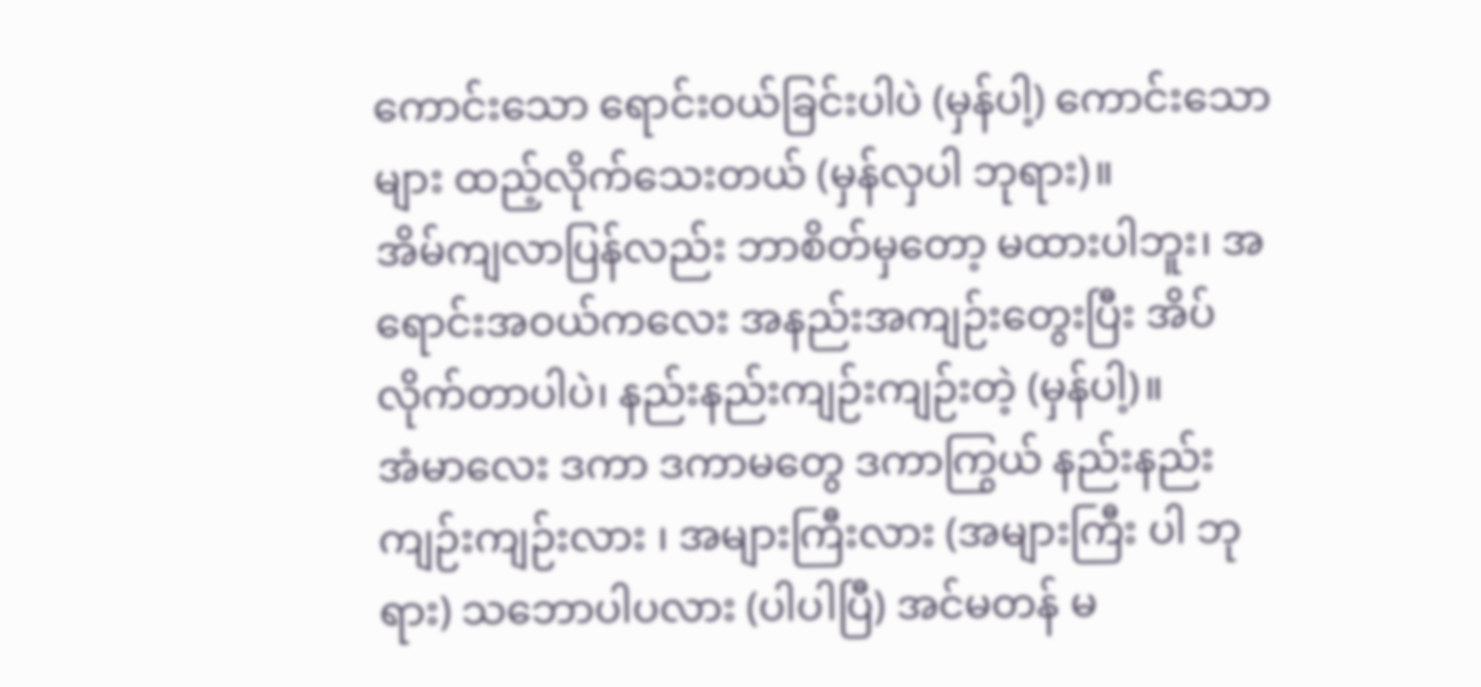ကောင်းသော ရောင်းဝယ်ခြင်းပါပဲ (မှန်ပါ့) ကောင်းသောများ ထည့်လိုက်သေးတယ် (မှန်လှပါ ဘုရား)။
အိမ်ကျလာပြန်လည်း ဘာစိတ်မှတော့ မထားပါဘူး၊ အရောင်းအဝယ်ကလေး အနည်းအကျဉ်းတွေးပြီး အိပ် လိုက်တာပါပဲ၊ နည်းနည်းကျဉ်းကျဉ်းတဲ့ (မှန်ပါ့)။
အံမာလေး ဒကာ ဒကာမတွေ ဒကာကြွယ် နည်းနည်းကျဉ်းကျဉ်းလား ၊ အများကြီးလား (အများကြီး ပါ ဘုရား) သဘောပါပလား (ပါပါပြီ) အင်မတန် မ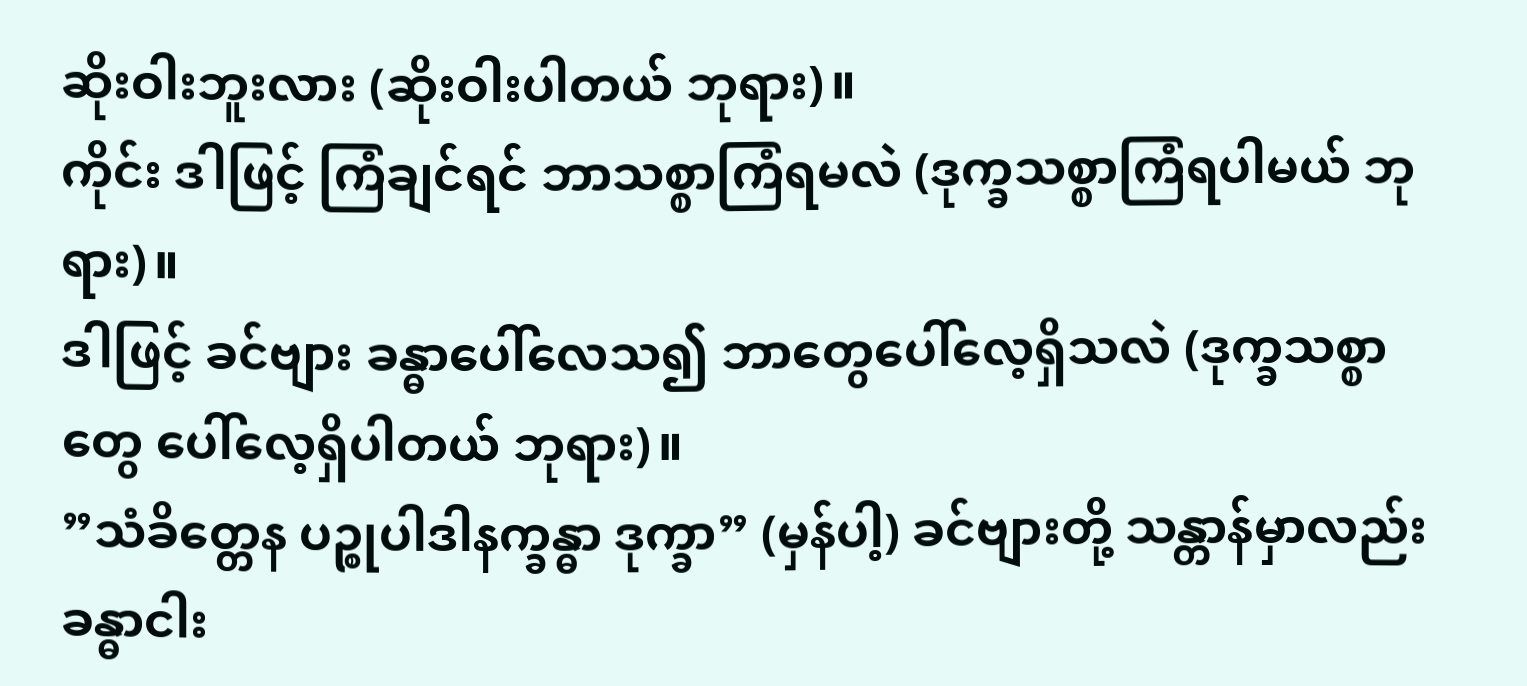ဆိုးဝါးဘူးလား (ဆိုးဝါးပါတယ် ဘုရား)။
ကိုင်း ဒါဖြင့် ကြံချင်ရင် ဘာသစ္စာကြံရမလဲ (ဒုက္ခသစ္စာကြံရပါမယ် ဘုရား)။
ဒါဖြင့် ခင်ဗျား ခန္ဓာပေါ်လေသ၍ ဘာတွေပေါ်လေ့ရှိသလဲ (ဒုက္ခသစ္စာတွေ ပေါ်လေ့ရှိပါတယ် ဘုရား)။
”သံခိတ္တေန ပဉ္စုပါဒါနက္ခန္ဓာ ဒုက္ခာ” (မှန်ပါ့) ခင်ဗျားတို့ သန္တာန်မှာလည်း ခန္ဓာငါး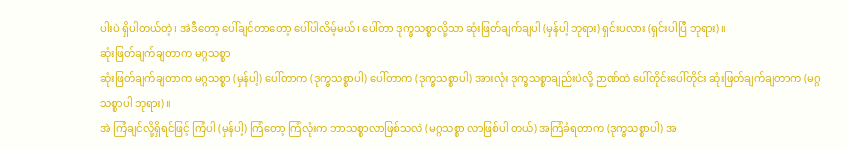ပါးပဲ ရှိပါတယ်တဲ့၊ အဲဒီတော့ ပေါ်ချင်တာတော့ ပေါ်ပါလိမ့်မယ်၊ ပေါ်တာ ဒုက္ခသစ္စာလို့သာ ဆုံးဖြတ်ချက်ချပါ (မှန်ပါ့ ဘုရား) ရှင်းပလား (ရှင်းပါပြီ ဘုရား)။
ဆုံးဖြတ်ချက်ချတာက မဂ္ဂသစ္စာ
ဆုံးဖြတ်ချက်ချတာက မဂ္ဂသစ္စာ (မှန်ပါ့) ပေါ်တာက (ဒုက္ခသစ္စာပါ) ပေါ်တာက (ဒုက္ခသစ္စာပါ) အားလုံး ဒုက္ခသစ္စာချည်းပဲလို့ ဉာဏ်ထဲ ပေါ်တိုင်းပေါ်တိုင်း ဆုံးဖြတ်ချက်ချတာက (မဂ္ဂသစ္စာပါ ဘုရား)။
အဲ ကြံချင်လို့ရှိရင်ဖြင့် ကြံပါ (မှန်ပါ့) ကြံတော့ ကြံလုံးက ဘာသစ္စာလာဖြစ်သလဲ (မဂ္ဂသစ္စာ လာဖြစ်ပါ တယ်) အကြံခံရတာက (ဒုက္ခသစ္စာပါ) အ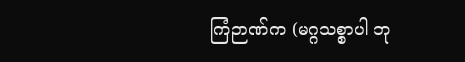ကြံဉာဏ်က (မဂ္ဂသစ္စာပါ ဘု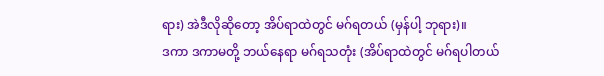ရား) အဲဒီလိုဆိုတော့ အိပ်ရာထဲတွင် မဂ်ရတယ် (မှန်ပါ့ ဘုရား)။
ဒကာ ဒကာမတို့ ဘယ်နေရာ မဂ်ရသတုံး (အိပ်ရာထဲတွင် မဂ်ရပါတယ်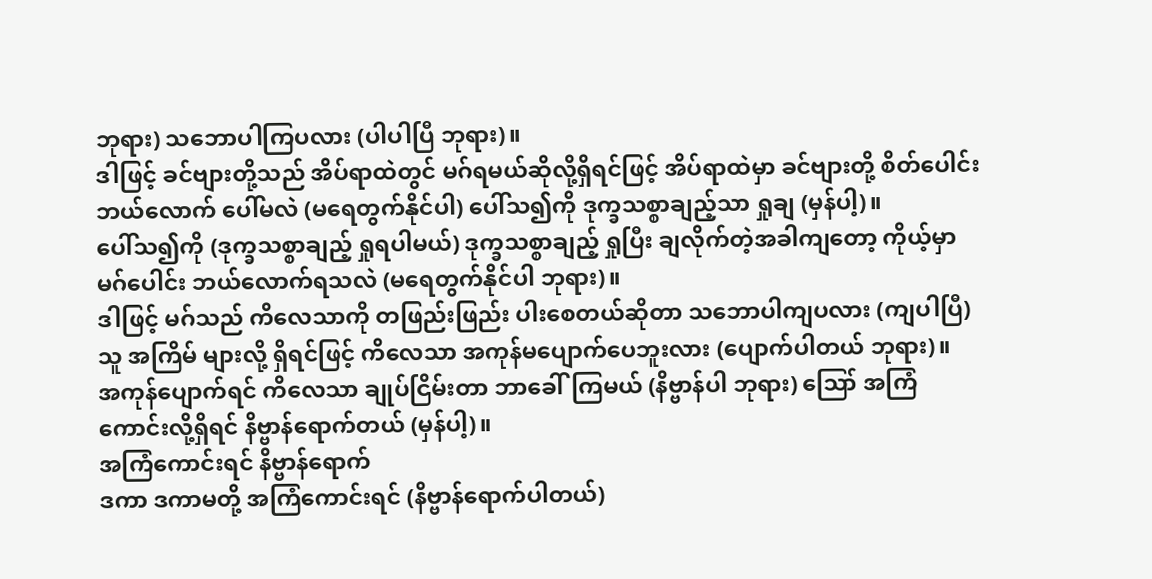ဘုရား) သဘောပါကြပလား (ပါပါပြီ ဘုရား)။
ဒါဖြင့် ခင်ဗျားတို့သည် အိပ်ရာထဲတွင် မဂ်ရမယ်ဆိုလို့ရှိရင်ဖြင့် အိပ်ရာထဲမှာ ခင်ဗျားတို့ စိတ်ပေါင်း ဘယ်လောက် ပေါ်မလဲ (မရေတွက်နိုင်ပါ) ပေါ်သ၍ကို ဒုက္ခသစ္စာချည့်သာ ရှုချ (မှန်ပါ့)။
ပေါ်သ၍ကို (ဒုက္ခသစ္စာချည့် ရှုရပါမယ်) ဒုက္ခသစ္စာချည့် ရှုပြီး ချလိုက်တဲ့အခါကျတော့ ကိုယ့်မှာ မဂ်ပေါင်း ဘယ်လောက်ရသလဲ (မရေတွက်နိုင်ပါ ဘုရား)။
ဒါဖြင့် မဂ်သည် ကိလေသာကို တဖြည်းဖြည်း ပါးစေတယ်ဆိုတာ သဘောပါကျပလား (ကျပါပြီ) သူ အကြိမ် များလို့ ရှိရင်ဖြင့် ကိလေသာ အကုန်မပျောက်ပေဘူးလား (ပျောက်ပါတယ် ဘုရား)။
အကုန်ပျောက်ရင် ကိလေသာ ချုပ်ငြိမ်းတာ ဘာခေါ်ကြမယ် (နိဗ္ဗာန်ပါ ဘုရား) ဪ အကြံကောင်းလို့ရှိရင် နိဗ္ဗာန်ရောက်တယ် (မှန်ပါ့)။
အကြံကောင်းရင် နိဗ္ဗာန်ရောက်
ဒကာ ဒကာမတို့ အကြံကောင်းရင် (နိဗ္ဗာန်ရောက်ပါတယ်)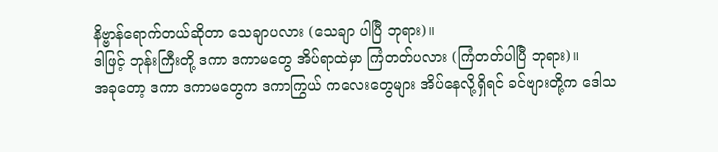နိဗ္ဗာန်ရောက်တယ်ဆိုတာ သေချာပလား (သေချာ ပါပြီ ဘုရား)။
ဒါဖြင့် ဘုန်းကြီးတို့ ဒကာ ဒကာမတွေ အိပ်ရာထဲမှာ ကြံတတ်ပလား (ကြံတတ်ပါပြီ ဘုရား)။
အခုတော့ ဒကာ ဒကာမတွေက ဒကာကြွယ် ကလေးတွေများ အိပ်နေလို့ရှိရင် ခင်ဗျားတို့က ဒေါသ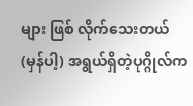များ ဖြစ် လိုက်သေးတယ် (မှန်ပါ့) အရွယ်ရှိတဲ့ပုဂ္ဂိုလ်က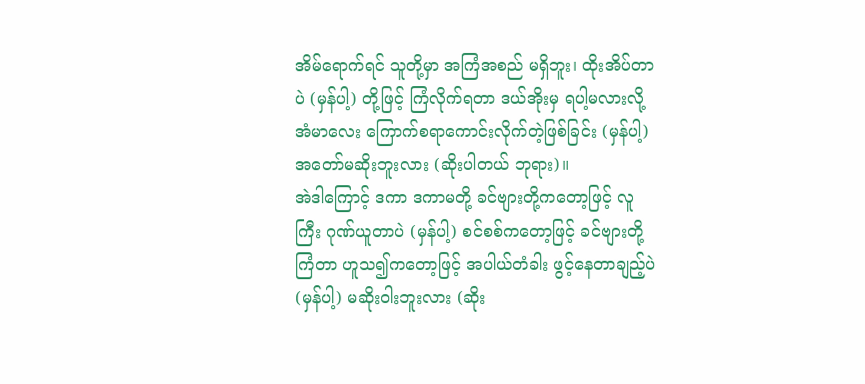အိမ်ရောက်ရင် သူတို့မှာ အကြံအစည် မရှိဘူး၊ ထိုးအိပ်တာပဲ (မှန်ပါ့) တို့ဖြင့် ကြံလိုက်ရတာ ဒယ်အိုးမှ ရပါ့မလားလို့ အံမာလေး ကြောက်စရာကောင်းလိုက်တဲ့ဖြစ်ခြင်း (မှန်ပါ့) အတော်မဆိုးဘူးလား (ဆိုးပါတယ် ဘုရား)။
အဲဒါကြောင့် ဒကာ ဒကာမတို့ ခင်ဗျားတို့ကတော့ဖြင့် လူကြီး ဂုဏ်ယူတာပဲ (မှန်ပါ့) စင်စစ်ကတော့ဖြင့် ခင်ဗျားတို့ကြံတာ ဟူသ၍ကတော့ဖြင့် အပါယ်တံခါး ဖွင့်နေတာချည့်ပဲ (မှန်ပါ့) မဆိုးဝါးဘူးလား (ဆိုး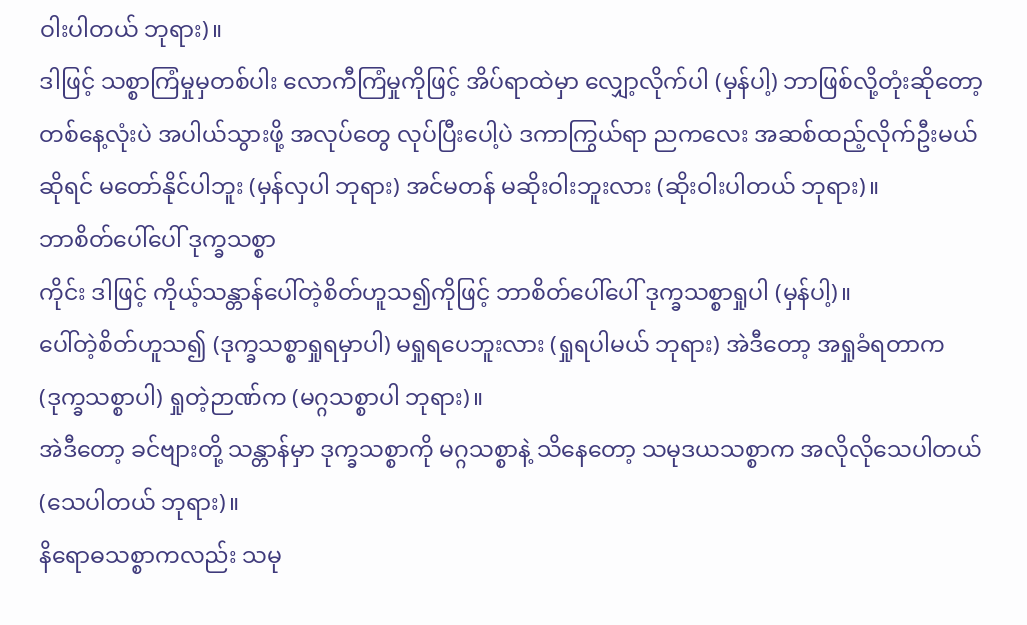ဝါးပါတယ် ဘုရား)။
ဒါဖြင့် သစ္စာကြံမှုမှတစ်ပါး လောကီကြံမှုကိုဖြင့် အိပ်ရာထဲမှာ လျှော့လိုက်ပါ (မှန်ပါ့) ဘာဖြစ်လို့တုံးဆိုတော့ တစ်နေ့လုံးပဲ အပါယ်သွားဖို့ အလုပ်တွေ လုပ်ပြီးပေါ့ပဲ ဒကာကြွယ်ရာ ညကလေး အဆစ်ထည့်လိုက်ဦးမယ်ဆိုရင် မတော်နိုင်ပါဘူး (မှန်လှပါ ဘုရား) အင်မတန် မဆိုးဝါးဘူးလား (ဆိုးဝါးပါတယ် ဘုရား)။
ဘာစိတ်ပေါ်ပေါ် ဒုက္ခသစ္စာ
ကိုင်း ဒါဖြင့် ကိုယ့်သန္တာန်ပေါ်တဲ့စိတ်ဟူသ၍ကိုဖြင့် ဘာစိတ်ပေါ်ပေါ် ဒုက္ခသစ္စာရှုပါ (မှန်ပါ့)။
ပေါ်တဲ့စိတ်ဟူသ၍ (ဒုက္ခသစ္စာရှုရမှာပါ) မရှုရပေဘူးလား (ရှုရပါမယ် ဘုရား) အဲဒီတော့ အရှုခံရတာက (ဒုက္ခသစ္စာပါ) ရှုတဲ့ဉာဏ်က (မဂ္ဂသစ္စာပါ ဘုရား)။
အဲဒီတော့ ခင်ဗျားတို့ သန္တာန်မှာ ဒုက္ခသစ္စာကို မဂ္ဂသစ္စာနဲ့ သိနေတော့ သမုဒယသစ္စာက အလိုလိုသေပါတယ် (သေပါတယ် ဘုရား)။
နိရောဓသစ္စာကလည်း သမု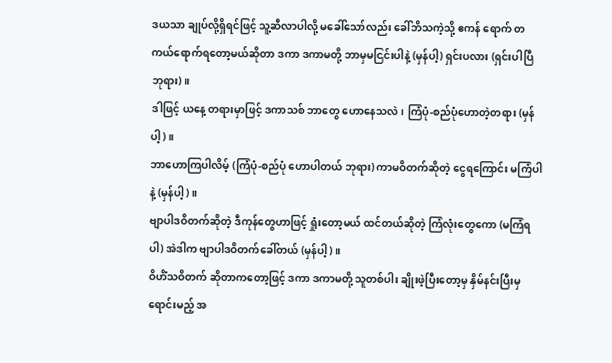ဒယသာ ချုပ်လို့ရှိရင်ဖြင့် သူ့ဆီလာပါလို့ မခေါ်သော်လည်း ခေါ်ဘိသကဲ့သို့ ဧကန် ရောက် တကယ်ရောက်ရတော့မယ်ဆိုတာ ဒကာ ဒကာမတို့ ဘာမှမငြင်းပါနဲ့ (မှန်ပါ့) ရှင်းပလား (ရှင်းပါပြီ ဘုရား)။
ဒါဖြင့် ယနေ့ တရားမှာဖြင့် ဒကာသစ် ဘာတွေ ဟောနေသလဲ၊ ကြံပုံ-စည်ပုံဟောတဲ့တရား (မှန်ပါ့)။
ဘာဟောကြပါလိမ့် (ကြံပုံ-စည်ပုံ ဟောပါတယ် ဘုရား) ကာမဝိတက်ဆိုတဲ့ ငွေရကြောင်း မကြံပါနဲ့ (မှန်ပါ့)။
ဗျာပါဒဝိတက်ဆိုတဲ့ ဒီကုန်တွေဟာဖြင့် ရှုံးတော့မယ် ထင်တယ်ဆိုတဲ့ ကြံလုံးတွေကော (မကြံရပါ) အဲဒါက ဗျာပါဒဝိတက်ခေါ်တယ် (မှန်ပါ့)။
ဝိဟိံသဝိတက် ဆိုတာကတော့ဖြင့် ဒကာ ဒကာမတို့ သူတစ်ပါး ချိုးဖဲ့ပြီးတော့မှ နှိမ်နင်းပြီးမှ ရောင်းမည့် အ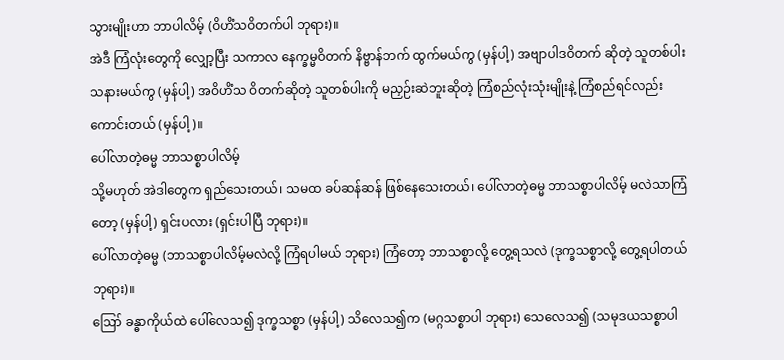သွားမျိုးဟာ ဘာပါလိမ့် (ဝိဟိံသဝိတက်ပါ ဘုရား)။
အဲဒီ ကြံလုံးတွေကို လျှော့ပြီး သကာလ နေက္ခမ္မဝိတက် နိဗ္ဗာန်ဘက် ထွက်မယ်ကွ (မှန်ပါ့) အဗျာပါဒဝိတက် ဆိုတဲ့ သူတစ်ပါး သနားမယ်ကွ (မှန်ပါ့) အဝိဟိံသ ဝိတက်ဆိုတဲ့ သူတစ်ပါးကို မညှဉ်းဆဲဘူးဆိုတဲ့ ကြံစည်လုံးသုံးမျိုးနဲ့ ကြံစည်ရင်လည်း ကောင်းတယ် (မှန်ပါ့)။
ပေါ်လာတဲ့ဓမ္မ ဘာသစ္စာပါလိမ့်
သို့မဟုတ် အဲဒါတွေက ရှည်သေးတယ်၊ သမထ ခပ်ဆန်ဆန် ဖြစ်နေသေးတယ်၊ ပေါ်လာတဲ့ဓမ္မ ဘာသစ္စာပါလိမ့် မလဲသာကြံတော့ (မှန်ပါ့) ရှင်းပလား (ရှင်းပါပြီ ဘုရား)။
ပေါ်လာတဲ့ဓမ္မ (ဘာသစ္စာပါလိမ့်မလဲလို့ ကြံရပါမယ် ဘုရား) ကြံတော့ ဘာသစ္စာလို့ တွေ့ရသလဲ (ဒုက္ခသစ္စာလို့ တွေ့ရပါတယ် ဘုရား)။
ဪ ခန္ဓာကိုယ်ထဲ ပေါ်လေသ၍ ဒုက္ခသစ္စာ (မှန်ပါ့) သိလေသ၍က (မဂ္ဂသစ္စာပါ ဘုရား) သေလေသ၍ (သမုဒယသစ္စာပါ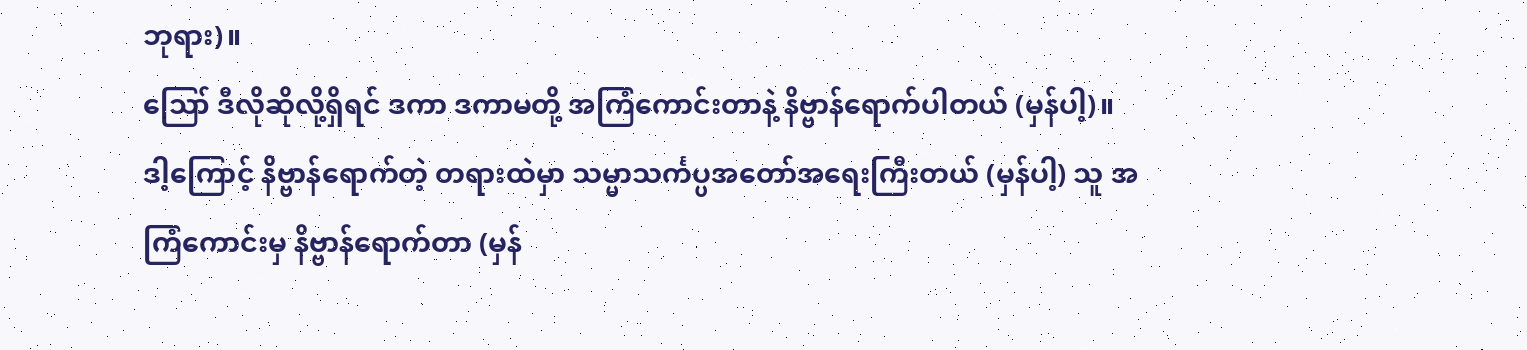ဘုရား)။
ဪ ဒီလိုဆိုလို့ရှိရင် ဒကာ ဒကာမတို့ အကြံကောင်းတာနဲ့ နိဗ္ဗာန်ရောက်ပါတယ် (မှန်ပါ့)။
ဒါ့ကြောင့် နိဗ္ဗာန်ရောက်တဲ့ တရားထဲမှာ သမ္မာသင်္ကပ္ပအတော်အရေးကြီးတယ် (မှန်ပါ့) သူ အကြံကောင်းမှ နိဗ္ဗာန်ရောက်တာ (မှန်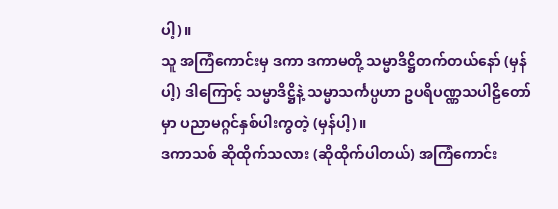ပါ့)။
သူ အကြံကောင်းမှ ဒကာ ဒကာမတို့ သမ္မာဒိဋ္ဌိတက်တယ်နော် (မှန်ပါ့) ဒါကြောင့် သမ္မာဒိဋ္ဌိနဲ့ သမ္မာသင်္ကပ္ပဟာ ဥပရိပဏ္ဏသပါဠိတော်မှာ ပညာမဂ္ဂင်နှစ်ပါးကွတဲ့ (မှန်ပါ့)။
ဒကာသစ် ဆိုထိုက်သလား (ဆိုထိုက်ပါတယ်) အကြံကောင်း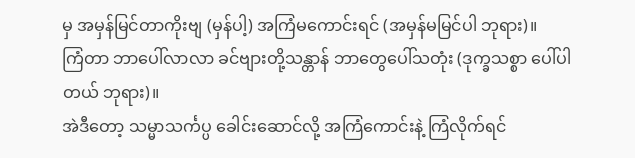မှ အမှန်မြင်တာကိုးဗျ (မှန်ပါ့) အကြံမကောင်းရင် (အမှန်မမြင်ပါ ဘုရား)။
ကြံတာ ဘာပေါ်လာလာ ခင်ဗျားတို့သန္တာန် ဘာတွေပေါ်သတုံး (ဒုက္ခသစ္စာ ပေါ်ပါတယ် ဘုရား)။
အဲဒီတော့ သမ္မာသင်္ကပ္ပ ခေါင်းဆောင်လို့ အကြံကောင်းနဲ့ ကြံလိုက်ရင်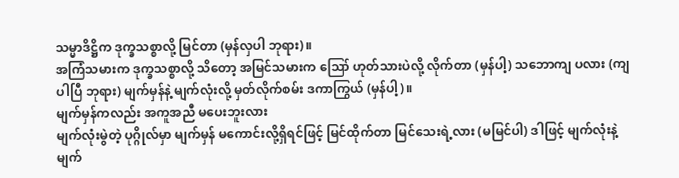သမ္မာဒိဋ္ဌိက ဒုက္ခသစ္စာလို့ မြင်တာ (မှန်လှပါ ဘုရား)။
အကြံသမားက ဒုက္ခသစ္စာလို့ သိတော့ အမြင်သမားက ဪ ဟုတ်သားပဲလို့ လိုက်တာ (မှန်ပါ့) သဘောကျ ပလား (ကျပါပြီ ဘုရား) မျက်မှန်နဲ့ မျက်လုံးလို့ မှတ်လိုက်စမ်း ဒကာကြွယ် (မှန်ပါ့)။
မျက်မှန်ကလည်း အကူအညီ မပေးဘူးလား
မျက်လုံးမွဲတဲ့ ပုဂ္ဂိုလ်မှာ မျက်မှန် မကောင်းလို့ရှိရင်ဖြင့် မြင်ထိုက်တာ မြင်သေးရဲ့လား (မမြင်ပါ) ဒါဖြင့် မျက်လုံးနဲ့မျက်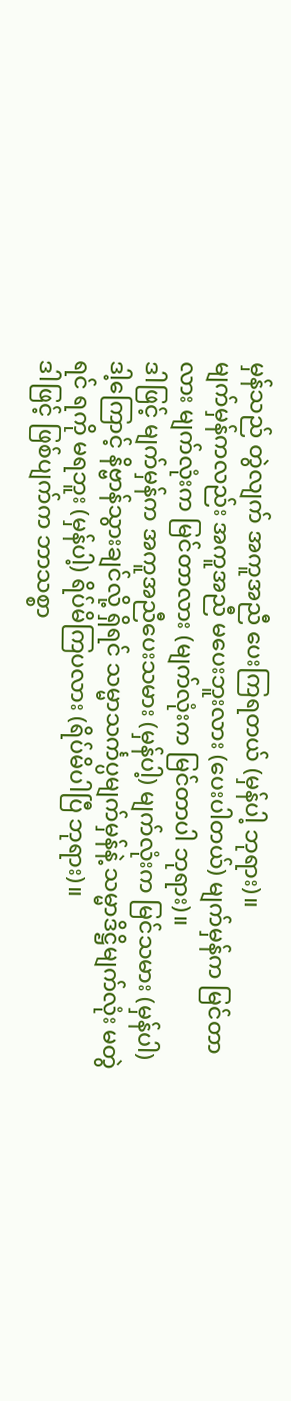မှန်သည် တွဲလျက် အကူအညီ ပေးကြရတယ် (မှန်ပါ့ ဘုရား)။
မျက်မှန်ကလည်း အကူအညီ မပေးဘူးလား (ပေးပါတယ်) မျက်မှန်က မြင်တာလား မျက်လုံးက မြင်တာလား (မျက်လုံးက မြင်တာပါ ဘုရား)။
ဒါဖြင့် မျက်မှန်က အကူအညီပေးသမား (မှန်ပါ့) မျက်လုံးက မြင်သမား (မှန်ပါ) ဒါ့ကြောင့် နိဗ္ဗာန်သွားချင်လို့ ရှိရင် သမ္မာသင်္ကပ္ပမျက်မှန်နဲ့ သမ္မာဒိဋ္ဌိမျက်လုံး မတွဲရင် ရကို မရဘူး (မှန်ပါ့) ရိပ်မိကြပလား (ရိပ်မိပါပြီ ဘုရား)။
ဒါဖြင့် ဖြစ်ပျက်က ဘာသစ္စာ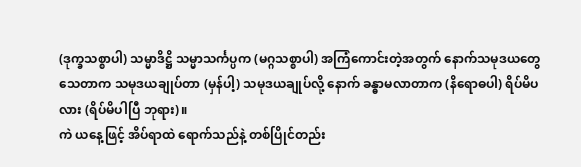(ဒုက္ခသစ္စာပါ) သမ္မာဒိဋ္ဌိ သမ္မာသင်္ကပ္ပက (မဂ္ဂသစ္စာပါ) အကြံကောင်းတဲ့အတွက် နောက်သမုဒယတွေ သေတာက သမုဒယချုပ်တာ (မှန်ပါ့) သမုဒယချုပ်လို့ နောက် ခန္ဓာမလာတာက (နိရောဓပါ) ရိပ်မိပလား (ရိပ်မိပါပြီ ဘုရား)။
ကဲ ယနေ့ဖြင့် အိပ်ရာထဲ ရောက်သည်နဲ့ တစ်ပြိုင်တည်း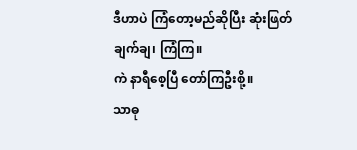ဒီဟာပဲ ကြံတော့မည်ဆိုပြီး ဆုံးဖြတ်ချက်ချ၊ ကြံကြ။
ကဲ နာရီစေ့ပြီ တော်ကြဦးစို့။
သာဓု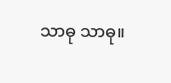သာဓု သာဓု။